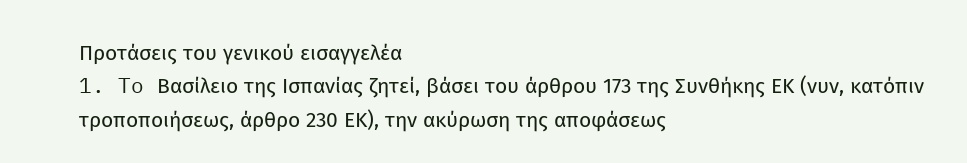Προτάσεις του γενικού εισαγγελέα
1. To Βασίλειο της Ισπανίας ζητεί, βάσει του άρθρου 173 της Συνθήκης ΕΚ (νυν, κατόπιν τροποποιήσεως, άρθρο 230 ΕΚ), την ακύρωση της αποφάσεως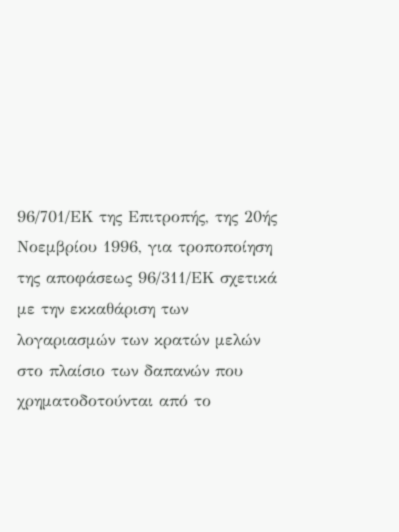96/701/ΕΚ της Επιτροπής, της 20ής Νοεμβρίου 1996, για τροποποίηση της αποφάσεως 96/311/ΕΚ σχετικά με την εκκαθάριση των λογαριασμών των κρατών μελών στο πλαίσιο των δαπανών που χρηματοδοτούνται από το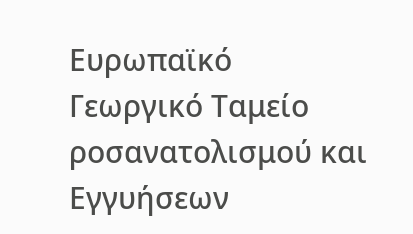Ευρωπαϊκό Γεωργικό Ταμείο ροσανατολισμού και Εγγυήσεων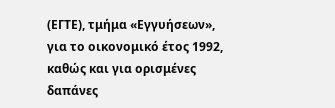(ΕΓΤΕ), τμήμα «Εγγυήσεων», για το οικονομικό έτος 1992, καθώς και για ορισμένες δαπάνες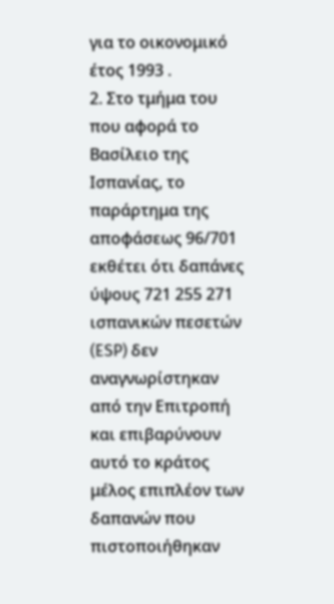για το οικονομικό έτος 1993 .
2. Στο τμήμα του που αφορά το Βασίλειο της Ισπανίας, το παράρτημα της αποφάσεως 96/701 εκθέτει ότι δαπάνες ύψους 721 255 271 ισπανικών πεσετών (ESP) δεν αναγνωρίστηκαν από την Επιτροπή και επιβαρύνουν αυτό το κράτος μέλος επιπλέον των δαπανών που πιστοποιήθηκαν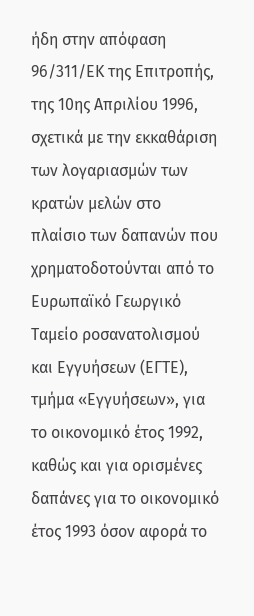ήδη στην απόφαση 96/311/ΕΚ της Επιτροπής, της 10ης Απριλίου 1996, σχετικά με την εκκαθάριση των λογαριασμών των κρατών μελών στο πλαίσιο των δαπανών που χρηματοδοτούνται από το Ευρωπαϊκό Γεωργικό Ταμείο ροσανατολισμού και Εγγυήσεων (ΕΓΤΕ), τμήμα «Εγγυήσεων», για το οικονομικό έτος 1992, καθώς και για ορισμένες δαπάνες για το οικονομικό έτος 1993 όσον αφορά το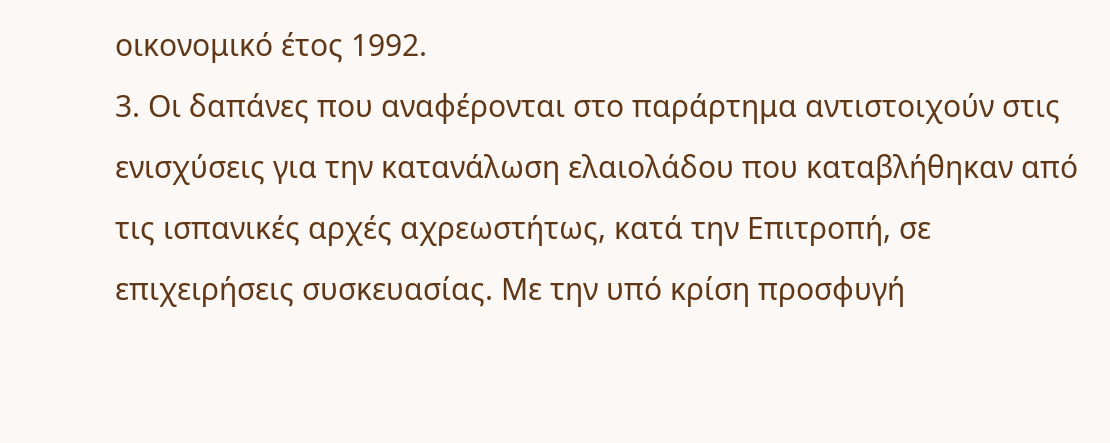οικονομικό έτος 1992.
3. Οι δαπάνες που αναφέρονται στο παράρτημα αντιστοιχούν στις ενισχύσεις για την κατανάλωση ελαιολάδου που καταβλήθηκαν από τις ισπανικές αρχές αχρεωστήτως, κατά την Επιτροπή, σε επιχειρήσεις συσκευασίας. Με την υπό κρίση προσφυγή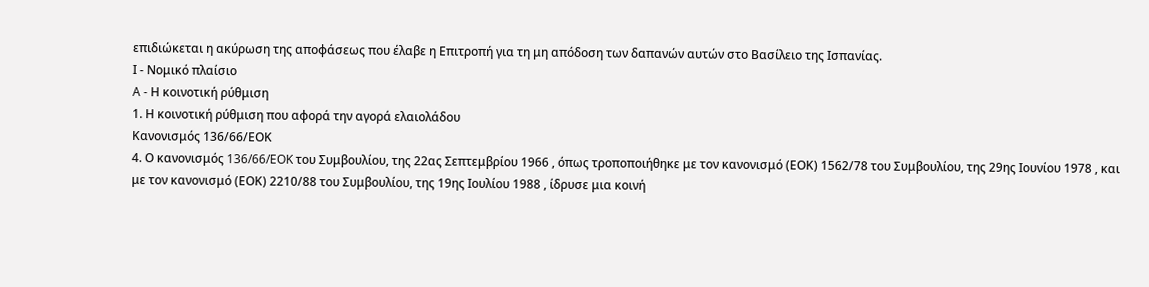επιδιώκεται η ακύρωση της αποφάσεως που έλαβε η Επιτροπή για τη μη απόδοση των δαπανών αυτών στο Βασίλειο της Ισπανίας.
Ι - Νομικό πλαίσιο
A - Η κοινοτική ρύθμιση
1. Η κοινοτική ρύθμιση που αφορά την αγορά ελαιολάδου
Κανονισμός 136/66/ΕΟΚ
4. Ο κανονισμός 136/66/EOK του Συμβουλίου, της 22ας Σεπτεμβρίου 1966 , όπως τροποποιήθηκε με τον κανονισμό (ΕΟΚ) 1562/78 του Συμβουλίου, της 29ης Ιουνίου 1978 , και με τον κανονισμό (ΕΟΚ) 2210/88 του Συμβουλίου, της 19ης Ιουλίου 1988 , ίδρυσε μια κοινή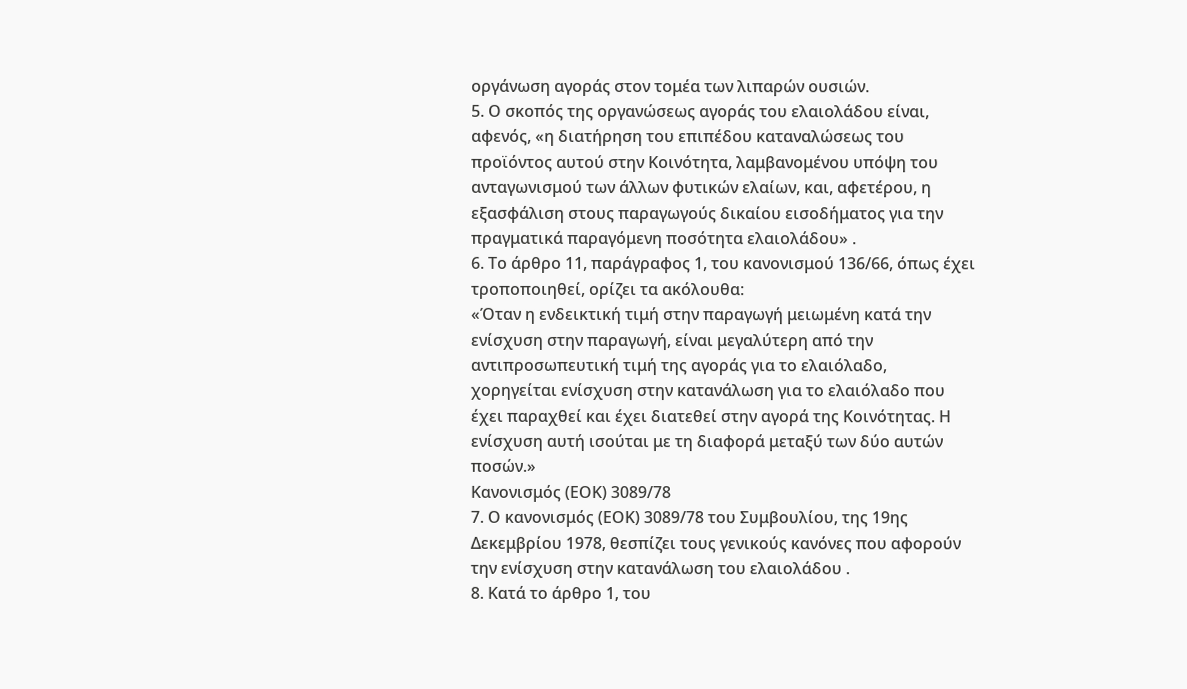οργάνωση αγοράς στον τομέα των λιπαρών ουσιών.
5. Ο σκοπός της οργανώσεως αγοράς του ελαιολάδου είναι, αφενός, «η διατήρηση του επιπέδου καταναλώσεως του προϊόντος αυτού στην Κοινότητα, λαμβανομένου υπόψη του ανταγωνισμού των άλλων φυτικών ελαίων, και, αφετέρου, η εξασφάλιση στους παραγωγούς δικαίου εισοδήματος για την πραγματικά παραγόμενη ποσότητα ελαιολάδου» .
6. Το άρθρο 11, παράγραφος 1, του κανονισμού 136/66, όπως έχει τροποποιηθεί, ορίζει τα ακόλουθα:
«Όταν η ενδεικτική τιμή στην παραγωγή μειωμένη κατά την ενίσχυση στην παραγωγή, είναι μεγαλύτερη από την αντιπροσωπευτική τιμή της αγοράς για το ελαιόλαδο, χορηγείται ενίσχυση στην κατανάλωση για το ελαιόλαδο που έχει παραχθεί και έχει διατεθεί στην αγορά της Κοινότητας. Η ενίσχυση αυτή ισούται με τη διαφορά μεταξύ των δύο αυτών ποσών.»
Κανονισμός (ΕΟΚ) 3089/78
7. Ο κανονισμός (ΕΟΚ) 3089/78 του Συμβουλίου, της 19ης Δεκεμβρίου 1978, θεσπίζει τους γενικούς κανόνες που αφορούν την ενίσχυση στην κατανάλωση του ελαιολάδου .
8. Κατά το άρθρο 1, του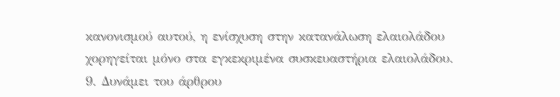κανονισμού αυτού, η ενίσχυση στην κατανάλωση ελαιολάδου χορηγείται μόνο στα εγκεκριμένα συσκευαστήρια ελαιολάδου.
9. Δυνάμει του άρθρου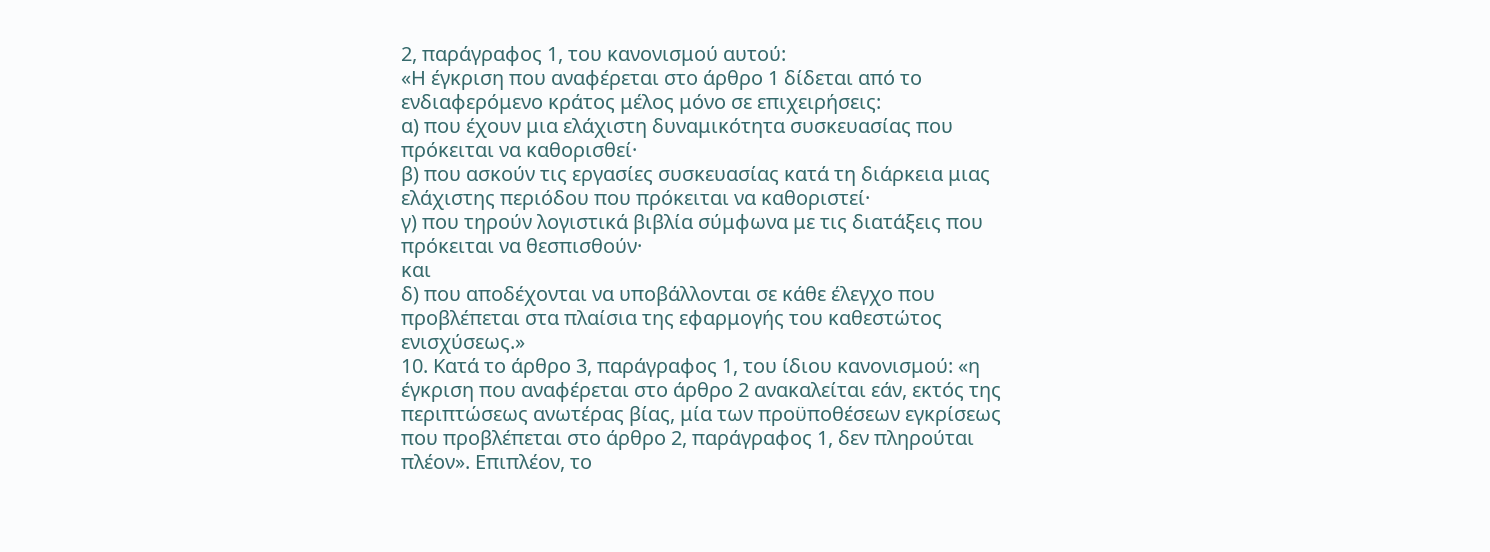2, παράγραφος 1, του κανονισμού αυτού:
«Η έγκριση που αναφέρεται στο άρθρο 1 δίδεται από το ενδιαφερόμενο κράτος μέλος μόνο σε επιχειρήσεις:
α) που έχουν μια ελάχιστη δυναμικότητα συσκευασίας που πρόκειται να καθορισθεί·
β) που ασκούν τις εργασίες συσκευασίας κατά τη διάρκεια μιας ελάχιστης περιόδου που πρόκειται να καθοριστεί·
γ) που τηρούν λογιστικά βιβλία σύμφωνα με τις διατάξεις που πρόκειται να θεσπισθούν·
και
δ) που αποδέχονται να υποβάλλονται σε κάθε έλεγχο που προβλέπεται στα πλαίσια της εφαρμογής του καθεστώτος ενισχύσεως.»
10. Κατά το άρθρο 3, παράγραφος 1, του ίδιου κανονισμού: «η έγκριση που αναφέρεται στο άρθρο 2 ανακαλείται εάν, εκτός της περιπτώσεως ανωτέρας βίας, μία των προϋποθέσεων εγκρίσεως που προβλέπεται στο άρθρο 2, παράγραφος 1, δεν πληρούται πλέον». Επιπλέον, το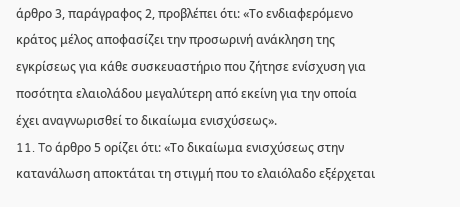άρθρο 3, παράγραφος 2, προβλέπει ότι: «Το ενδιαφερόμενο κράτος μέλος αποφασίζει την προσωρινή ανάκληση της εγκρίσεως για κάθε συσκευαστήριο που ζήτησε ενίσχυση για ποσότητα ελαιολάδου μεγαλύτερη από εκείνη για την οποία έχει αναγνωρισθεί το δικαίωμα ενισχύσεως».
11. To άρθρο 5 ορίζει ότι: «Το δικαίωμα ενισχύσεως στην κατανάλωση αποκτάται τη στιγμή που το ελαιόλαδο εξέρχεται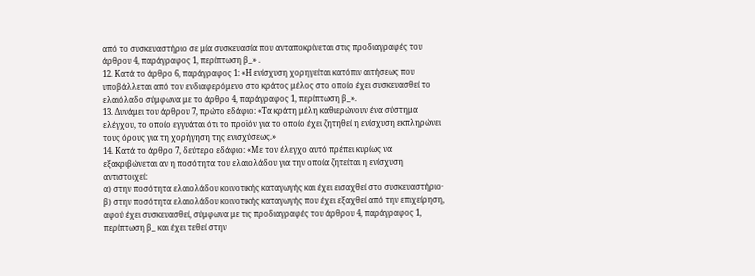από το συσκευαστήριο σε μία συσκευασία που ανταποκρίνεται στις προδιαγραφές του άρθρου 4, παράγραφος 1, περίπτωση β_» .
12. Κατά το άρθρο 6, παράγραφος 1: «Η ενίσχυση χορηγείται κατόπιν αιτήσεως που υποβάλλεται από τον ενδιαφερόμενο στο κράτος μέλος στο οποίο έχει συσκευασθεί το ελαιόλαδο σύμφωνα με το άρθρο 4, παράγραφος 1, περίπτωση β_».
13. Δυνάμει του άρθρου 7, πρώτο εδάφιο: «Τα κράτη μέλη καθιερώνουν ένα σύστημα ελέγχου, το οποίο εγγυάται ότι το προϊόν για το οποίο έχει ζητηθεί η ενίσχυση εκπληρώνει τους όρους για τη χορήγηση της ενισχύσεως.»
14. Κατά το άρθρο 7, δεύτερο εδάφιο: «Με τον έλεγχο αυτό πρέπει κυρίως να εξακριβώνεται αν η ποσότητα του ελαιολάδου για την οποία ζητείται η ενίσχυση αντιστοιχεί:
α) στην ποσότητα ελαιολάδου κοινοτικής καταγωγής και έχει εισαχθεί στο συσκευαστήριο·
β) στην ποσότητα ελαιολάδου κοινοτικής καταγωγής που έχει εξαχθεί από την επιχείρηση, αφού έχει συσκευασθεί, σύμφωνα με τις προδιαγραφές του άρθρου 4, παράγραφος 1, περίπτωση β_ και έχει τεθεί στην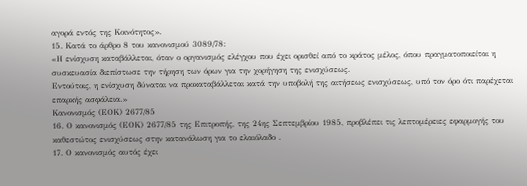αγορά εντός της Κοινότητος».
15. Κατά το άρθρο 8 του κανονισμού 3089/78:
«Η ενίσχυση καταβάλλεται, όταν ο οργανισμός ελέγχου που έχει ορισθεί από το κράτος μέλος, όπου πραγματοποιείται η συσκευασία διεπίστωσε την τήρηση των όρων για την χορήγηση της ενισχύσεως.
Εντούτοις, η ενίσχυση δύναται να προκαταβάλλεται κατά την υποβολή της αιτήσεως ενισχύσεως, υπό τον όρο ότι παρέχεται επαρκής ασφάλεια.»
Κανονισμός (ΕΟΚ) 2677/85
16. Ο κανονισμός (ΕΟΚ) 2677/85 της Επιτροπής, της 24ης Σεπτεμβρίου 1985, προβλέπει τις λεπτομέρειες εφαρμογής του καθεστώτος ενισχύσεως στην κατανάλωση για το ελαιόλαδο .
17. Ο κανονισμός αυτός έχει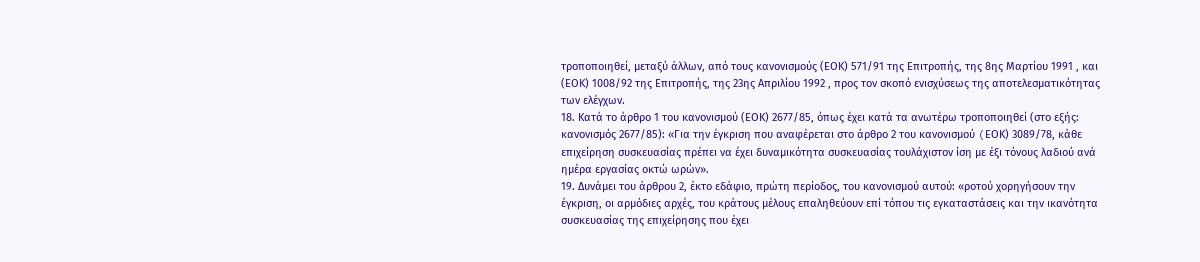τροποποιηθεί, μεταξύ άλλων, από τους κανονισμούς (ΕΟΚ) 571/91 της Επιτροπής, της 8ης Μαρτίου 1991 , και (ΕΟΚ) 1008/92 της Επιτροπής, της 23ης Απριλίου 1992 , προς τον σκοπό ενισχύσεως της αποτελεσματικότητας των ελέγχων.
18. Κατά το άρθρο 1 του κανονισμού (ΕOΚ) 2677/85, όπως έχει κατά τα ανωτέρω τροποποιηθεί (στο εξής: κανονισμός 2677/85): «Για την έγκριση που αναφέρεται στο άρθρο 2 του κανονισμού (EΟK) 3089/78, κάθε επιχείρηση συσκευασίας πρέπει να έχει δυναμικότητα συσκευασίας τουλάχιστον ίση με έξι τόνους λαδιού ανά ημέρα εργασίας οκτώ ωρών».
19. Δυνάμει του άρθρου 2, έκτο εδάφιο, πρώτη περίοδος, του κανονισμού αυτού: «ροτού χορηγήσουν την έγκριση, οι αρμόδιες αρχές, του κράτους μέλους επαληθεύουν επί τόπου τις εγκαταστάσεις και την ικανότητα συσκευασίας της επιχείρησης που έχει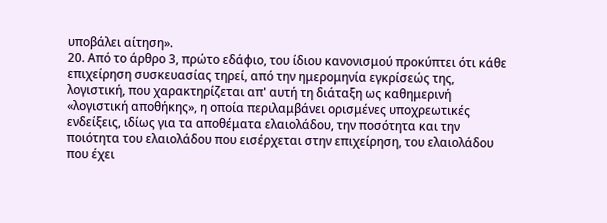υποβάλει αίτηση».
20. Από το άρθρο 3, πρώτο εδάφιο, του ίδιου κανονισμού προκύπτει ότι κάθε επιχείρηση συσκευασίας τηρεί, από την ημερομηνία εγκρίσεώς της, λογιστική, που χαρακτηρίζεται απ' αυτή τη διάταξη ως καθημερινή «λογιστική αποθήκης», η οποία περιλαμβάνει ορισμένες υποχρεωτικές ενδείξεις, ιδίως για τα αποθέματα ελαιολάδου, την ποσότητα και την ποιότητα του ελαιολάδου που εισέρχεται στην επιχείρηση, του ελαιολάδου που έχει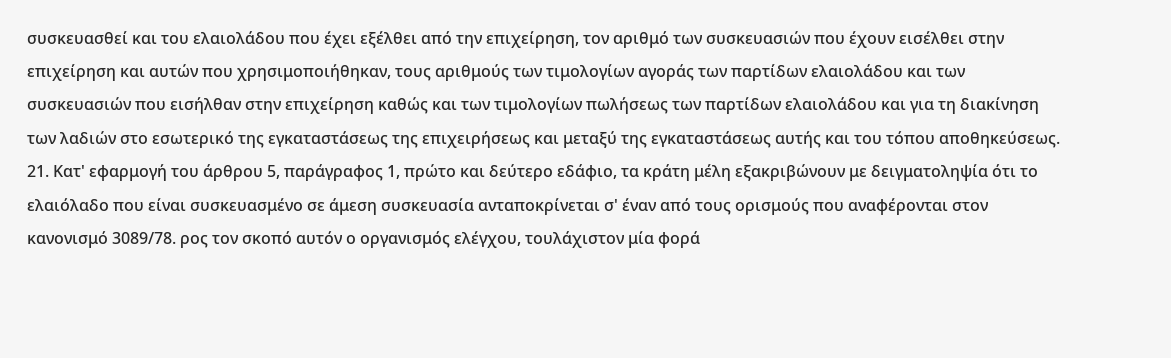συσκευασθεί και του ελαιολάδου που έχει εξέλθει από την επιχείρηση, τον αριθμό των συσκευασιών που έχουν εισέλθει στην επιχείρηση και αυτών που χρησιμοποιήθηκαν, τους αριθμούς των τιμολογίων αγοράς των παρτίδων ελαιολάδου και των συσκευασιών που εισήλθαν στην επιχείρηση καθώς και των τιμολογίων πωλήσεως των παρτίδων ελαιολάδου και για τη διακίνηση των λαδιών στο εσωτερικό της εγκαταστάσεως της επιχειρήσεως και μεταξύ της εγκαταστάσεως αυτής και του τόπου αποθηκεύσεως.
21. Κατ' εφαρμογή του άρθρου 5, παράγραφος 1, πρώτο και δεύτερο εδάφιο, τα κράτη μέλη εξακριβώνουν με δειγματοληψία ότι το ελαιόλαδο που είναι συσκευασμένο σε άμεση συσκευασία ανταποκρίνεται σ' έναν από τους ορισμούς που αναφέρονται στον κανονισμό 3089/78. ρος τον σκοπό αυτόν ο οργανισμός ελέγχου, τουλάχιστον μία φορά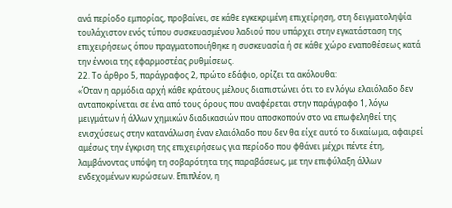ανά περίοδο εμπορίας, προβαίνει, σε κάθε εγκεκριμένη επιχείρηση, στη δειγματοληψία τουλάχιστον ενός τύπου συσκευασμένου λαδιού που υπάρχει στην εγκατάσταση της επιχειρήσεως όπου πραγματοποιήθηκε η συσκευασία ή σε κάθε χώρο εναποθέσεως κατά την έννοια της εφαρμοστέας ρυθμίσεως.
22. Το άρθρο 5, παράγραφος 2, πρώτο εδάφιο, ορίζει τα ακόλουθα:
«Όταν η αρμόδια αρχή κάθε κράτους μέλους διαπιστώνει ότι το εν λόγω ελαιόλαδο δεν ανταποκρίνεται σε ένα από τους όρους που αναφέρεται στην παράγραφο 1, λόγω μειγμάτων ή άλλων χημικών διαδικασιών που αποσκοπούν στο να επωφεληθεί της ενισχύσεως στην κατανάλωση έναν ελαιόλαδο που δεν θα είχε αυτό το δικαίωμα, αφαιρεί αμέσως την έγκριση της επιχειρήσεως για περίοδο που φθάνει μέχρι πέντε έτη, λαμβάνοντας υπόψη τη σοβαρότητα της παραβάσεως, με την επιφύλαξη άλλων ενδεχομένων κυρώσεων. Επιπλέον, η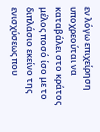εν λόγω επιχείρηση υποχρεούται να καταβάλει στο κράτος μέλος ποσό ίσο με το διπλάσιο εκείνο της ενισχύσεως που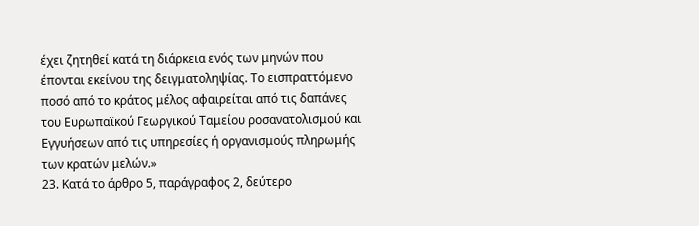έχει ζητηθεί κατά τη διάρκεια ενός των μηνών που έπονται εκείνου της δειγματοληψίας. Το εισπραττόμενο ποσό από το κράτος μέλος αφαιρείται από τις δαπάνες του Ευρωπαϊκού Γεωργικού Ταμείου ροσανατολισμού και Εγγυήσεων από τις υπηρεσίες ή οργανισμούς πληρωμής των κρατών μελών.»
23. Κατά το άρθρο 5, παράγραφος 2, δεύτερο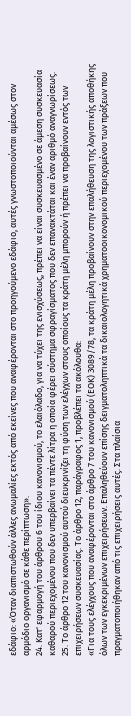εδάφιο: «Όταν διαπιστωθούν άλλες ανωμαλίες εκτός από εκείνες που αναφέρονται στο προηγούμενο εδάφιο, αυτές γνωστοποιούνται αμέσως στον αρμόδιο οργανισμό σε κάθε περίπτωση».
24. Κατ' εφαρμογή του άρθρου 6 του ίδιου κανονισμού, το ελαιόλαδο, για να τύχει της ενισχύσεως, πρέπει να είναι συσκευασμένο σε άμεση συσκευασία καθαρού περιεχομένου που δεν υπερβαίνει τα πέντε λίτρα η οποία φέρει σύστημα σφραγίσματος που δεν επανακτάται και έναν αριθμό αναγνωρίσεως.
25. Το άρθρο 12 του κανονισμού αυτού διευκρινίζει τη φύση των ελέγχων στους οποίους τα κράτη μέλη μπορούν ή πρέπει να προβαίνουν εντός των επιχειρήσεων συσκευασίας. Το άρθρο 12, παράγραφος 1, προβλέπει τα ακόλουθα:
«Για τους ελέγχους που αναφέρονται στο άρθρο 7 του κανονισμού (ΕΟΚ) 3089/78, τα κράτη μέλη προβαίνουν στην επαλήθευση της λογιστικής αποθήκης όλων των εγκεκριμένων επιχειρήσεων. Επαληθεύουν επίσης δειγματοληπτικά τα δικαιολογητικά χρηματοοικονομικού περιεχομένου των πράξεων που πραγματοποιήθηκαν από τις επιχειρήσεις αυτές. Στα πλαίσια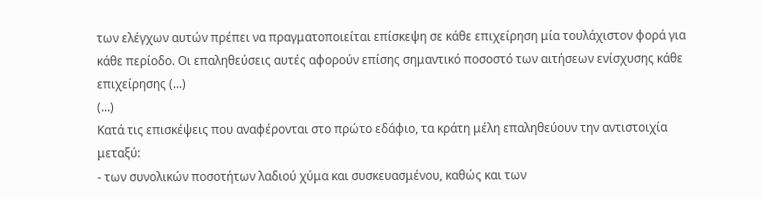των ελέγχων αυτών πρέπει να πραγματοποιείται επίσκεψη σε κάθε επιχείρηση μία τουλάχιστον φορά για κάθε περίοδο. Οι επαληθεύσεις αυτές αφορούν επίσης σημαντικό ποσοστό των αιτήσεων ενίσχυσης κάθε επιχείρησης (...)
(...)
Κατά τις επισκέψεις που αναφέρονται στο πρώτο εδάφιο, τα κράτη μέλη επαληθεύουν την αντιστοιχία μεταξύ:
- των συνολικών ποσοτήτων λαδιού χύμα και συσκευασμένου, καθώς και των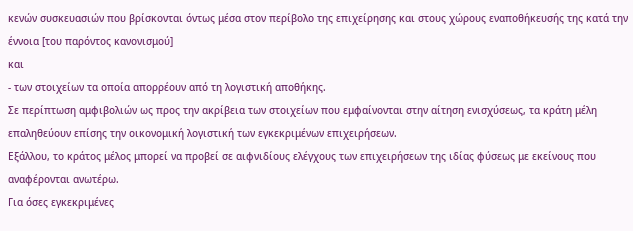κενών συσκευασιών που βρίσκονται όντως μέσα στον περίβολο της επιχείρησης και στους χώρους εναποθήκευσής της κατά την έννοια [του παρόντος κανονισμού]
και
- των στοιχείων τα οποία απορρέουν από τη λογιστική αποθήκης.
Σε περίπτωση αμφιβολιών ως προς την ακρίβεια των στοιχείων που εμφαίνονται στην αίτηση ενισχύσεως, τα κράτη μέλη επαληθεύουν επίσης την οικονομική λογιστική των εγκεκριμένων επιχειρήσεων.
Εξάλλου, το κράτος μέλος μπορεί να προβεί σε αιφνιδίους ελέγχους των επιχειρήσεων της ιδίας φύσεως με εκείνους που αναφέρονται ανωτέρω.
Για όσες εγκεκριμένες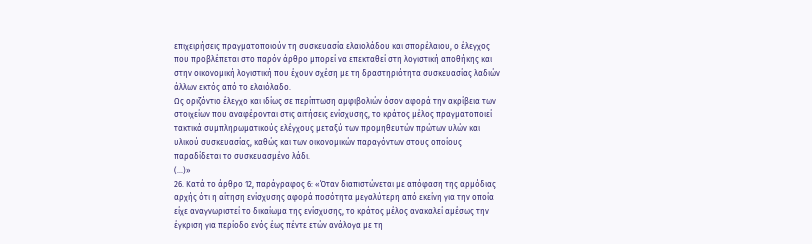επιχειρήσεις πραγματοποιούν τη συσκευασία ελαιολάδου και σπορέλαιου, ο έλεγχος που προβλέπεται στο παρόν άρθρο μπορεί να επεκταθεί στη λογιστική αποθήκης και στην οικονομική λογιστική που έχουν σχέση με τη δραστηριότητα συσκευασίας λαδιών άλλων εκτός από το ελαιόλαδο.
Ως οριζόντιο έλεγχο και ιδίως σε περίπτωση αμφιβολιών όσον αφορά την ακρίβεια των στοιχείων που αναφέρονται στις αιτήσεις ενίσχυσης, το κράτος μέλος πραγματοποιεί τακτικά συμπληρωματικούς ελέγχους μεταξύ των προμηθευτών πρώτων υλών και υλικού συσκευασίας, καθώς και των οικονομικών παραγόντων στους οποίους παραδίδεται το συσκευασμένο λάδι.
(...)»
26. Κατά το άρθρο 12, παράγραφος 6: «Όταν διαπιστώνεται με απόφαση της αρμόδιας αρχής ότι η αίτηση ενίσχυσης αφορά ποσότητα μεγαλύτερη από εκείνη για την οποία είχε αναγνωριστεί το δικαίωμα της ενίσχυσης, το κράτος μέλος ανακαλεί αμέσως την έγκριση για περίοδο ενός έως πέντε ετών ανάλογα με τη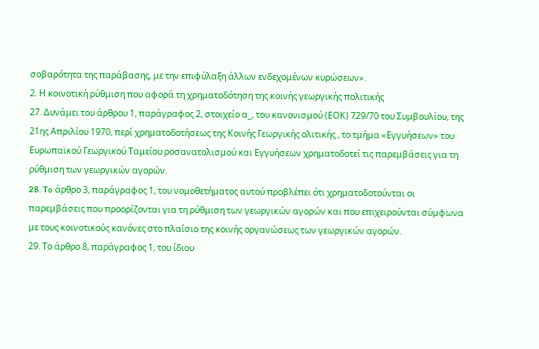σοβαρότητα της παράβασης, με την επιφύλαξη άλλων ενδεχομένων κυρώσεων».
2. Η κοινοτική ρύθμιση που αφορά τη χρηματοδότηση της κοινής γεωργικής πολιτικής
27. Δυνάμει του άρθρου 1, παράγραφος 2, στοιχείο α_, του κανονισμού (ΕOΚ) 729/70 του Συμβουλίου, της 21ης Απριλίου 1970, περί χρηματοδοτήσεως της Κοινής Γεωργικής ολιτικής , το τμήμα «Εγγυήσεων» του Ευρωπαϊκού Γεωργικού Ταμείου ροσανατολισμού και Εγγυήσεων χρηματοδοτεί τις παρεμβάσεις για τη ρύθμιση των γεωργικών αγορών.
28. To άρθρο 3, παράγραφος 1, του νομοθετήματος αυτού προβλέπει ότι χρηματοδοτούνται οι παρεμβάσεις που προορίζονται για τη ρύθμιση των γεωργικών αγορών και που επιχειρούνται σύμφωνα με τους κοινοτικούς κανόνες στο πλαίσιο της κοινής οργανώσεως των γεωργικών αγορών.
29. Το άρθρο 8, παράγραφος 1, του ίδιου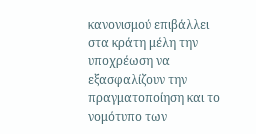κανονισμού επιβάλλει στα κράτη μέλη την υποχρέωση να εξασφαλίζουν την πραγματοποίηση και το νομότυπο των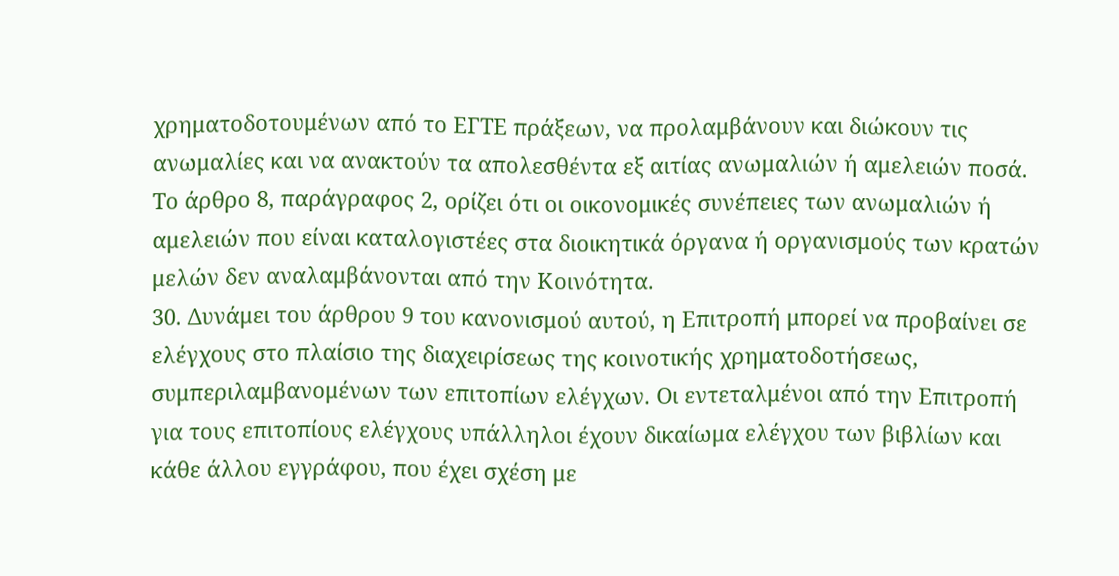χρηματοδοτουμένων από το ΕΓΤΕ πράξεων, να προλαμβάνουν και διώκουν τις ανωμαλίες και να ανακτούν τα απολεσθέντα εξ αιτίας ανωμαλιών ή αμελειών ποσά. Το άρθρο 8, παράγραφος 2, ορίζει ότι οι οικονομικές συνέπειες των ανωμαλιών ή αμελειών που είναι καταλογιστέες στα διοικητικά όργανα ή οργανισμούς των κρατών μελών δεν αναλαμβάνονται από την Κοινότητα.
30. Δυνάμει του άρθρου 9 του κανονισμού αυτού, η Επιτροπή μπορεί να προβαίνει σε ελέγχους στο πλαίσιο της διαχειρίσεως της κοινοτικής χρηματοδοτήσεως, συμπεριλαμβανομένων των επιτοπίων ελέγχων. Οι εντεταλμένοι από την Επιτροπή για τους επιτοπίους ελέγχους υπάλληλοι έχουν δικαίωμα ελέγχου των βιβλίων και κάθε άλλου εγγράφου, που έχει σχέση με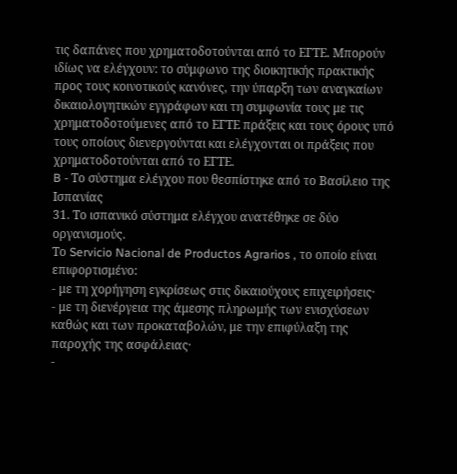τις δαπάνες που χρηματοδοτούνται από το ΕΓΤΕ. Μπορούν ιδίως να ελέγχουν: το σύμφωνο της διοικητικής πρακτικής προς τους κοινοτικούς κανόνες, την ύπαρξη των αναγκαίων δικαιολογητικών εγγράφων και τη συμφωνία τους με τις χρηματοδοτούμενες από το ΕΓΤΕ πράξεις και τους όρους υπό τους οποίους διενεργούνται και ελέγχονται οι πράξεις που χρηματοδοτούνται από το ΕΓΤΕ.
B - Το σύστημα ελέγχου που θεσπίστηκε από το Βασίλειο της Ισπανίας
31. Το ισπανικό σύστημα ελέγχου ανατέθηκε σε δύο οργανισμούς.
Το Servicio Nacional de Productos Agrarios , το οποίο είναι επιφορτισμένο:
- με τη χορήγηση εγκρίσεως στις δικαιούχους επιχειρήσεις·
- με τη διενέργεια της άμεσης πληρωμής των ενισχύσεων καθώς και των προκαταβολών, με την επιφύλαξη της παροχής της ασφάλειας·
-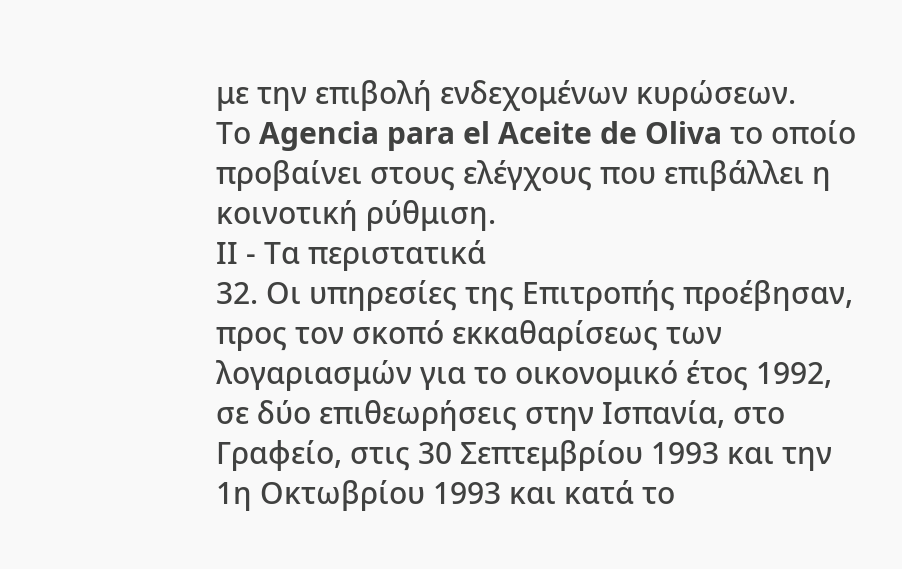με την επιβολή ενδεχομένων κυρώσεων.
Το Agencia para el Aceite de Oliva το οποίο προβαίνει στους ελέγχους που επιβάλλει η κοινοτική ρύθμιση.
ΙΙ - Tα περιστατικά
32. Οι υπηρεσίες της Επιτροπής προέβησαν, προς τον σκοπό εκκαθαρίσεως των λογαριασμών για το οικονομικό έτος 1992, σε δύο επιθεωρήσεις στην Ισπανία, στο Γραφείο, στις 30 Σεπτεμβρίου 1993 και την 1η Οκτωβρίου 1993 και κατά το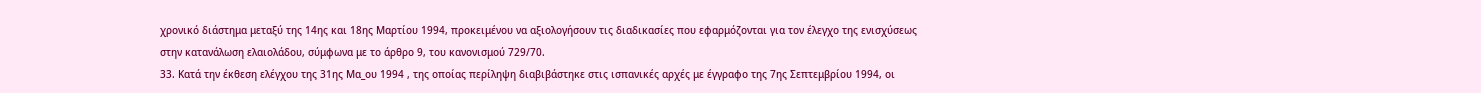χρονικό διάστημα μεταξύ της 14ης και 18ης Μαρτίου 1994, προκειμένου να αξιολογήσουν τις διαδικασίες που εφαρμόζονται για τον έλεγχο της ενισχύσεως στην κατανάλωση ελαιολάδου, σύμφωνα με το άρθρο 9, του κανονισμού 729/70.
33. Κατά την έκθεση ελέγχου της 31ης Μα_ου 1994 , της οποίας περίληψη διαβιβάστηκε στις ισπανικές αρχές με έγγραφο της 7ης Σεπτεμβρίου 1994, οι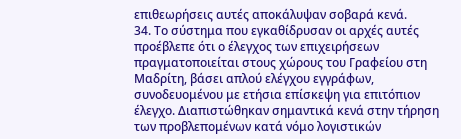επιθεωρήσεις αυτές αποκάλυψαν σοβαρά κενά.
34. Το σύστημα που εγκαθίδρυσαν οι αρχές αυτές προέβλεπε ότι ο έλεγχος των επιχειρήσεων πραγματοποιείται στους χώρους του Γραφείου στη Μαδρίτη, βάσει απλού ελέγχου εγγράφων, συνοδευομένου με ετήσια επίσκεψη για επιτόπιον έλεγχο. Διαπιστώθηκαν σημαντικά κενά στην τήρηση των προβλεπομένων κατά νόμο λογιστικών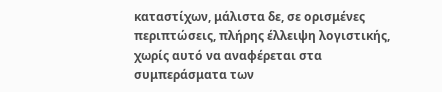καταστίχων, μάλιστα δε, σε ορισμένες περιπτώσεις, πλήρης έλλειψη λογιστικής, χωρίς αυτό να αναφέρεται στα συμπεράσματα των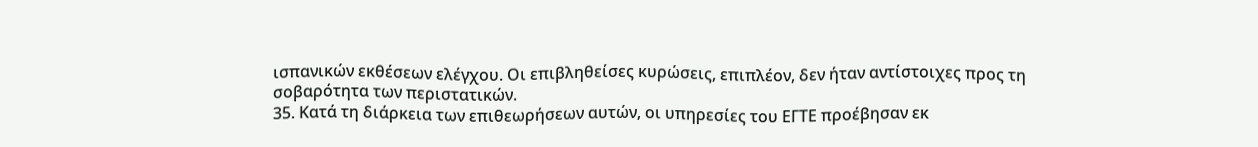ισπανικών εκθέσεων ελέγχου. Οι επιβληθείσες κυρώσεις, επιπλέον, δεν ήταν αντίστοιχες προς τη σοβαρότητα των περιστατικών.
35. Κατά τη διάρκεια των επιθεωρήσεων αυτών, οι υπηρεσίες του ΕΓΤΕ προέβησαν εκ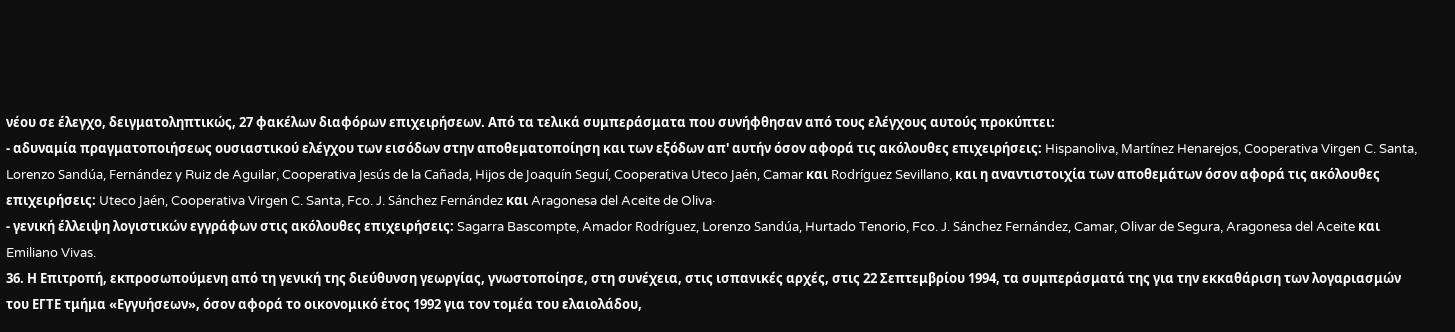νέου σε έλεγχο, δειγματοληπτικώς, 27 φακέλων διαφόρων επιχειρήσεων. Από τα τελικά συμπεράσματα που συνήφθησαν από τους ελέγχους αυτούς προκύπτει:
- αδυναμία πραγματοποιήσεως ουσιαστικού ελέγχου των εισόδων στην αποθεματοποίηση και των εξόδων απ' αυτήν όσον αφορά τις ακόλουθες επιχειρήσεις: Hispanoliva, Martínez Henarejos, Cooperativa Virgen C. Santa, Lorenzo Sandúa, Fernández y Ruiz de Aguilar, Cooperativa Jesús de la Cañada, Hijos de Joaquín Seguí, Cooperativa Uteco Jaén, Camar και Rodríguez Sevillano, και η αναντιστοιχία των αποθεμάτων όσον αφορά τις ακόλουθες επιχειρήσεις: Uteco Jaén, Cooperativa Virgen C. Santa, Fco. J. Sánchez Fernández και Aragonesa del Aceite de Oliva·
- γενική έλλειψη λογιστικών εγγράφων στις ακόλουθες επιχειρήσεις: Sagarra Bascompte, Amador Rodríguez, Lorenzo Sandúa, Hurtado Tenorio, Fco. J. Sánchez Fernández, Camar, Olivar de Segura, Aragonesa del Aceite και Emiliano Vivas.
36. Η Επιτροπή, εκπροσωπούμενη από τη γενική της διεύθυνση γεωργίας, γνωστοποίησε, στη συνέχεια, στις ισπανικές αρχές, στις 22 Σεπτεμβρίου 1994, τα συμπεράσματά της για την εκκαθάριση των λογαριασμών του ΕΓΤΕ τμήμα «Εγγυήσεων», όσον αφορά το οικονομικό έτος 1992 για τον τομέα του ελαιολάδου,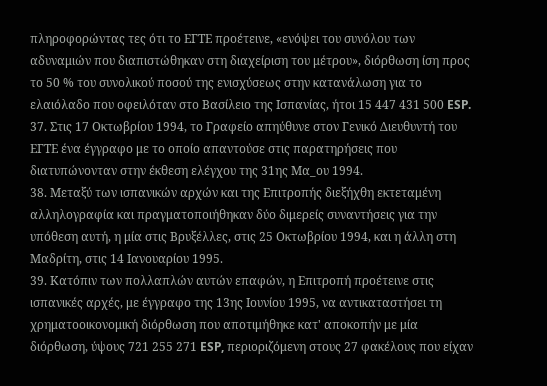πληροφορώντας τες ότι το ΕΓΤΕ προέτεινε, «ενόψει του συνόλου των αδυναμιών που διαπιστώθηκαν στη διαχείριση του μέτρου», διόρθωση ίση προς το 50 % του συνολικού ποσού της ενισχύσεως στην κατανάλωση για το ελαιόλαδο που οφειλόταν στο Βασίλειο της Ισπανίας, ήτοι 15 447 431 500 ESP.
37. Στις 17 Οκτωβρίου 1994, το Γραφείο απηύθυνε στον Γενικό Διευθυντή του ΕΓΤΕ ένα έγγραφο με το οποίο απαντούσε στις παρατηρήσεις που διατυπώνονταν στην έκθεση ελέγχου της 31ης Μα_ου 1994.
38. Μεταξύ των ισπανικών αρχών και της Επιτροπής διεξήχθη εκτεταμένη αλληλογραφία και πραγματοποιήθηκαν δύο διμερείς συναντήσεις για την υπόθεση αυτή, η μία στις Βρυξέλλες, στις 25 Οκτωβρίου 1994, και η άλλη στη Μαδρίτη, στις 14 Ιανουαρίου 1995.
39. Κατόπιν των πολλαπλών αυτών επαφών, η Επιτροπή προέτεινε στις ισπανικές αρχές, με έγγραφο της 13ης Ιουνίου 1995, να αντικαταστήσει τη χρηματοοικονομική διόρθωση που αποτιμήθηκε κατ' αποκοπήν με μία διόρθωση, ύψους 721 255 271 ESP, περιοριζόμενη στους 27 φακέλους που είχαν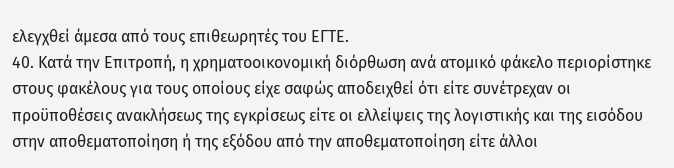ελεγχθεί άμεσα από τους επιθεωρητές του ΕΓΤΕ.
40. Κατά την Επιτροπή, η χρηματοοικονομική διόρθωση ανά ατομικό φάκελο περιορίστηκε στους φακέλους για τους οποίους είχε σαφώς αποδειχθεί ότι είτε συνέτρεχαν οι προϋποθέσεις ανακλήσεως της εγκρίσεως είτε οι ελλείψεις της λογιστικής και της εισόδου στην αποθεματοποίηση ή της εξόδου από την αποθεματοποίηση είτε άλλοι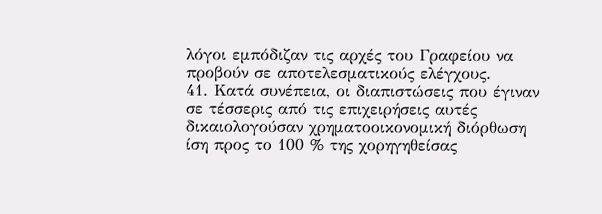λόγοι εμπόδιζαν τις αρχές του Γραφείου να προβούν σε αποτελεσματικούς ελέγχους.
41. Κατά συνέπεια, οι διαπιστώσεις που έγιναν σε τέσσερις από τις επιχειρήσεις αυτές δικαιολογούσαν χρηματοοικονομική διόρθωση ίση προς το 100 % της χορηγηθείσας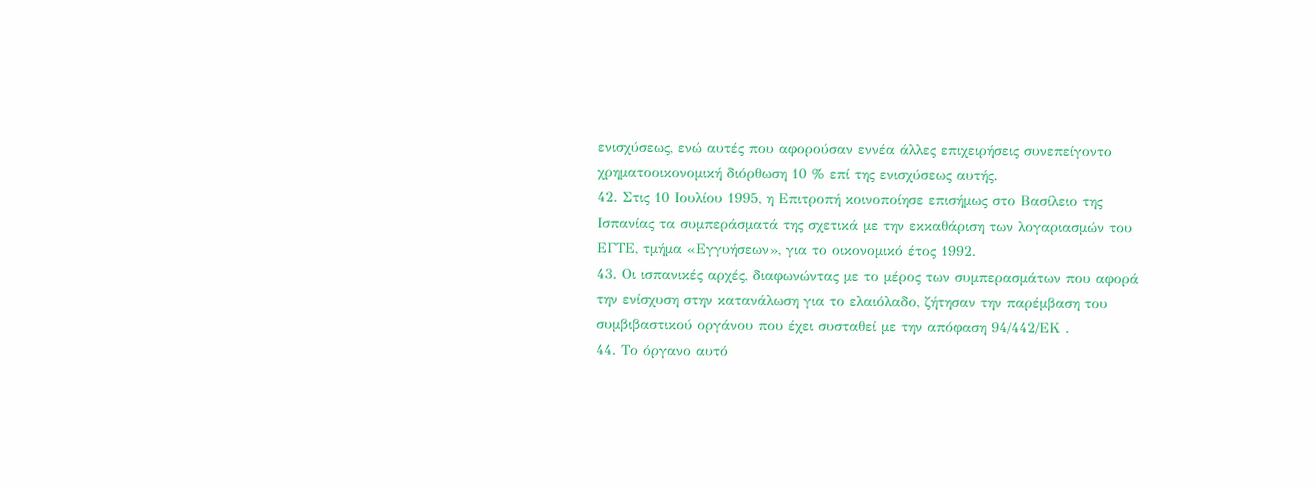ενισχύσεως, ενώ αυτές που αφορούσαν εννέα άλλες επιχειρήσεις συνεπείγοντο χρηματοοικονομική διόρθωση 10 % επί της ενισχύσεως αυτής.
42. Στις 10 Ιουλίου 1995, η Επιτροπή κοινοποίησε επισήμως στο Βασίλειο της Ισπανίας τα συμπεράσματά της σχετικά με την εκκαθάριση των λογαριασμών του ΕΓΤΕ, τμήμα «Εγγυήσεων», για το οικονομικό έτος 1992.
43. Οι ισπανικές αρχές, διαφωνώντας με το μέρος των συμπερασμάτων που αφορά την ενίσχυση στην κατανάλωση για το ελαιόλαδο, ζήτησαν την παρέμβαση του συμβιβαστικού οργάνου που έχει συσταθεί με την απόφαση 94/442/ΕΚ .
44. Το όργανο αυτό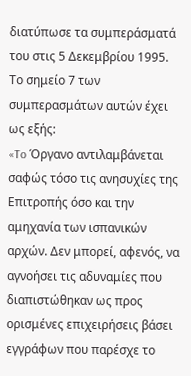διατύπωσε τα συμπεράσματά του στις 5 Δεκεμβρίου 1995. Το σημείο 7 των συμπερασμάτων αυτών έχει ως εξής:
«To Όργανο αντιλαμβάνεται σαφώς τόσο τις ανησυχίες της Επιτροπής όσο και την αμηχανία των ισπανικών αρχών. Δεν μπορεί, αφενός, να αγνοήσει τις αδυναμίες που διαπιστώθηκαν ως προς ορισμένες επιχειρήσεις βάσει εγγράφων που παρέσχε το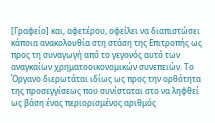[Γραφείο] και, αφετέρου, οφείλει να διαπιστώσει κάποια ανακολουθία στη στάση της Επιτροπής ως προς τη συναγωγή από το γεγονός αυτό των αναγκαίων χρηματοοικονομικών συνεπειών. Το Όργανο διερωτάται ιδίως ως προς την ορθότητα της προσεγγίσεως που συνίσταται στο να ληφθεί ως βάση ένας περιορισμένος αριθμός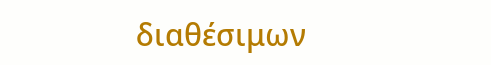διαθέσιμων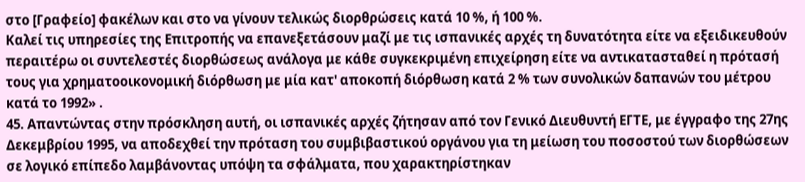στο [Γραφείο] φακέλων και στο να γίνουν τελικώς διορθρώσεις κατά 10 %, ή 100 %.
Καλεί τις υπηρεσίες της Επιτροπής να επανεξετάσουν μαζί με τις ισπανικές αρχές τη δυνατότητα είτε να εξειδικευθούν περαιτέρω οι συντελεστές διορθώσεως ανάλογα με κάθε συγκεκριμένη επιχείρηση είτε να αντικατασταθεί η πρότασή τους για χρηματοοικονομική διόρθωση με μία κατ' αποκοπή διόρθωση κατά 2 % των συνολικών δαπανών του μέτρου κατά το 1992» .
45. Απαντώντας στην πρόσκληση αυτή, οι ισπανικές αρχές ζήτησαν από τον Γενικό Διευθυντή ΕΓΤΕ, με έγγραφο της 27ης Δεκεμβρίου 1995, να αποδεχθεί την πρόταση του συμβιβαστικού οργάνου για τη μείωση του ποσοστού των διορθώσεων σε λογικό επίπεδο λαμβάνοντας υπόψη τα σφάλματα, που χαρακτηρίστηκαν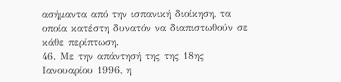ασήμαντα από την ισπανική διοίκηση, τα οποία κατέστη δυνατόν να διαπιστωθούν σε κάθε περίπτωση.
46. Με την απάντησή της της 18ης Ιανουαρίου 1996, η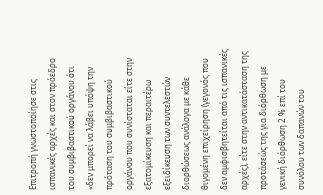Επιτροπή γνωστοποίησε στις ισπανικές αρχές και στον πρόεδρο του συμβιβαστικού οργάνου ότι «δεν μπορεί να λάβει υπόψη την πρόταση του συμβιβαστικού οργάνου που συνίσταται είτε στην εξατομίκευση και περαιτέρω εξειδίκευση των συντελεστών διορθώσεως ανάλογα με κάθε θιγομένη επιχείρηση (γεγονός που δεν αμφισβητείται από τις ισπανικές αρχές), είτε στην αντικατάσταση της προτάσεώς της για διόρθωση με γενική διόρθωση 2 % επί του συνόλου των δαπανών του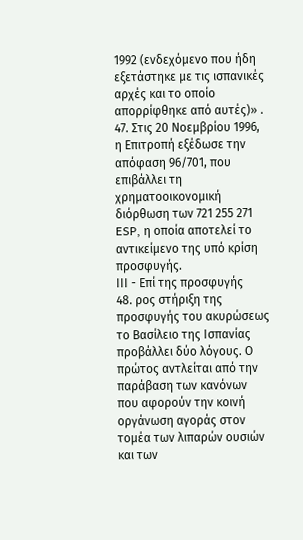1992 (ενδεχόμενο που ήδη εξετάστηκε με τις ισπανικές αρχές και το οποίο απορρίφθηκε από αυτές)» .
47. Στις 20 Νοεμβρίου 1996, η Επιτροπή εξέδωσε την απόφαση 96/701, που επιβάλλει τη χρηματοοικονομική διόρθωση των 721 255 271 ESP, η οποία αποτελεί το αντικείμενο της υπό κρίση προσφυγής.
ΙΙΙ - Επί της προσφυγής
48. ρος στήριξη της προσφυγής του ακυρώσεως το Βασίλειο της Ισπανίας προβάλλει δύο λόγους. Ο πρώτος αντλείται από την παράβαση των κανόνων που αφορούν την κοινή οργάνωση αγοράς στον τομέα των λιπαρών ουσιών και των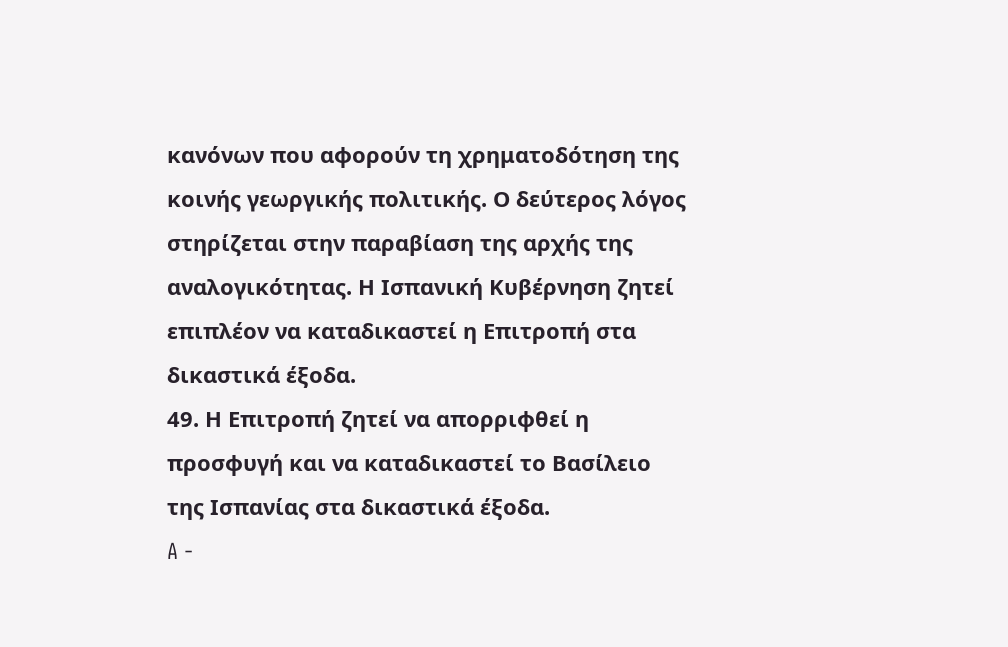κανόνων που αφορούν τη χρηματοδότηση της κοινής γεωργικής πολιτικής. Ο δεύτερος λόγος στηρίζεται στην παραβίαση της αρχής της αναλογικότητας. Η Ισπανική Κυβέρνηση ζητεί επιπλέον να καταδικαστεί η Επιτροπή στα δικαστικά έξοδα.
49. Η Επιτροπή ζητεί να απορριφθεί η προσφυγή και να καταδικαστεί το Βασίλειο της Ισπανίας στα δικαστικά έξοδα.
A -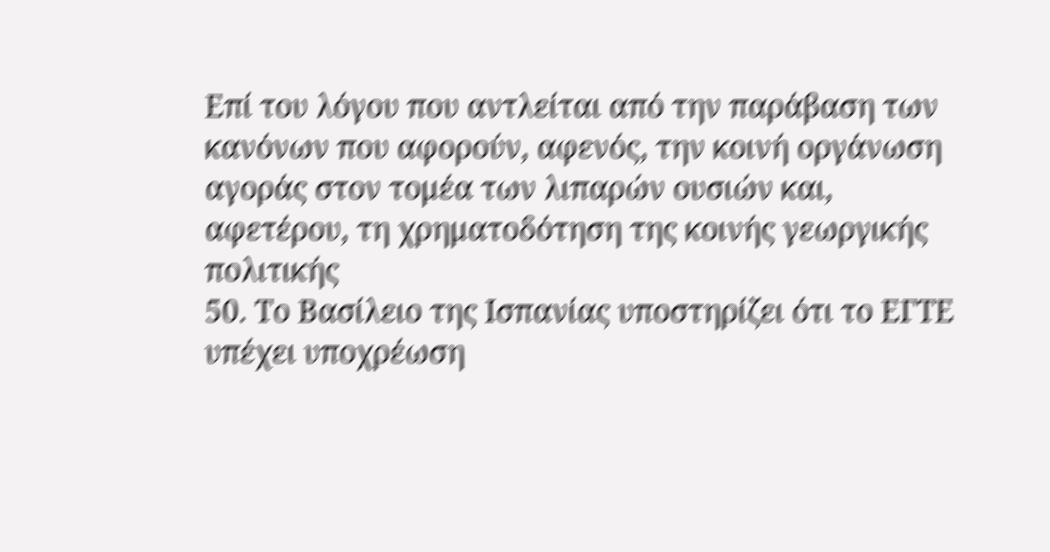Επί του λόγου που αντλείται από την παράβαση των κανόνων που αφορούν, αφενός, την κοινή οργάνωση αγοράς στον τομέα των λιπαρών ουσιών και, αφετέρου, τη χρηματοδότηση της κοινής γεωργικής πολιτικής
50. Το Βασίλειο της Ισπανίας υποστηρίζει ότι το ΕΓΤΕ υπέχει υποχρέωση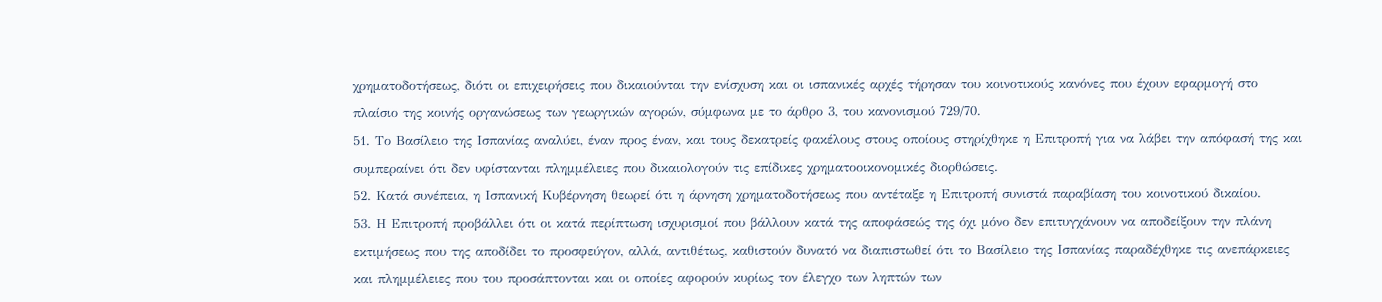χρηματοδοτήσεως, διότι οι επιχειρήσεις που δικαιούνται την ενίσχυση και οι ισπανικές αρχές τήρησαν του κοινοτικούς κανόνες που έχουν εφαρμογή στο πλαίσιο της κοινής οργανώσεως των γεωργικών αγορών, σύμφωνα με το άρθρο 3, του κανονισμού 729/70.
51. Το Βασίλειο της Ισπανίας αναλύει, έναν προς έναν, και τους δεκατρείς φακέλους στους οποίους στηρίχθηκε η Επιτροπή για να λάβει την απόφασή της και συμπεραίνει ότι δεν υφίστανται πλημμέλειες που δικαιολογούν τις επίδικες χρηματοοικονομικές διορθώσεις.
52. Κατά συνέπεια, η Ισπανική Κυβέρνηση θεωρεί ότι η άρνηση χρηματοδοτήσεως που αντέταξε η Επιτροπή συνιστά παραβίαση του κοινοτικού δικαίου.
53. Η Επιτροπή προβάλλει ότι οι κατά περίπτωση ισχυρισμοί που βάλλουν κατά της αποφάσεώς της όχι μόνο δεν επιτυγχάνουν να αποδείξουν την πλάνη εκτιμήσεως που της αποδίδει το προσφεύγον, αλλά, αντιθέτως, καθιστούν δυνατό να διαπιστωθεί ότι το Βασίλειο της Ισπανίας παραδέχθηκε τις ανεπάρκειες και πλημμέλειες που του προσάπτονται και οι οποίες αφορούν κυρίως τον έλεγχο των ληπτών των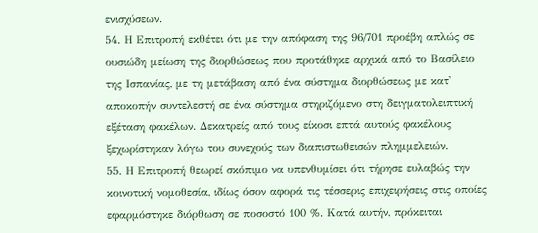ενισχύσεων.
54. Η Επιτροπή εκθέτει ότι με την απόφαση της 96/701 προέβη απλώς σε ουσιώδη μείωση της διορθώσεως που προτάθηκε αρχικά από το Βασίλειο της Ισπανίας, με τη μετάβαση από ένα σύστημα διορθώσεως με κατ' αποκοπήν συντελεστή σε ένα σύστημα στηριζόμενο στη δειγματολειπτική εξέταση φακέλων. Δεκατρείς από τους είκοσι επτά αυτούς φακέλους ξεχωρίστηκαν λόγω του συνεχούς των διαπιστωθεισών πλημμελειών.
55. Η Επιτροπή θεωρεί σκόπιμο να υπενθυμίσει ότι τήρησε ευλαβώς την κοινοτική νομοθεσία, ιδίως όσον αφορά τις τέσσερις επιχειρήσεις στις οποίες εφαρμόστηκε διόρθωση σε ποσοστό 100 %. Κατά αυτήν, πρόκειται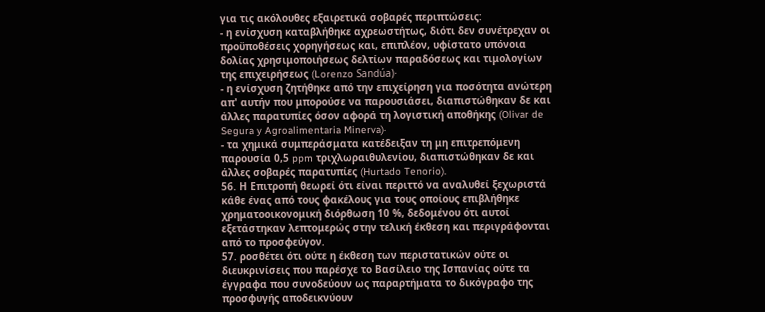για τις ακόλουθες εξαιρετικά σοβαρές περιπτώσεις:
- η ενίσχυση καταβλήθηκε αχρεωστήτως, διότι δεν συνέτρεχαν οι προϋποθέσεις χορηγήσεως και, επιπλέον, υφίστατο υπόνοια δολίας χρησιμοποιήσεως δελτίων παραδόσεως και τιμολογίων της επιχειρήσεως (Lorenzo Sandúa)·
- η ενίσχυση ζητήθηκε από την επιχείρηση για ποσότητα ανώτερη απ' αυτήν που μπορούσε να παρουσιάσει, διαπιστώθηκαν δε και άλλες παρατυπίες όσον αφορά τη λογιστική αποθήκης (Olivar de Segura y Agroalimentaria Minerva)·
- τα χημικά συμπεράσματα κατέδειξαν τη μη επιτρεπόμενη παρουσία 0,5 ppm τριχλωραιθυλενίου, διαπιστώθηκαν δε και άλλες σοβαρές παρατυπίες (Hurtado Tenorio).
56. Η Επιτροπή θεωρεί ότι είναι περιττό να αναλυθεί ξεχωριστά κάθε ένας από τους φακέλους για τους οποίους επιβλήθηκε χρηματοοικονομική διόρθωση 10 %, δεδομένου ότι αυτοί εξετάστηκαν λεπτομερώς στην τελική έκθεση και περιγράφονται από το προσφεύγον.
57. ροσθέτει ότι ούτε η έκθεση των περιστατικών ούτε οι διευκρινίσεις που παρέσχε το Βασίλειο της Ισπανίας ούτε τα έγγραφα που συνοδεύουν ως παραρτήματα το δικόγραφο της προσφυγής αποδεικνύουν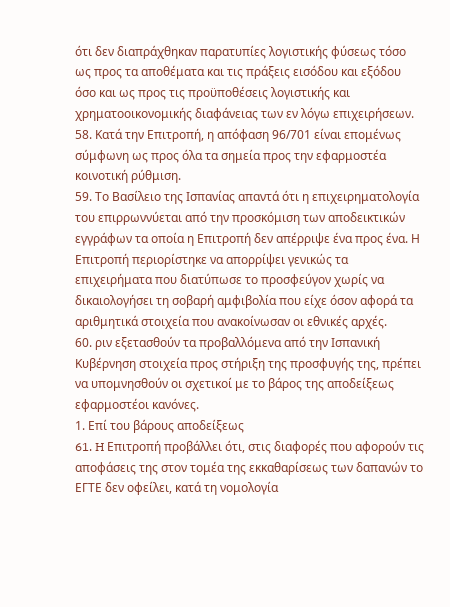ότι δεν διαπράχθηκαν παρατυπίες λογιστικής φύσεως τόσο ως προς τα αποθέματα και τις πράξεις εισόδου και εξόδου όσο και ως προς τις προϋποθέσεις λογιστικής και χρηματοοικονομικής διαφάνειας των εν λόγω επιχειρήσεων.
58. Κατά την Επιτροπή, η απόφαση 96/701 είναι επομένως σύμφωνη ως προς όλα τα σημεία προς την εφαρμοστέα κοινοτική ρύθμιση.
59. Το Βασίλειο της Ισπανίας απαντά ότι η επιχειρηματολογία του επιρρωννύεται από την προσκόμιση των αποδεικτικών εγγράφων τα οποία η Επιτροπή δεν απέρριψε ένα προς ένα. Η Επιτροπή περιορίστηκε να απορρίψει γενικώς τα επιχειρήματα που διατύπωσε το προσφεύγον χωρίς να δικαιολογήσει τη σοβαρή αμφιβολία που είχε όσον αφορά τα αριθμητικά στοιχεία που ανακοίνωσαν οι εθνικές αρχές.
60. ριν εξετασθούν τα προβαλλόμενα από την Ισπανική Κυβέρνηση στοιχεία προς στήριξη της προσφυγής της, πρέπει να υπομνησθούν οι σχετικοί με το βάρος της αποδείξεως εφαρμοστέοι κανόνες.
1. Επί του βάρους αποδείξεως
61. H Επιτροπή προβάλλει ότι, στις διαφορές που αφορούν τις αποφάσεις της στον τομέα της εκκαθαρίσεως των δαπανών το ΕΓΤΕ δεν οφείλει, κατά τη νομολογία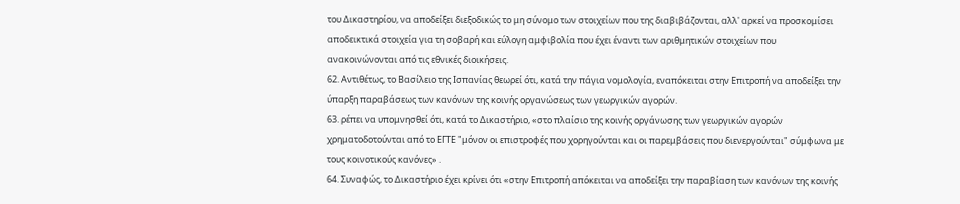του Δικαστηρίου, να αποδείξει διεξοδικώς το μη σύνομο των στοιχείων που της διαβιβάζονται, αλλ' αρκεί να προσκομίσει αποδεικτικά στοιχεία για τη σοβαρή και εύλογη αμφιβολία που έχει έναντι των αριθμητικών στοιχείων που ανακοινώνονται από τις εθνικές διοικήσεις.
62. Αντιθέτως, το Βασίλειο της Ισπανίας θεωρεί ότι, κατά την πάγια νομολογία, εναπόκειται στην Επιτροπή να αποδείξει την ύπαρξη παραβάσεως των κανόνων της κοινής οργανώσεως των γεωργικών αγορών.
63. ρέπει να υπομνησθεί ότι, κατά το Δικαστήριο, «στο πλαίσιο της κοινής οργάνωσης των γεωργικών αγορών χρηματοδοτούνται από το ΕΓΤΕ "μόνον οι επιστροφές που χορηγούνται και οι παρεμβάσεις που διενεργούνται" σύμφωνα με τους κοινοτικούς κανόνες» .
64. Συναφώς, το Δικαστήριο έχει κρίνει ότι «στην Επιτροπή απόκειται να αποδείξει την παραβίαση των κανόνων της κοινής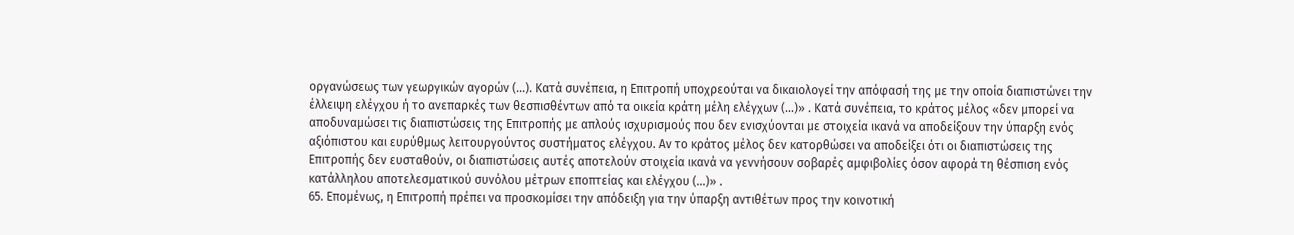οργανώσεως των γεωργικών αγορών (...). Κατά συνέπεια, η Επιτροπή υποχρεούται να δικαιολογεί την απόφασή της με την οποία διαπιστώνει την έλλειψη ελέγχου ή το ανεπαρκές των θεσπισθέντων από τα οικεία κράτη μέλη ελέγχων (...)» . Κατά συνέπεια, το κράτος μέλος «δεν μπορεί να αποδυναμώσει τις διαπιστώσεις της Επιτροπής με απλούς ισχυρισμούς που δεν ενισχύονται με στοιχεία ικανά να αποδείξουν την ύπαρξη ενός αξιόπιστου και ευρύθμως λειτουργούντος συστήματος ελέγχου. Αν το κράτος μέλος δεν κατορθώσει να αποδείξει ότι οι διαπιστώσεις της Επιτροπής δεν ευσταθούν, οι διαπιστώσεις αυτές αποτελούν στοιχεία ικανά να γεννήσουν σοβαρές αμφιβολίες όσον αφορά τη θέσπιση ενός κατάλληλου αποτελεσματικού συνόλου μέτρων εποπτείας και ελέγχου (...)» .
65. Επομένως, η Επιτροπή πρέπει να προσκομίσει την απόδειξη για την ύπαρξη αντιθέτων προς την κοινοτική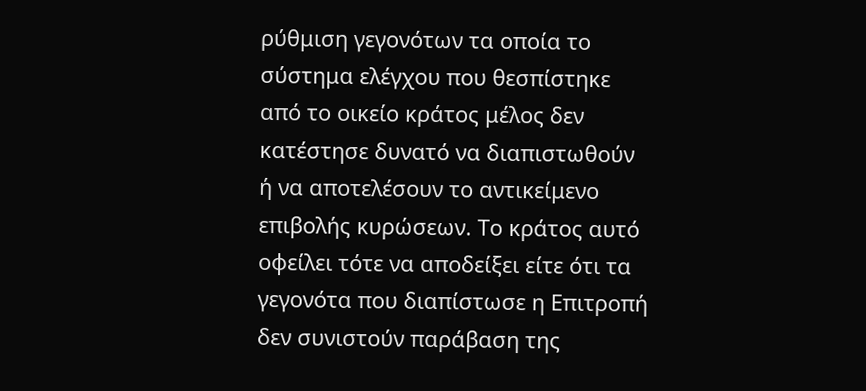ρύθμιση γεγονότων τα οποία το σύστημα ελέγχου που θεσπίστηκε από το οικείο κράτος μέλος δεν κατέστησε δυνατό να διαπιστωθούν ή να αποτελέσουν το αντικείμενο επιβολής κυρώσεων. Το κράτος αυτό οφείλει τότε να αποδείξει είτε ότι τα γεγονότα που διαπίστωσε η Επιτροπή δεν συνιστούν παράβαση της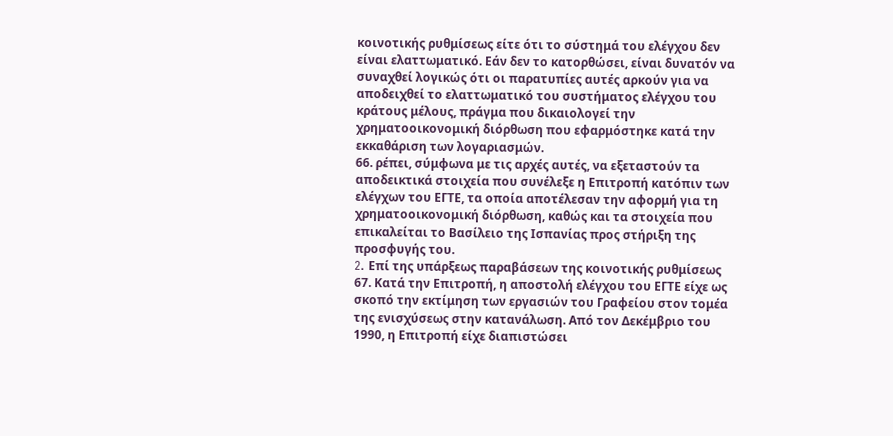κοινοτικής ρυθμίσεως είτε ότι το σύστημά του ελέγχου δεν είναι ελαττωματικό. Εάν δεν το κατορθώσει, είναι δυνατόν να συναχθεί λογικώς ότι οι παρατυπίες αυτές αρκούν για να αποδειχθεί το ελαττωματικό του συστήματος ελέγχου του κράτους μέλους, πράγμα που δικαιολογεί την χρηματοοικονομική διόρθωση που εφαρμόστηκε κατά την εκκαθάριση των λογαριασμών.
66. ρέπει, σύμφωνα με τις αρχές αυτές, να εξεταστούν τα αποδεικτικά στοιχεία που συνέλεξε η Επιτροπή κατόπιν των ελέγχων του ΕΓΤΕ, τα οποία αποτέλεσαν την αφορμή για τη χρηματοοικονομική διόρθωση, καθώς και τα στοιχεία που επικαλείται το Βασίλειο της Ισπανίας προς στήριξη της προσφυγής του.
2. Eπί της υπάρξεως παραβάσεων της κοινοτικής ρυθμίσεως
67. Κατά την Επιτροπή, η αποστολή ελέγχου του ΕΓΤΕ είχε ως σκοπό την εκτίμηση των εργασιών του Γραφείου στον τομέα της ενισχύσεως στην κατανάλωση. Από τον Δεκέμβριο του 1990, η Επιτροπή είχε διαπιστώσει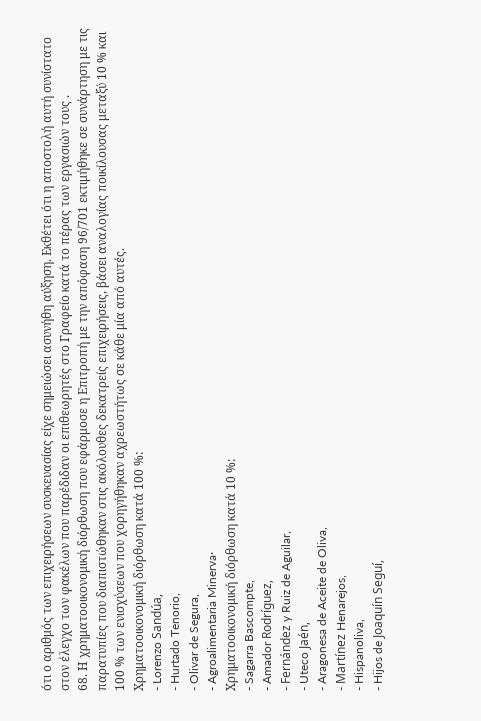ότι ο αριθμός των επιχειρήσεων συσκευασίας είχε σημειώσει ασυνήθη αύξηση. Εκθέτει ότι η αποστολή αυτή συνίστατο στον έλεγχο των φακέλων που παρέδιδαν οι επιθεωρητές στο Γραφείο κατά το πέρας των εργασιών τους .
68. Η χρηματοοικονομική διόρθωση που εφάρμοσε η Επιτροπή με την απόφαση 96/701 εκτιμήθηκε σε συνάρτηση με τις παρατυπίες που διαπιστώθηκαν στις ακόλουθες δεκατρείς επιχειρήσεις, βάσει αναλογίας ποικίλουσας μεταξύ 10 % και 100 % των ενισχύσεων που χορηγήθηκαν αχρεωστήτως σε κάθε μία από αυτές.
Χρηματοοικονομική διόρθωση κατά 100 %:
- Lorenzo Sandúa,
- Hurtado Tenorio,
- Olivar de Segura,
- Agroalimentaria Minerva·
Χρηματοοικονομική διόρθωση κατά 10 %:
- Sagarra Bascompte,
- Amador Rodríguez,
- Fernández y Ruiz de Aguilar,
- Uteco Jaén,
- Aragonesa de Aceite de Oliva,
- Martínez Henarejos,
- Hispanoliva,
- Hijos de Joaquín Seguí,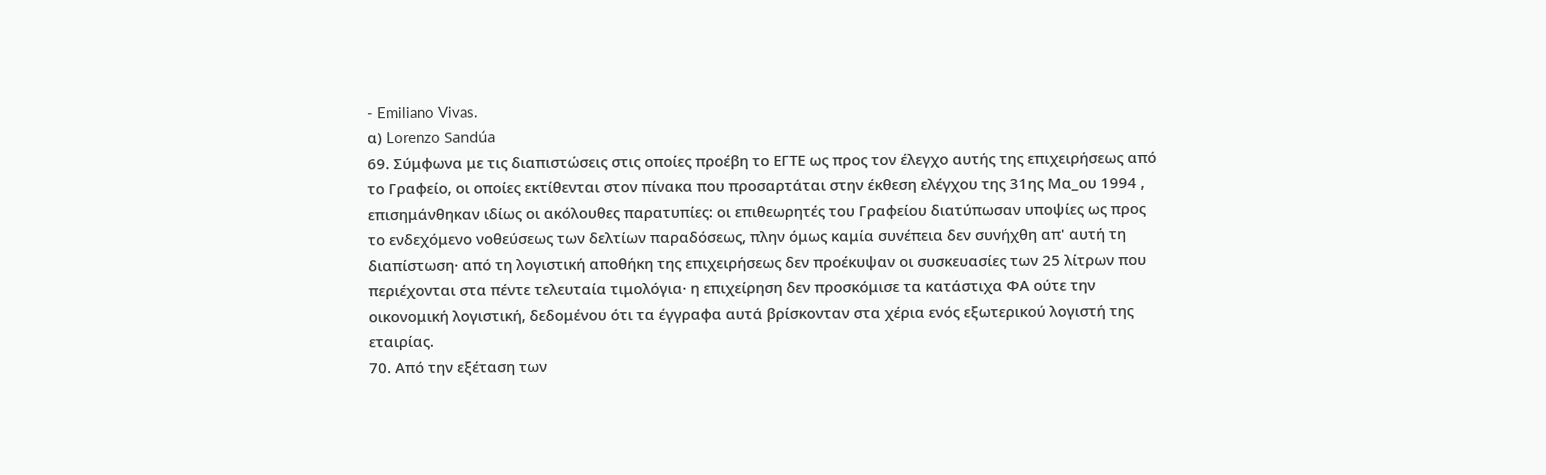- Emiliano Vivas.
α) Lorenzo Sandúa
69. Σύμφωνα με τις διαπιστώσεις στις οποίες προέβη το ΕΓΤΕ ως προς τον έλεγχο αυτής της επιχειρήσεως από το Γραφείο, οι οποίες εκτίθενται στον πίνακα που προσαρτάται στην έκθεση ελέγχου της 31ης Μα_ου 1994 , επισημάνθηκαν ιδίως οι ακόλουθες παρατυπίες: οι επιθεωρητές του Γραφείου διατύπωσαν υποψίες ως προς το ενδεχόμενο νοθεύσεως των δελτίων παραδόσεως, πλην όμως καμία συνέπεια δεν συνήχθη απ' αυτή τη διαπίστωση· από τη λογιστική αποθήκη της επιχειρήσεως δεν προέκυψαν οι συσκευασίες των 25 λίτρων που περιέχονται στα πέντε τελευταία τιμολόγια· η επιχείρηση δεν προσκόμισε τα κατάστιχα ΦΑ ούτε την οικονομική λογιστική, δεδομένου ότι τα έγγραφα αυτά βρίσκονταν στα χέρια ενός εξωτερικού λογιστή της εταιρίας.
70. Από την εξέταση των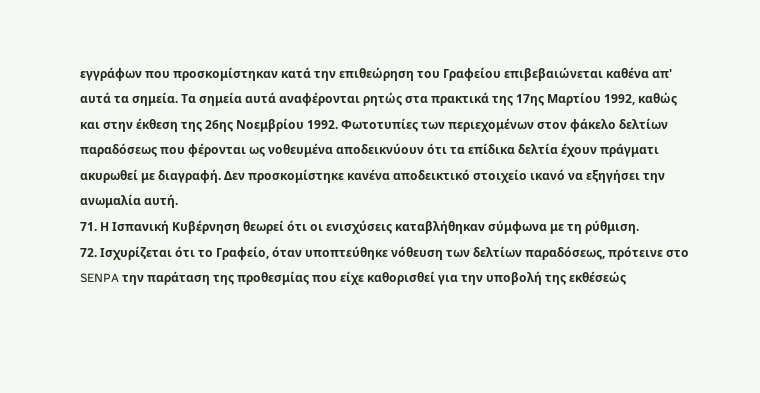εγγράφων που προσκομίστηκαν κατά την επιθεώρηση του Γραφείου επιβεβαιώνεται καθένα απ' αυτά τα σημεία. Τα σημεία αυτά αναφέρονται ρητώς στα πρακτικά της 17ης Μαρτίου 1992, καθώς και στην έκθεση της 26ης Νοεμβρίου 1992. Φωτοτυπίες των περιεχομένων στον φάκελο δελτίων παραδόσεως που φέρονται ως νοθευμένα αποδεικνύουν ότι τα επίδικα δελτία έχουν πράγματι ακυρωθεί με διαγραφή. Δεν προσκομίστηκε κανένα αποδεικτικό στοιχείο ικανό να εξηγήσει την ανωμαλία αυτή.
71. Η Ισπανική Κυβέρνηση θεωρεί ότι οι ενισχύσεις καταβλήθηκαν σύμφωνα με τη ρύθμιση.
72. Ισχυρίζεται ότι το Γραφείο, όταν υποπτεύθηκε νόθευση των δελτίων παραδόσεως, πρότεινε στο SENPA την παράταση της προθεσμίας που είχε καθορισθεί για την υποβολή της εκθέσεώς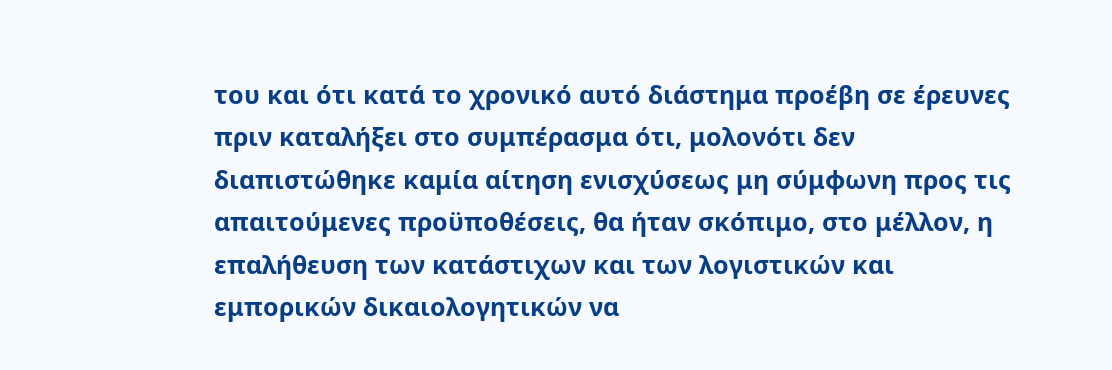του και ότι κατά το χρονικό αυτό διάστημα προέβη σε έρευνες πριν καταλήξει στο συμπέρασμα ότι, μολονότι δεν διαπιστώθηκε καμία αίτηση ενισχύσεως μη σύμφωνη προς τις απαιτούμενες προϋποθέσεις, θα ήταν σκόπιμο, στο μέλλον, η επαλήθευση των κατάστιχων και των λογιστικών και εμπορικών δικαιολογητικών να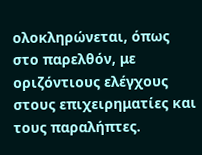ολοκληρώνεται, όπως στο παρελθόν, με οριζόντιους ελέγχους στους επιχειρηματίες και τους παραλήπτες.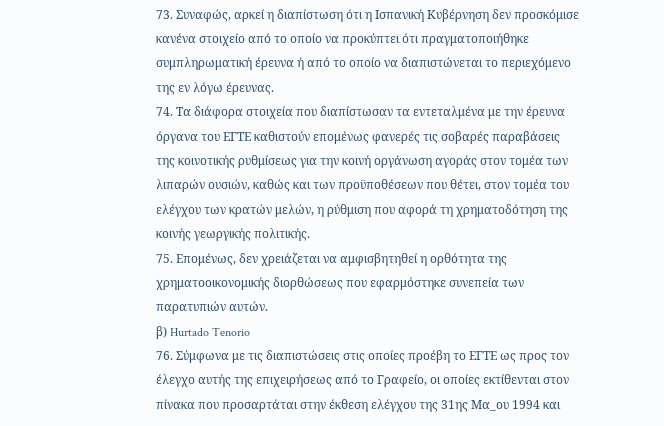73. Συναφώς, αρκεί η διαπίστωση ότι η Ισπανική Κυβέρνηση δεν προσκόμισε κανένα στοιχείο από το οποίο να προκύπτει ότι πραγματοποιήθηκε συμπληρωματική έρευνα ή από το οποίο να διαπιστώνεται το περιεχόμενο της εν λόγω έρευνας.
74. Τα διάφορα στοιχεία που διαπίστωσαν τα εντεταλμένα με την έρευνα όργανα του ΕΓΤΕ καθιστούν επομένως φανερές τις σοβαρές παραβάσεις της κοινοτικής ρυθμίσεως για την κοινή οργάνωση αγοράς στον τομέα των λιπαρών ουσιών, καθώς και των προϋποθέσεων που θέτει, στον τομέα του ελέγχου των κρατών μελών, η ρύθμιση που αφορά τη χρηματοδότηση της κοινής γεωργικής πολιτικής.
75. Επομένως, δεν χρειάζεται να αμφισβητηθεί η ορθότητα της χρηματοοικονομικής διορθώσεως που εφαρμόστηκε συνεπεία των παρατυπιών αυτών.
β) Hurtado Tenorio
76. Σύμφωνα με τις διαπιστώσεις στις οποίες προέβη το ΕΓΤΕ ως προς τον έλεγχο αυτής της επιχειρήσεως από το Γραφείο, οι οποίες εκτίθενται στον πίνακα που προσαρτάται στην έκθεση ελέγχου της 31ης Μα_ου 1994 και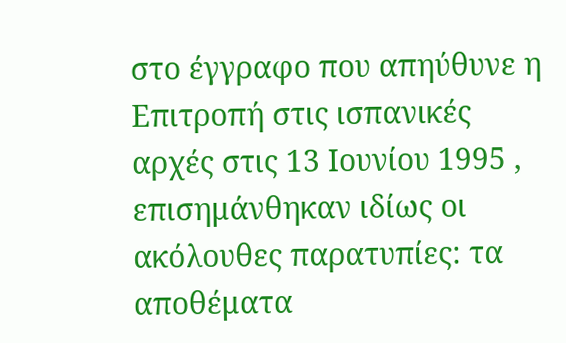στο έγγραφο που απηύθυνε η Επιτροπή στις ισπανικές αρχές στις 13 Ιουνίου 1995 , επισημάνθηκαν ιδίως οι ακόλουθες παρατυπίες: τα αποθέματα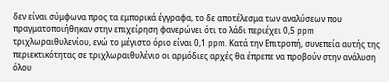δεν είναι σύμφωνα προς τα εμπορικά έγγραφα, το δε αποτέλεσμα των αναλύσεων που πραγματοποιήθηκαν στην επιχείρηση φανερώνει ότι το λάδι περιέχει 0,5 ppm τριχλωραιθυλενίου, ενώ το μέγιστο όριο είναι 0,1 ppm. Κατά την Επιτροπή, συνεπεία αυτής της περιεκτικότητας σε τριχλωραιθυλένιο οι αρμόδιες αρχές θα έπρεπε να προβούν στην ανάλυση όλου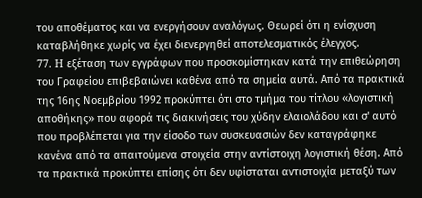του αποθέματος και να ενεργήσουν αναλόγως. Θεωρεί ότι η ενίσχυση καταβλήθηκε χωρίς να έχει διενεργηθεί αποτελεσματικός έλεγχος.
77. H εξέταση των εγγράφων που προσκομίστηκαν κατά την επιθεώρηση του Γραφείου επιβεβαιώνει καθένα από τα σημεία αυτά. Από τα πρακτικά της 16ης Νοεμβρίου 1992 προκύπτει ότι στο τμήμα του τίτλου «λογιστική αποθήκης» που αφορά τις διακινήσεις του χύδην ελαιολάδου και σ' αυτό που προβλέπεται για την είσοδο των συσκευασιών δεν καταγράφηκε κανένα από τα απαιτούμενα στοιχεία στην αντίστοιχη λογιστική θέση. Από τα πρακτικά προκύπτει επίσης ότι δεν υφίσταται αντιστοιχία μεταξύ των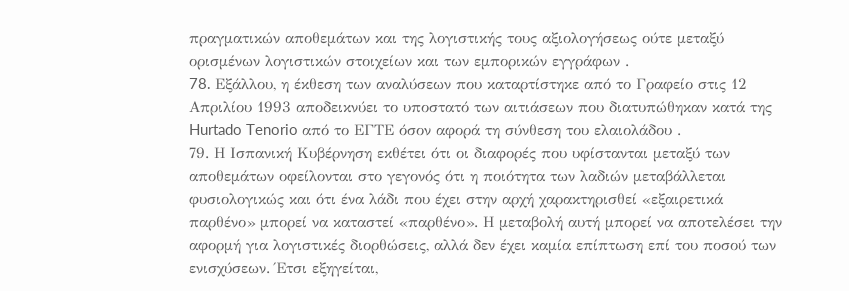πραγματικών αποθεμάτων και της λογιστικής τους αξιολογήσεως ούτε μεταξύ ορισμένων λογιστικών στοιχείων και των εμπορικών εγγράφων .
78. Eξάλλου, η έκθεση των αναλύσεων που καταρτίστηκε από το Γραφείο στις 12 Απριλίου 1993 αποδεικνύει το υποστατό των αιτιάσεων που διατυπώθηκαν κατά της Hurtado Tenorio από το ΕΓΤΕ όσον αφορά τη σύνθεση του ελαιολάδου .
79. Η Ισπανική Κυβέρνηση εκθέτει ότι οι διαφορές που υφίστανται μεταξύ των αποθεμάτων οφείλονται στο γεγονός ότι η ποιότητα των λαδιών μεταβάλλεται φυσιολογικώς και ότι ένα λάδι που έχει στην αρχή χαρακτηρισθεί «εξαιρετικά παρθένο» μπορεί να καταστεί «παρθένο». Η μεταβολή αυτή μπορεί να αποτελέσει την αφορμή για λογιστικές διορθώσεις, αλλά δεν έχει καμία επίπτωση επί του ποσού των ενισχύσεων. Έτσι εξηγείται,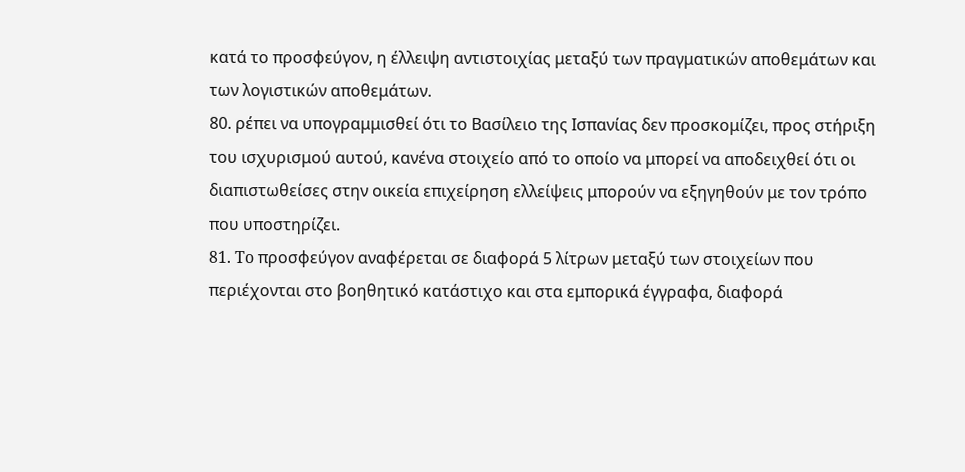κατά το προσφεύγον, η έλλειψη αντιστοιχίας μεταξύ των πραγματικών αποθεμάτων και των λογιστικών αποθεμάτων.
80. ρέπει να υπογραμμισθεί ότι το Βασίλειο της Ισπανίας δεν προσκομίζει, προς στήριξη του ισχυρισμού αυτού, κανένα στοιχείο από το οποίο να μπορεί να αποδειχθεί ότι οι διαπιστωθείσες στην οικεία επιχείρηση ελλείψεις μπορούν να εξηγηθούν με τον τρόπο που υποστηρίζει.
81. To προσφεύγον αναφέρεται σε διαφορά 5 λίτρων μεταξύ των στοιχείων που περιέχονται στο βοηθητικό κατάστιχο και στα εμπορικά έγγραφα, διαφορά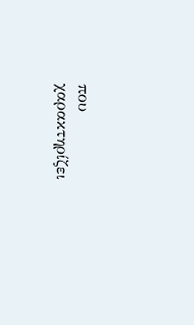που χαρακτηρίζει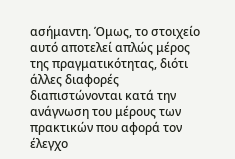ασήμαντη. Όμως, το στοιχείο αυτό αποτελεί απλώς μέρος της πραγματικότητας, διότι άλλες διαφορές διαπιστώνονται κατά την ανάγνωση του μέρους των πρακτικών που αφορά τον έλεγχο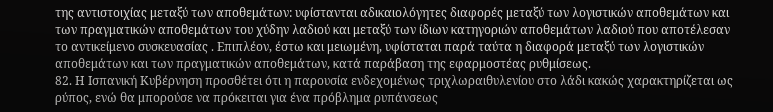της αντιστοιχίας μεταξύ των αποθεμάτων: υφίστανται αδικαιολόγητες διαφορές μεταξύ των λογιστικών αποθεμάτων και των πραγματικών αποθεμάτων του χύδην λαδιού και μεταξύ των ίδιων κατηγοριών αποθεμάτων λαδιού που αποτέλεσαν το αντικείμενο συσκευασίας . Επιπλέον, έστω και μειωμένη, υφίσταται παρά ταύτα η διαφορά μεταξύ των λογιστικών αποθεμάτων και των πραγματικών αποθεμάτων, κατά παράβαση της εφαρμοστέας ρυθμίσεως.
82. Η Ισπανική Κυβέρνηση προσθέτει ότι η παρουσία ενδεχομένως τριχλωραιθυλενίου στο λάδι κακώς χαρακτηρίζεται ως ρύπος, ενώ θα μπορούσε να πρόκειται για ένα πρόβλημα ρυπάνσεως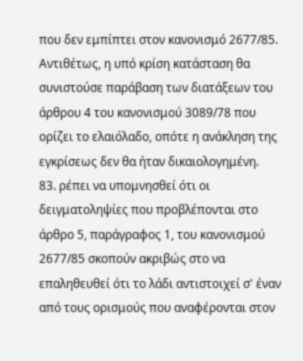που δεν εμπίπτει στον κανονισμό 2677/85. Αντιθέτως, η υπό κρίση κατάσταση θα συνιστούσε παράβαση των διατάξεων του άρθρου 4 του κανονισμού 3089/78 που ορίζει το ελαιόλαδο, οπότε η ανάκληση της εγκρίσεως δεν θα ήταν δικαιολογημένη.
83. ρέπει να υπομνησθεί ότι οι δειγματοληψίες που προβλέπονται στο άρθρο 5, παράγραφος 1, του κανονισμού 2677/85 σκοπούν ακριβώς στο να επαληθευθεί ότι το λάδι αντιστοιχεί σ' έναν από τους ορισμούς που αναφέρονται στον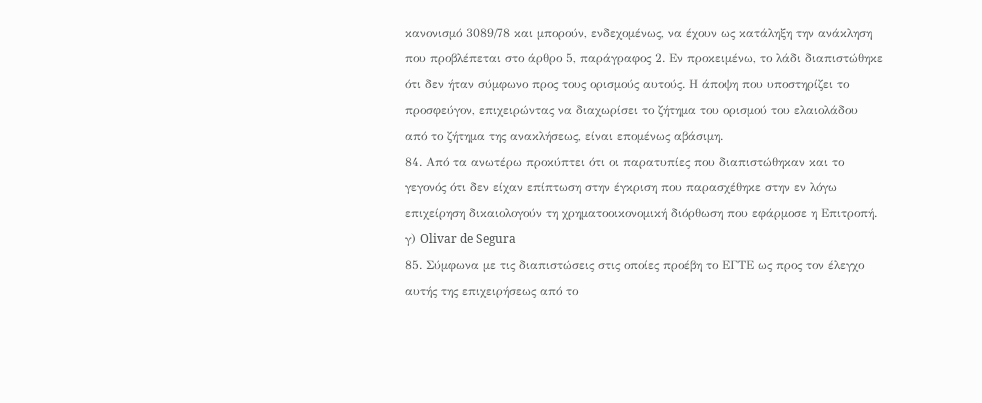κανονισμό 3089/78 και μπορούν, ενδεχομένως, να έχουν ως κατάληξη την ανάκληση που προβλέπεται στο άρθρο 5, παράγραφος 2. Εν προκειμένω, το λάδι διαπιστώθηκε ότι δεν ήταν σύμφωνο προς τους ορισμούς αυτούς. Η άποψη που υποστηρίζει το προσφεύγον, επιχειρώντας να διαχωρίσει το ζήτημα του ορισμού του ελαιολάδου από το ζήτημα της ανακλήσεως, είναι επομένως αβάσιμη.
84. Από τα ανωτέρω προκύπτει ότι οι παρατυπίες που διαπιστώθηκαν και το γεγονός ότι δεν είχαν επίπτωση στην έγκριση που παρασχέθηκε στην εν λόγω επιχείρηση δικαιολογούν τη χρηματοοικονομική διόρθωση που εφάρμοσε η Επιτροπή.
γ) Olivar de Segura
85. Σύμφωνα με τις διαπιστώσεις στις οποίες προέβη το ΕΓΤΕ ως προς τον έλεγχο αυτής της επιχειρήσεως από το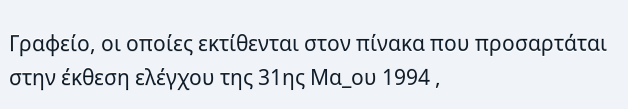Γραφείο, οι οποίες εκτίθενται στον πίνακα που προσαρτάται στην έκθεση ελέγχου της 31ης Μα_ου 1994 ,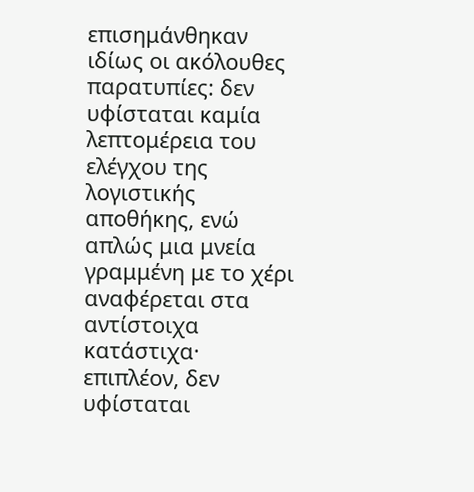επισημάνθηκαν ιδίως οι ακόλουθες παρατυπίες: δεν υφίσταται καμία λεπτομέρεια του ελέγχου της λογιστικής αποθήκης, ενώ απλώς μια μνεία γραμμένη με το χέρι αναφέρεται στα αντίστοιχα κατάστιχα· επιπλέον, δεν υφίσταται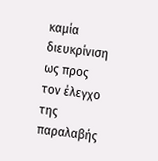καμία διευκρίνιση ως προς τον έλεγχο της παραλαβής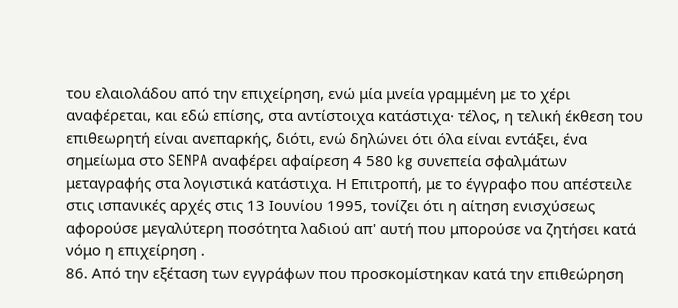του ελαιολάδου από την επιχείρηση, ενώ μία μνεία γραμμένη με το χέρι αναφέρεται, και εδώ επίσης, στα αντίστοιχα κατάστιχα· τέλος, η τελική έκθεση του επιθεωρητή είναι ανεπαρκής, διότι, ενώ δηλώνει ότι όλα είναι εντάξει, ένα σημείωμα στο SENPA αναφέρει αφαίρεση 4 580 kg συνεπεία σφαλμάτων μεταγραφής στα λογιστικά κατάστιχα. Η Επιτροπή, με το έγγραφο που απέστειλε στις ισπανικές αρχές στις 13 Ιουνίου 1995, τονίζει ότι η αίτηση ενισχύσεως αφορούσε μεγαλύτερη ποσότητα λαδιού απ' αυτή που μπορούσε να ζητήσει κατά νόμο η επιχείρηση .
86. Από την εξέταση των εγγράφων που προσκομίστηκαν κατά την επιθεώρηση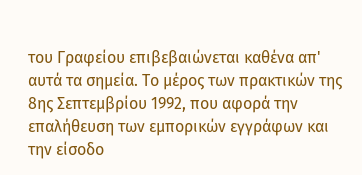του Γραφείου επιβεβαιώνεται καθένα απ' αυτά τα σημεία. Το μέρος των πρακτικών της 8ης Σεπτεμβρίου 1992, που αφορά την επαλήθευση των εμπορικών εγγράφων και την είσοδο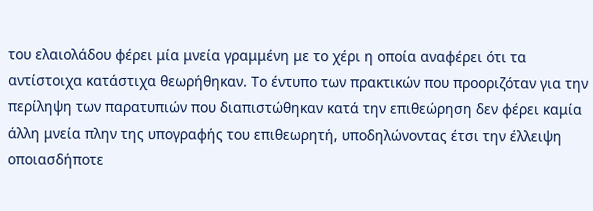του ελαιολάδου φέρει μία μνεία γραμμένη με το χέρι η οποία αναφέρει ότι τα αντίστοιχα κατάστιχα θεωρήθηκαν. Το έντυπο των πρακτικών που προοριζόταν για την περίληψη των παρατυπιών που διαπιστώθηκαν κατά την επιθεώρηση δεν φέρει καμία άλλη μνεία πλην της υπογραφής του επιθεωρητή, υποδηλώνοντας έτσι την έλλειψη οποιασδήποτε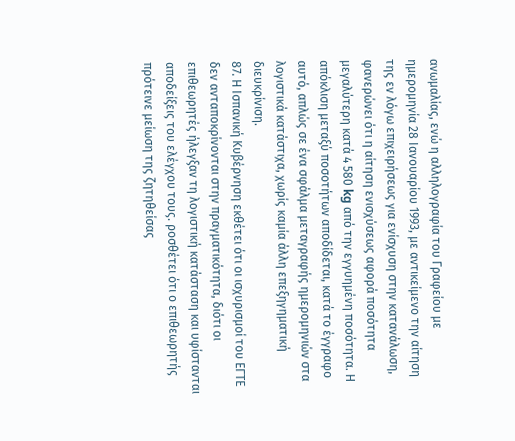ανωμαλίας, ενώ η αλληλογραφία του Γραφείου με ημερομηνία 28 Ιανουαρίου 1993, με αντικείμενο την αίτηση της εν λόγω επιχειρήσεως για ενίσχυση στην κατανάλωση, φανερώνει ότι η αίτηση ενισχύσεως αφορά ποσότητα μεγαλύτερη κατά 4 580 kg από την εγγυημένη ποσότητα. Η απόκλιση μεταξύ ποσοτήτων αποδίδεται, κατά το έγγραφο αυτό, απλώς σε ένα σφάλμα μεταγραφής ημερομηνιών στα λογιστικά κατάστιχα, χωρίς καμία άλλη επεξηγηματική διευκρίνιση.
87. Η Ισπανική Κυβέρνηση εκθέτει ότι οι ισχυρισμοί του ΕΓΤΕ δεν ανταποκρίνονται στην πραγματικότητα, διότι οι επιθεωρητές ήλεγξαν τη λογιστική κατάσταση και υφίστανται αποδείξεις του ελέγχου τους. ροσθέτει ότι ο επιθεωρητής πρότεινε μείωση της ζητηθείσας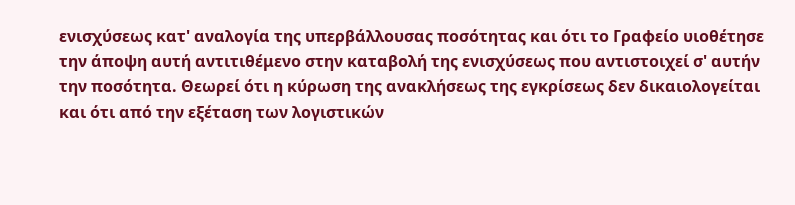ενισχύσεως κατ' αναλογία της υπερβάλλουσας ποσότητας και ότι το Γραφείο υιοθέτησε την άποψη αυτή αντιτιθέμενο στην καταβολή της ενισχύσεως που αντιστοιχεί σ' αυτήν την ποσότητα. Θεωρεί ότι η κύρωση της ανακλήσεως της εγκρίσεως δεν δικαιολογείται και ότι από την εξέταση των λογιστικών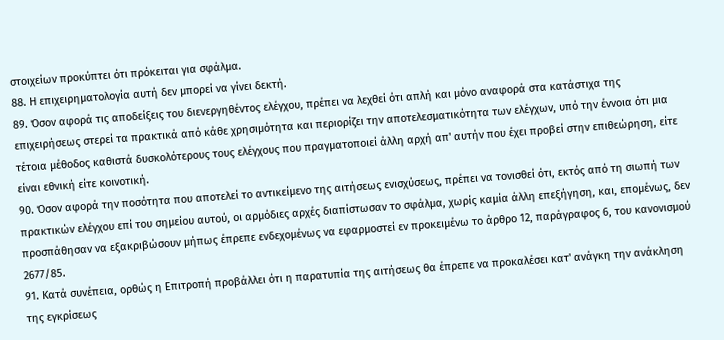στοιχείων προκύπτει ότι πρόκειται για σφάλμα.
88. Η επιχειρηματολογία αυτή δεν μπορεί να γίνει δεκτή.
89. Όσον αφορά τις αποδείξεις του διενεργηθέντος ελέγχου, πρέπει να λεχθεί ότι απλή και μόνο αναφορά στα κατάστιχα της επιχειρήσεως στερεί τα πρακτικά από κάθε χρησιμότητα και περιορίζει την αποτελεσματικότητα των ελέγχων, υπό την έννοια ότι μια τέτοια μέθοδος καθιστά δυσκολότερους τους ελέγχους που πραγματοποιεί άλλη αρχή απ' αυτήν που έχει προβεί στην επιθεώρηση, είτε είναι εθνική είτε κοινοτική.
90. Όσον αφορά την ποσότητα που αποτελεί το αντικείμενο της αιτήσεως ενισχύσεως, πρέπει να τονισθεί ότι, εκτός από τη σιωπή των πρακτικών ελέγχου επί του σημείου αυτού, οι αρμόδιες αρχές διαπίστωσαν το σφάλμα, χωρίς καμία άλλη επεξήγηση, και, επομένως, δεν προσπάθησαν να εξακριβώσουν μήπως έπρεπε ενδεχομένως να εφαρμοστεί εν προκειμένω το άρθρο 12, παράγραφος 6, του κανονισμού 2677/85.
91. Κατά συνέπεια, ορθώς η Επιτροπή προβάλλει ότι η παρατυπία της αιτήσεως θα έπρεπε να προκαλέσει κατ' ανάγκη την ανάκληση της εγκρίσεως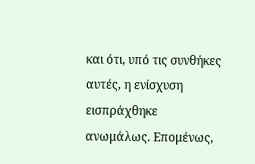και ότι, υπό τις συνθήκες αυτές, η ενίσχυση εισπράχθηκε ανωμάλως. Επομένως,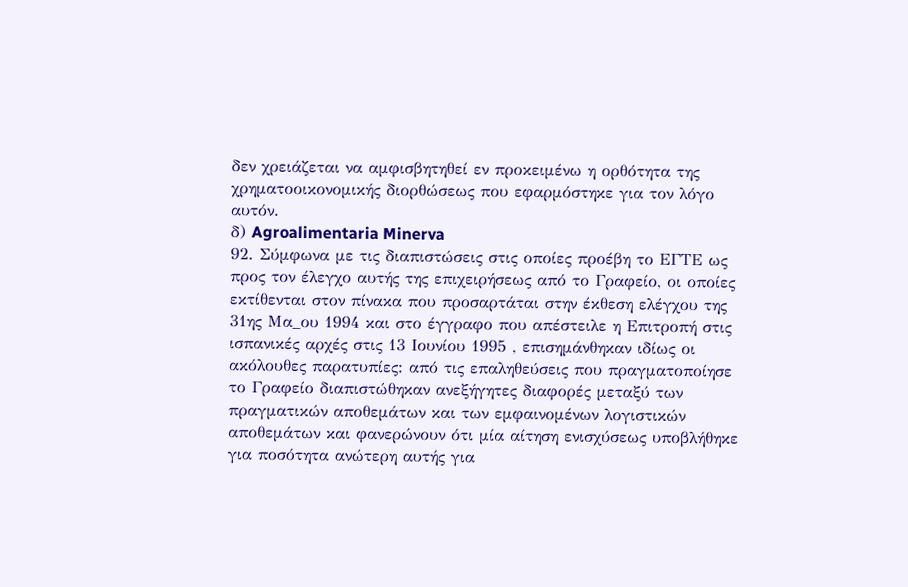δεν χρειάζεται να αμφισβητηθεί εν προκειμένω η ορθότητα της χρηματοοικονομικής διορθώσεως που εφαρμόστηκε για τον λόγο αυτόν.
δ) Agroalimentaria Minerva
92. Σύμφωνα με τις διαπιστώσεις στις οποίες προέβη το ΕΓΤΕ ως προς τον έλεγχο αυτής της επιχειρήσεως από το Γραφείο, οι οποίες εκτίθενται στον πίνακα που προσαρτάται στην έκθεση ελέγχου της 31ης Μα_ου 1994 και στο έγγραφο που απέστειλε η Επιτροπή στις ισπανικές αρχές στις 13 Ιουνίου 1995 , επισημάνθηκαν ιδίως οι ακόλουθες παρατυπίες: από τις επαληθεύσεις που πραγματοποίησε το Γραφείο διαπιστώθηκαν ανεξήγητες διαφορές μεταξύ των πραγματικών αποθεμάτων και των εμφαινομένων λογιστικών αποθεμάτων και φανερώνουν ότι μία αίτηση ενισχύσεως υποβλήθηκε για ποσότητα ανώτερη αυτής για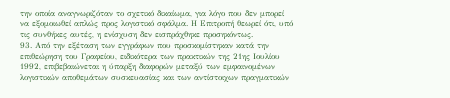την οποία αναγνωριζόταν το σχετικό δικαίωμα, για λόγο που δεν μπορεί να εξομοιωθεί απλώς προς λογιστικό σφάλμα. Η Επιτροπή θεωρεί ότι, υπό τις συνθήκες αυτές, η ενίσχυση δεν εισπράχθηκε προσηκόντως.
93. Από την εξέταση των εγγράφων που προσκομίστηκαν κατά την επιθεώρηση του Γραφείου, ειδικότερα των πρακτικών της 21ης Ιουλίου 1992, επιβεβαιώνεται η ύπαρξη διαφορών μεταξύ των εμφαινομένων λογιστικών αποθεμάτων συσκευασίας και των αντίστοιχων πραγματικών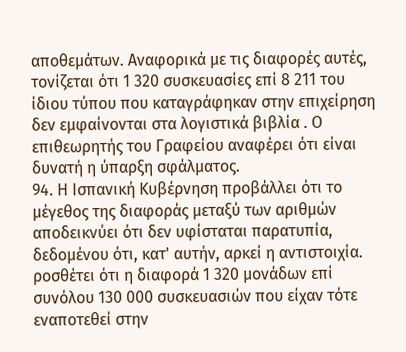αποθεμάτων. Αναφορικά με τις διαφορές αυτές, τονίζεται ότι 1 320 συσκευασίες επί 8 211 του ίδιου τύπου που καταγράφηκαν στην επιχείρηση δεν εμφαίνονται στα λογιστικά βιβλία . Ο επιθεωρητής του Γραφείου αναφέρει ότι είναι δυνατή η ύπαρξη σφάλματος.
94. Η Ισπανική Κυβέρνηση προβάλλει ότι το μέγεθος της διαφοράς μεταξύ των αριθμών αποδεικνύει ότι δεν υφίσταται παρατυπία, δεδομένου ότι, κατ' αυτήν, αρκεί η αντιστοιχία. ροσθέτει ότι η διαφορά 1 320 μονάδων επί συνόλου 130 000 συσκευασιών που είχαν τότε εναποτεθεί στην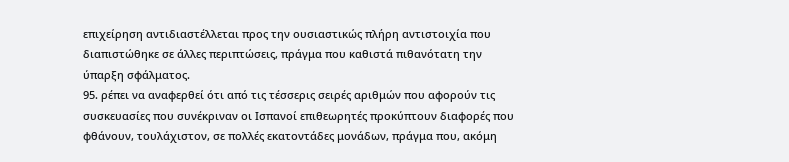επιχείρηση αντιδιαστέλλεται προς την ουσιαστικώς πλήρη αντιστοιχία που διαπιστώθηκε σε άλλες περιπτώσεις, πράγμα που καθιστά πιθανότατη την ύπαρξη σφάλματος.
95. ρέπει να αναφερθεί ότι από τις τέσσερις σειρές αριθμών που αφορούν τις συσκευασίες που συνέκριναν οι Ισπανοί επιθεωρητές προκύπτουν διαφορές που φθάνουν, τουλάχιστον, σε πολλές εκατοντάδες μονάδων, πράγμα που, ακόμη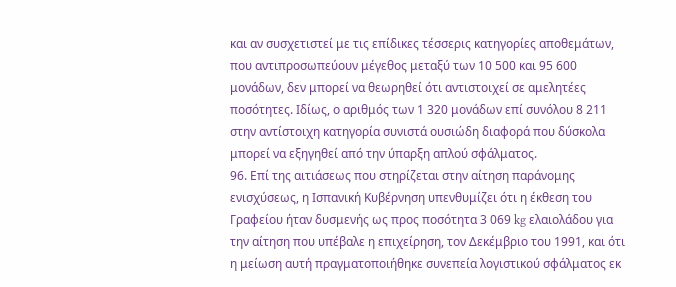και αν συσχετιστεί με τις επίδικες τέσσερις κατηγορίες αποθεμάτων, που αντιπροσωπεύουν μέγεθος μεταξύ των 10 500 και 95 600 μονάδων, δεν μπορεί να θεωρηθεί ότι αντιστοιχεί σε αμελητέες ποσότητες. Ιδίως, ο αριθμός των 1 320 μονάδων επί συνόλου 8 211 στην αντίστοιχη κατηγορία συνιστά ουσιώδη διαφορά που δύσκολα μπορεί να εξηγηθεί από την ύπαρξη απλού σφάλματος.
96. Επί της αιτιάσεως που στηρίζεται στην αίτηση παράνομης ενισχύσεως, η Ισπανική Κυβέρνηση υπενθυμίζει ότι η έκθεση του Γραφείου ήταν δυσμενής ως προς ποσότητα 3 069 kg ελαιολάδου για την αίτηση που υπέβαλε η επιχείρηση, τον Δεκέμβριο του 1991, και ότι η μείωση αυτή πραγματοποιήθηκε συνεπεία λογιστικού σφάλματος εκ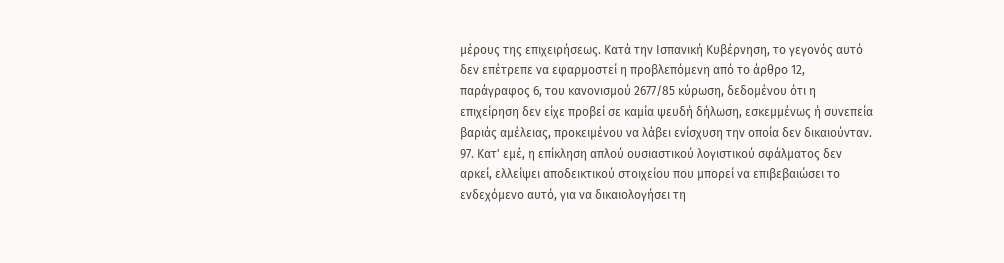μέρους της επιχειρήσεως. Κατά την Ισπανική Κυβέρνηση, το γεγονός αυτό δεν επέτρεπε να εφαρμοστεί η προβλεπόμενη από το άρθρο 12, παράγραφος 6, του κανονισμού 2677/85 κύρωση, δεδομένου ότι η επιχείρηση δεν είχε προβεί σε καμία ψευδή δήλωση, εσκεμμένως ή συνεπεία βαριάς αμέλειας, προκειμένου να λάβει ενίσχυση την οποία δεν δικαιούνταν.
97. Κατ' εμέ, η επίκληση απλού ουσιαστικού λογιστικού σφάλματος δεν αρκεί, ελλείψει αποδεικτικού στοιχείου που μπορεί να επιβεβαιώσει το ενδεχόμενο αυτό, για να δικαιολογήσει τη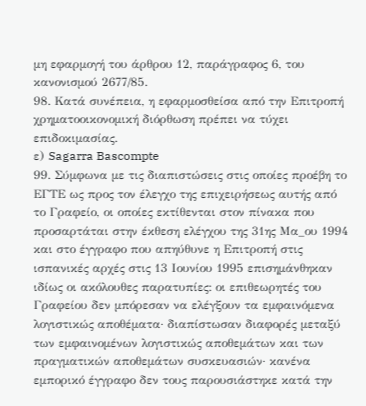μη εφαρμογή του άρθρου 12, παράγραφος 6, του κανονισμού 2677/85.
98. Κατά συνέπεια, η εφαρμοσθείσα από την Επιτροπή χρηματοοικονομική διόρθωση πρέπει να τύχει επιδοκιμασίας.
ε) Sagarra Bascompte
99. Σύμφωνα με τις διαπιστώσεις στις οποίες προέβη το ΕΓΤΕ ως προς τον έλεγχο της επιχειρήσεως αυτής από το Γραφείο, οι οποίες εκτίθενται στον πίνακα που προσαρτάται στην έκθεση ελέγχου της 31ης Μα_ου 1994 και στο έγγραφο που απηύθυνε η Επιτροπή στις ισπανικές αρχές στις 13 Ιουνίου 1995 επισημάνθηκαν ιδίως οι ακόλουθες παρατυπίες: οι επιθεωρητές του Γραφείου δεν μπόρεσαν να ελέγξουν τα εμφαινόμενα λογιστικώς αποθέματα· διαπίστωσαν διαφορές μεταξύ των εμφαινομένων λογιστικώς αποθεμάτων και των πραγματικών αποθεμάτων συσκευασιών· κανένα εμπορικό έγγραφο δεν τους παρουσιάστηκε κατά την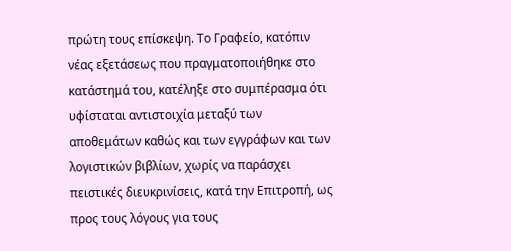πρώτη τους επίσκεψη. Το Γραφείο, κατόπιν νέας εξετάσεως που πραγματοποιήθηκε στο κατάστημά του, κατέληξε στο συμπέρασμα ότι υφίσταται αντιστοιχία μεταξύ των αποθεμάτων καθώς και των εγγράφων και των λογιστικών βιβλίων, χωρίς να παράσχει πειστικές διευκρινίσεις, κατά την Επιτροπή, ως προς τους λόγους για τους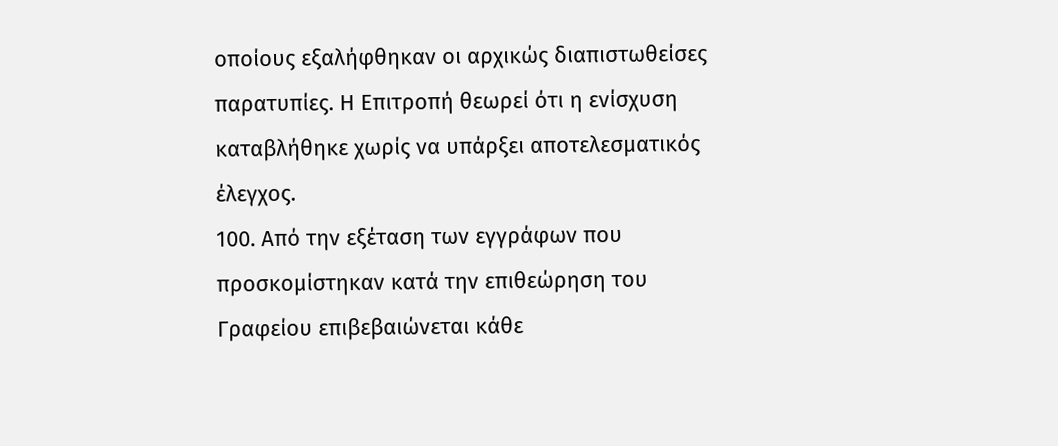οποίους εξαλήφθηκαν οι αρχικώς διαπιστωθείσες παρατυπίες. Η Επιτροπή θεωρεί ότι η ενίσχυση καταβλήθηκε χωρίς να υπάρξει αποτελεσματικός έλεγχος.
100. Από την εξέταση των εγγράφων που προσκομίστηκαν κατά την επιθεώρηση του Γραφείου επιβεβαιώνεται κάθε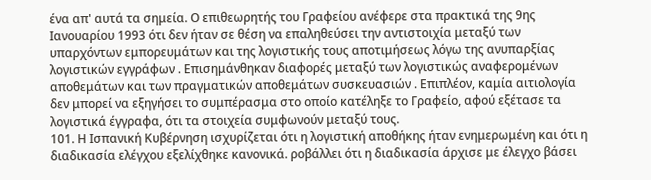ένα απ' αυτά τα σημεία. Ο επιθεωρητής του Γραφείου ανέφερε στα πρακτικά της 9ης Ιανουαρίου 1993 ότι δεν ήταν σε θέση να επαληθεύσει την αντιστοιχία μεταξύ των υπαρχόντων εμπορευμάτων και της λογιστικής τους αποτιμήσεως λόγω της ανυπαρξίας λογιστικών εγγράφων . Επισημάνθηκαν διαφορές μεταξύ των λογιστικώς αναφερομένων αποθεμάτων και των πραγματικών αποθεμάτων συσκευασιών . Επιπλέον, καμία αιτιολογία δεν μπορεί να εξηγήσει το συμπέρασμα στο οποίο κατέληξε το Γραφείο, αφού εξέτασε τα λογιστικά έγγραφα, ότι τα στοιχεία συμφωνούν μεταξύ τους.
101. Η Ισπανική Κυβέρνηση ισχυρίζεται ότι η λογιστική αποθήκης ήταν ενημερωμένη και ότι η διαδικασία ελέγχου εξελίχθηκε κανονικά. ροβάλλει ότι η διαδικασία άρχισε με έλεγχο βάσει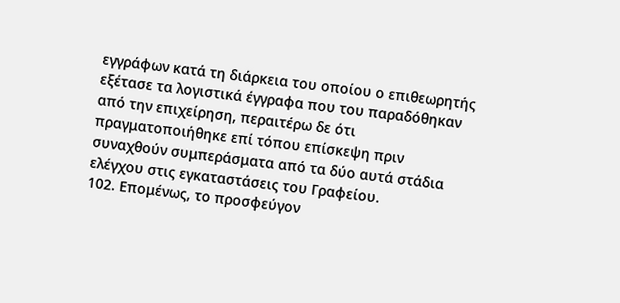εγγράφων κατά τη διάρκεια του οποίου ο επιθεωρητής εξέτασε τα λογιστικά έγγραφα που του παραδόθηκαν από την επιχείρηση, περαιτέρω δε ότι πραγματοποιήθηκε επί τόπου επίσκεψη πριν συναχθούν συμπεράσματα από τα δύο αυτά στάδια ελέγχου στις εγκαταστάσεις του Γραφείου.
102. Επομένως, το προσφεύγον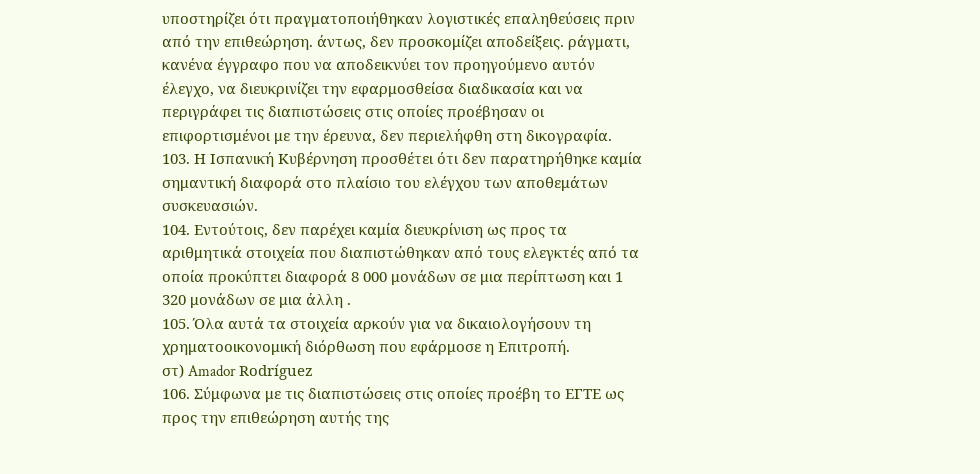υποστηρίζει ότι πραγματοποιήθηκαν λογιστικές επαληθεύσεις πριν από την επιθεώρηση. άντως, δεν προσκομίζει αποδείξεις. ράγματι, κανένα έγγραφο που να αποδεικνύει τον προηγούμενο αυτόν έλεγχο, να διευκρινίζει την εφαρμοσθείσα διαδικασία και να περιγράφει τις διαπιστώσεις στις οποίες προέβησαν οι επιφορτισμένοι με την έρευνα, δεν περιελήφθη στη δικογραφία.
103. Η Ισπανική Κυβέρνηση προσθέτει ότι δεν παρατηρήθηκε καμία σημαντική διαφορά στο πλαίσιο του ελέγχου των αποθεμάτων συσκευασιών.
104. Εντούτοις, δεν παρέχει καμία διευκρίνιση ως προς τα αριθμητικά στοιχεία που διαπιστώθηκαν από τους ελεγκτές από τα οποία προκύπτει διαφορά 8 000 μονάδων σε μια περίπτωση και 1 320 μονάδων σε μια άλλη .
105. Όλα αυτά τα στοιχεία αρκούν για να δικαιολογήσουν τη χρηματοοικονομική διόρθωση που εφάρμοσε η Επιτροπή.
στ) Amador Rodríguez
106. Σύμφωνα με τις διαπιστώσεις στις οποίες προέβη το ΕΓΤΕ ως προς την επιθεώρηση αυτής της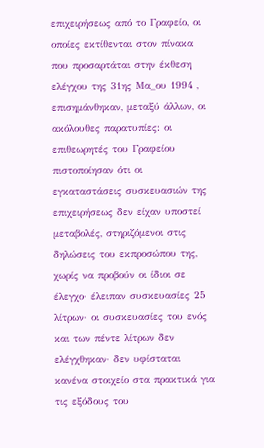επιχειρήσεως από το Γραφείο, οι οποίες εκτίθενται στον πίνακα που προσαρτάται στην έκθεση ελέγχου της 31ης Μα_ου 1994 , επισημάνθηκαν, μεταξύ άλλων, οι ακόλουθες παρατυπίες: οι επιθεωρητές του Γραφείου πιστοποίησαν ότι οι εγκαταστάσεις συσκευασιών της επιχειρήσεως δεν είχαν υποστεί μεταβολές, στηριζόμενοι στις δηλώσεις του εκπροσώπου της, χωρίς να προβούν οι ίδιοι σε έλεγχο· έλειπαν συσκευασίες 25 λίτρων· οι συσκευασίες του ενός και των πέντε λίτρων δεν ελέγχθηκαν· δεν υφίσταται κανένα στοιχείο στα πρακτικά για τις εξόδους του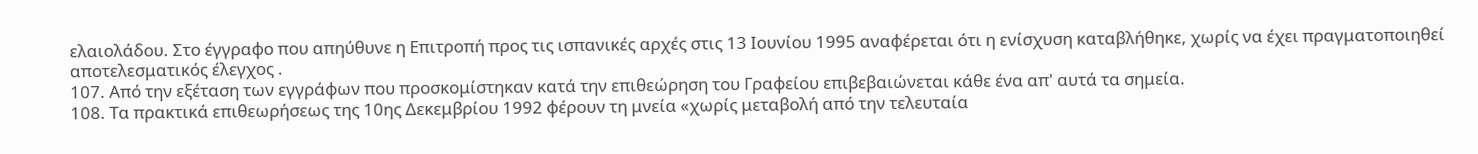ελαιολάδου. Στο έγγραφο που απηύθυνε η Επιτροπή προς τις ισπανικές αρχές στις 13 Ιουνίου 1995 αναφέρεται ότι η ενίσχυση καταβλήθηκε, χωρίς να έχει πραγματοποιηθεί αποτελεσματικός έλεγχος .
107. Από την εξέταση των εγγράφων που προσκομίστηκαν κατά την επιθεώρηση του Γραφείου επιβεβαιώνεται κάθε ένα απ' αυτά τα σημεία.
108. Τα πρακτικά επιθεωρήσεως της 10ης Δεκεμβρίου 1992 φέρουν τη μνεία «χωρίς μεταβολή από την τελευταία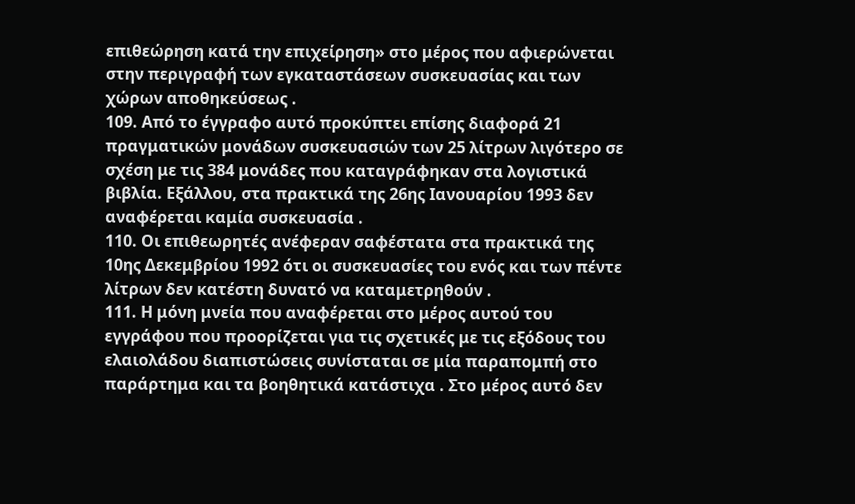επιθεώρηση κατά την επιχείρηση» στο μέρος που αφιερώνεται στην περιγραφή των εγκαταστάσεων συσκευασίας και των χώρων αποθηκεύσεως .
109. Από το έγγραφο αυτό προκύπτει επίσης διαφορά 21 πραγματικών μονάδων συσκευασιών των 25 λίτρων λιγότερο σε σχέση με τις 384 μονάδες που καταγράφηκαν στα λογιστικά βιβλία. Εξάλλου, στα πρακτικά της 26ης Ιανουαρίου 1993 δεν αναφέρεται καμία συσκευασία .
110. Οι επιθεωρητές ανέφεραν σαφέστατα στα πρακτικά της 10ης Δεκεμβρίου 1992 ότι οι συσκευασίες του ενός και των πέντε λίτρων δεν κατέστη δυνατό να καταμετρηθούν .
111. Η μόνη μνεία που αναφέρεται στο μέρος αυτού του εγγράφου που προορίζεται για τις σχετικές με τις εξόδους του ελαιολάδου διαπιστώσεις συνίσταται σε μία παραπομπή στο παράρτημα και τα βοηθητικά κατάστιχα . Στο μέρος αυτό δεν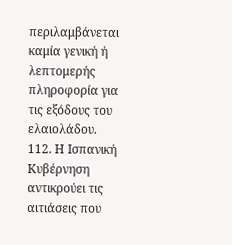περιλαμβάνεται καμία γενική ή λεπτομερής πληροφορία για τις εξόδους του ελαιολάδου.
112. Η Ισπανική Κυβέρνηση αντικρούει τις αιτιάσεις που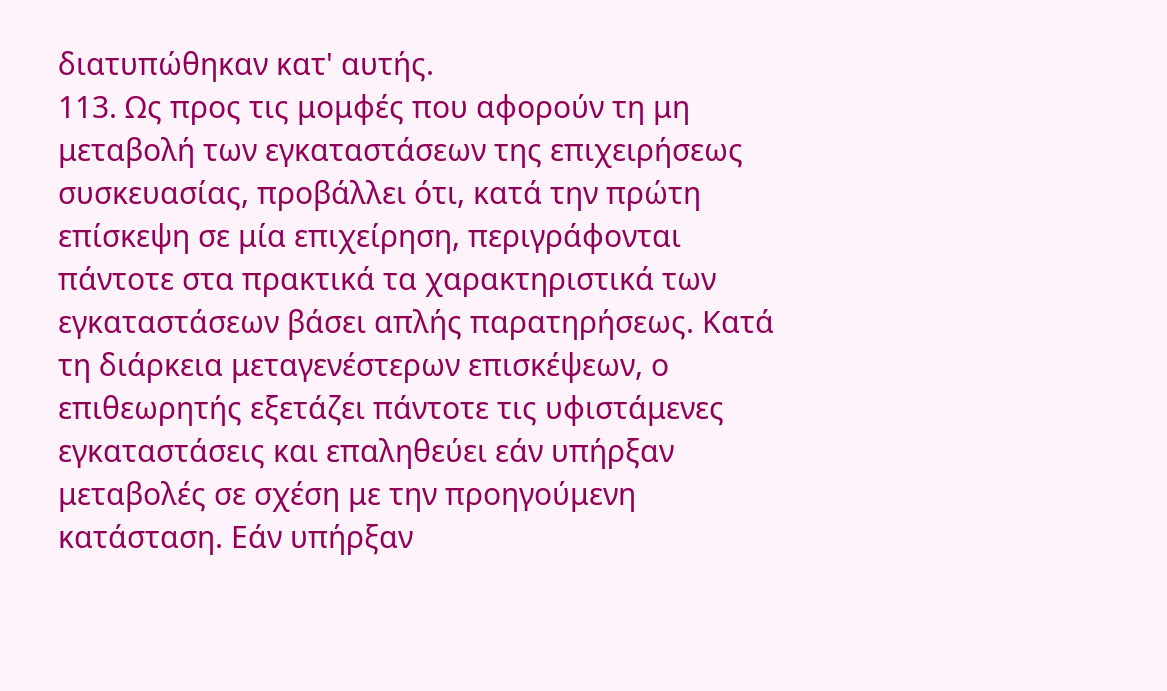διατυπώθηκαν κατ' αυτής.
113. Ως προς τις μομφές που αφορούν τη μη μεταβολή των εγκαταστάσεων της επιχειρήσεως συσκευασίας, προβάλλει ότι, κατά την πρώτη επίσκεψη σε μία επιχείρηση, περιγράφονται πάντοτε στα πρακτικά τα χαρακτηριστικά των εγκαταστάσεων βάσει απλής παρατηρήσεως. Κατά τη διάρκεια μεταγενέστερων επισκέψεων, ο επιθεωρητής εξετάζει πάντοτε τις υφιστάμενες εγκαταστάσεις και επαληθεύει εάν υπήρξαν μεταβολές σε σχέση με την προηγούμενη κατάσταση. Εάν υπήρξαν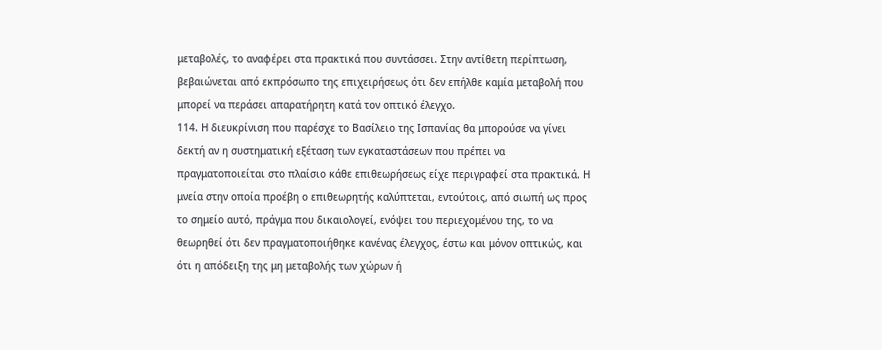μεταβολές, το αναφέρει στα πρακτικά που συντάσσει. Στην αντίθετη περίπτωση, βεβαιώνεται από εκπρόσωπο της επιχειρήσεως ότι δεν επήλθε καμία μεταβολή που μπορεί να περάσει απαρατήρητη κατά τον οπτικό έλεγχο.
114. Η διευκρίνιση που παρέσχε το Βασίλειο της Ισπανίας θα μπορούσε να γίνει δεκτή αν η συστηματική εξέταση των εγκαταστάσεων που πρέπει να πραγματοποιείται στο πλαίσιο κάθε επιθεωρήσεως είχε περιγραφεί στα πρακτικά. Η μνεία στην οποία προέβη ο επιθεωρητής καλύπτεται, εντούτοις, από σιωπή ως προς το σημείο αυτό, πράγμα που δικαιολογεί, ενόψει του περιεχομένου της, το να θεωρηθεί ότι δεν πραγματοποιήθηκε κανένας έλεγχος, έστω και μόνον οπτικώς, και ότι η απόδειξη της μη μεταβολής των χώρων ή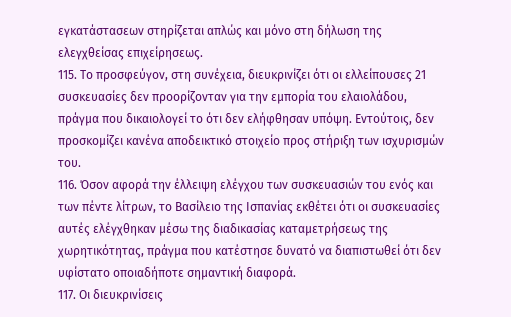εγκατάστασεων στηρίζεται απλώς και μόνο στη δήλωση της ελεγχθείσας επιχείρησεως.
115. Το προσφεύγον, στη συνέχεια, διευκρινίζει ότι οι ελλείπουσες 21 συσκευασίες δεν προορίζονταν για την εμπορία του ελαιολάδου, πράγμα που δικαιολογεί το ότι δεν ελήφθησαν υπόψη. Εντούτοις, δεν προσκομίζει κανένα αποδεικτικό στοιχείο προς στήριξη των ισχυρισμών του.
116. Όσον αφορά την έλλειψη ελέγχου των συσκευασιών του ενός και των πέντε λίτρων, το Βασίλειο της Ισπανίας εκθέτει ότι οι συσκευασίες αυτές ελέγχθηκαν μέσω της διαδικασίας καταμετρήσεως της χωρητικότητας, πράγμα που κατέστησε δυνατό να διαπιστωθεί ότι δεν υφίστατο οποιαδήποτε σημαντική διαφορά.
117. Οι διευκρινίσεις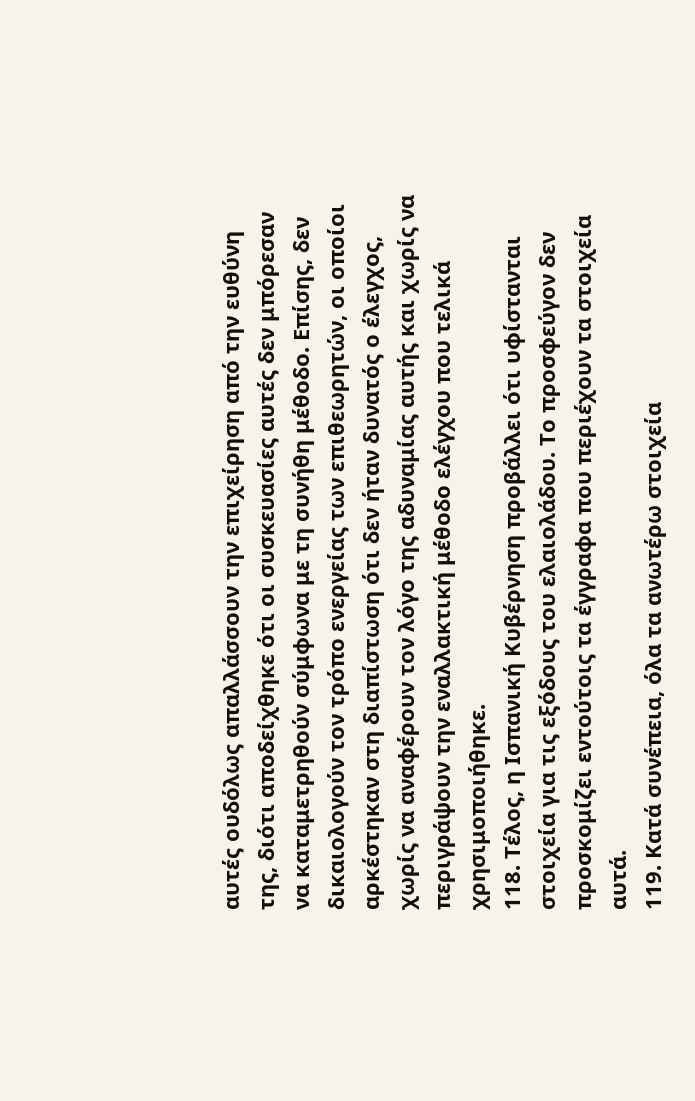αυτές ουδόλως απαλλάσσουν την επιχείρηση από την ευθύνη της, διότι αποδείχθηκε ότι οι συσκευασίες αυτές δεν μπόρεσαν να καταμετρηθούν σύμφωνα με τη συνήθη μέθοδο. Επίσης, δεν δικαιολογούν τον τρόπο ενεργείας των επιθεωρητών, οι οποίοι αρκέστηκαν στη διαπίστωση ότι δεν ήταν δυνατός ο έλεγχος, χωρίς να αναφέρουν τον λόγο της αδυναμίας αυτής και χωρίς να περιγράψουν την εναλλακτική μέθοδο ελέγχου που τελικά χρησιμοποιήθηκε.
118. Τέλος, η Ισπανική Κυβέρνηση προβάλλει ότι υφίστανται στοιχεία για τις εξόδους του ελαιολάδου. Το προσφεύγον δεν προσκομίζει εντούτοις τα έγγραφα που περιέχουν τα στοιχεία αυτά.
119. Κατά συνέπεια, όλα τα ανωτέρω στοιχεία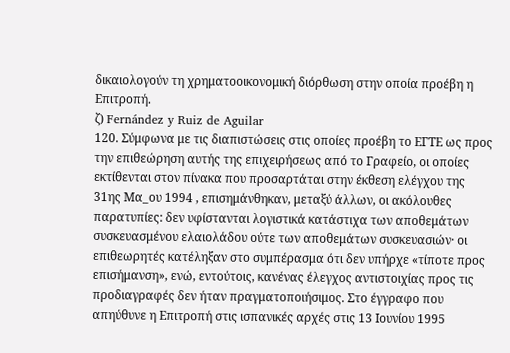δικαιολογούν τη χρηματοοικονομική διόρθωση στην οποία προέβη η Επιτροπή.
ζ) Fernández y Ruiz de Aguilar
120. Σύμφωνα με τις διαπιστώσεις στις οποίες προέβη το ΕΓΤΕ ως προς την επιθεώρηση αυτής της επιχειρήσεως από το Γραφείο, οι οποίες εκτίθενται στον πίνακα που προσαρτάται στην έκθεση ελέγχου της 31ης Μα_ου 1994 , επισημάνθηκαν, μεταξύ άλλων, οι ακόλουθες παρατυπίες: δεν υφίστανται λογιστικά κατάστιχα των αποθεμάτων συσκευασμένου ελαιολάδου ούτε των αποθεμάτων συσκευασιών· οι επιθεωρητές κατέληξαν στο συμπέρασμα ότι δεν υπήρχε «τίποτε προς επισήμανση», ενώ, εντούτοις, κανένας έλεγχος αντιστοιχίας προς τις προδιαγραφές δεν ήταν πραγματοποιήσιμος. Στο έγγραφο που απηύθυνε η Επιτροπή στις ισπανικές αρχές στις 13 Ιουνίου 1995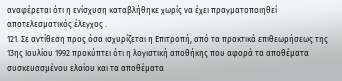αναφέρεται ότι η ενίσχυση καταβλήθηκε χωρίς να έχει πραγματοποιηθεί αποτελεσματικός έλεγχος .
121. Σε αντίθεση προς όσα ισχυρίζεται η Επιτροπή, από τα πρακτικά επιθεωρήσεως της 13ης Ιουλίου 1992 προκύπτει ότι η λογιστική αποθήκης που αφορά τα αποθέματα συσκευασμένου ελαίου και τα αποθέματα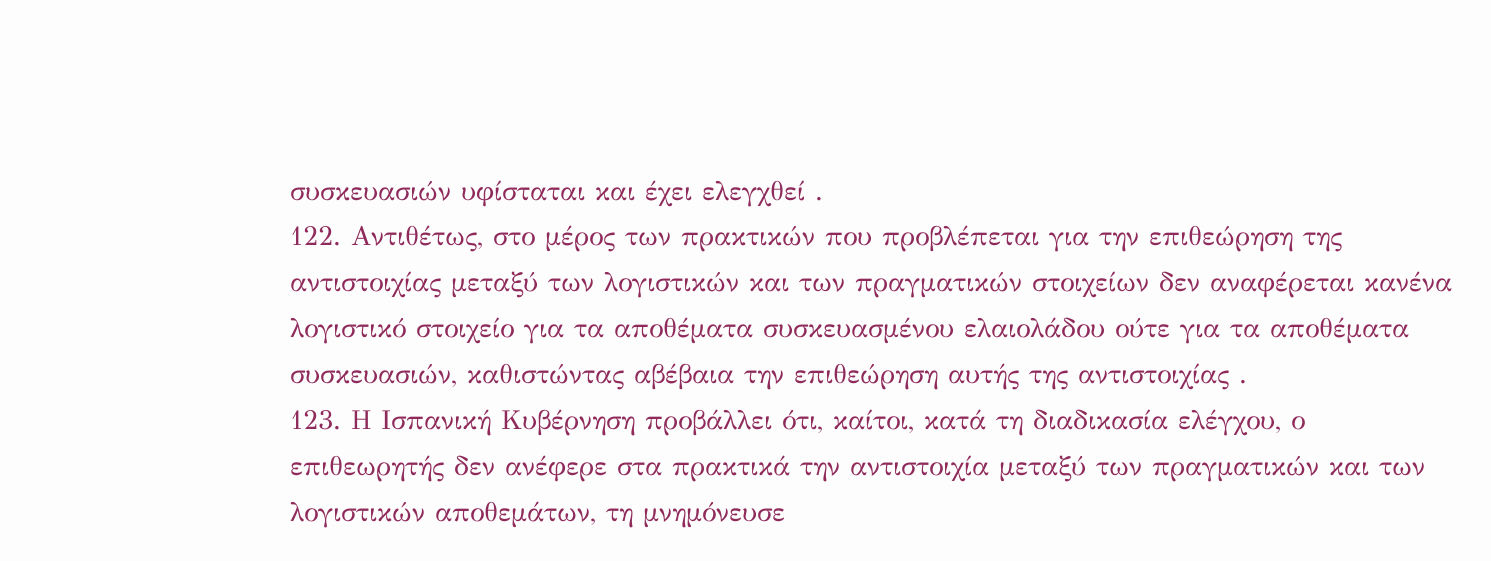συσκευασιών υφίσταται και έχει ελεγχθεί .
122. Αντιθέτως, στο μέρος των πρακτικών που προβλέπεται για την επιθεώρηση της αντιστοιχίας μεταξύ των λογιστικών και των πραγματικών στοιχείων δεν αναφέρεται κανένα λογιστικό στοιχείο για τα αποθέματα συσκευασμένου ελαιολάδου ούτε για τα αποθέματα συσκευασιών, καθιστώντας αβέβαια την επιθεώρηση αυτής της αντιστοιχίας .
123. Η Ισπανική Κυβέρνηση προβάλλει ότι, καίτοι, κατά τη διαδικασία ελέγχου, ο επιθεωρητής δεν ανέφερε στα πρακτικά την αντιστοιχία μεταξύ των πραγματικών και των λογιστικών αποθεμάτων, τη μνημόνευσε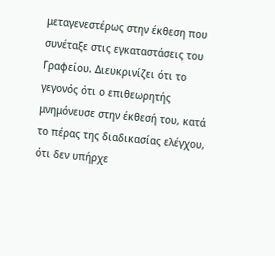μεταγενεστέρως στην έκθεση που συνέταξε στις εγκαταστάσεις του Γραφείου. Διευκρινίζει ότι το γεγονός ότι ο επιθεωρητής μνημόνευσε στην έκθεσή του, κατά το πέρας της διαδικασίας ελέγχου, ότι δεν υπήρχε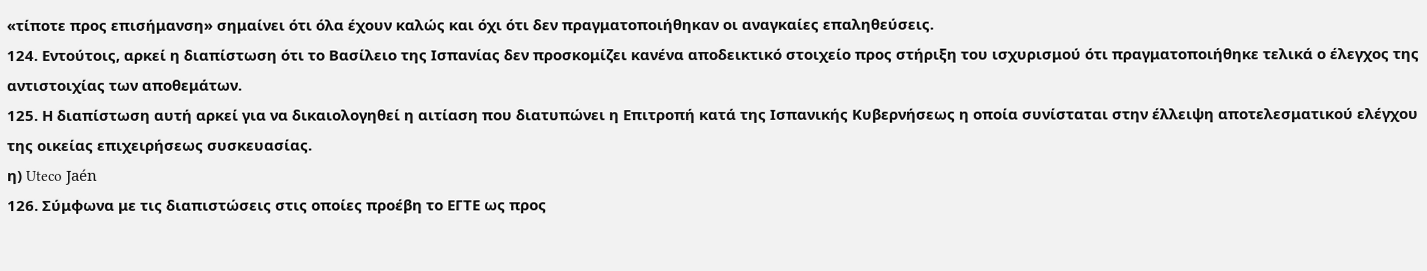«τίποτε προς επισήμανση» σημαίνει ότι όλα έχουν καλώς και όχι ότι δεν πραγματοποιήθηκαν οι αναγκαίες επαληθεύσεις.
124. Εντούτοις, αρκεί η διαπίστωση ότι το Βασίλειο της Ισπανίας δεν προσκομίζει κανένα αποδεικτικό στοιχείο προς στήριξη του ισχυρισμού ότι πραγματοποιήθηκε τελικά ο έλεγχος της αντιστοιχίας των αποθεμάτων.
125. Η διαπίστωση αυτή αρκεί για να δικαιολογηθεί η αιτίαση που διατυπώνει η Επιτροπή κατά της Ισπανικής Κυβερνήσεως η οποία συνίσταται στην έλλειψη αποτελεσματικού ελέγχου της οικείας επιχειρήσεως συσκευασίας.
η) Uteco Jaén
126. Σύμφωνα με τις διαπιστώσεις στις οποίες προέβη το ΕΓΤΕ ως προς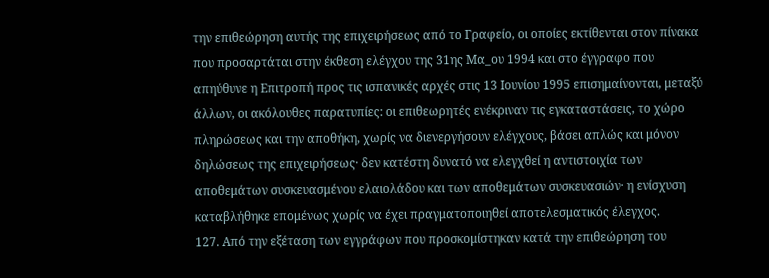την επιθεώρηση αυτής της επιχειρήσεως από το Γραφείο, οι οποίες εκτίθενται στον πίνακα που προσαρτάται στην έκθεση ελέγχου της 31ης Μα_ου 1994 και στο έγγραφο που απηύθυνε η Επιτροπή προς τις ισπανικές αρχές στις 13 Ιουνίου 1995 επισημαίνονται, μεταξύ άλλων, οι ακόλουθες παρατυπίες: οι επιθεωρητές ενέκριναν τις εγκαταστάσεις, το χώρο πληρώσεως και την αποθήκη, χωρίς να διενεργήσουν ελέγχους, βάσει απλώς και μόνον δηλώσεως της επιχειρήσεως· δεν κατέστη δυνατό να ελεγχθεί η αντιστοιχία των αποθεμάτων συσκευασμένου ελαιολάδου και των αποθεμάτων συσκευασιών· η ενίσχυση καταβλήθηκε επομένως χωρίς να έχει πραγματοποιηθεί αποτελεσματικός έλεγχος.
127. Από την εξέταση των εγγράφων που προσκομίστηκαν κατά την επιθεώρηση του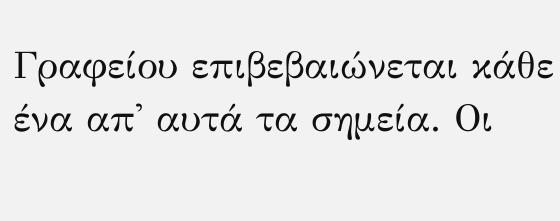Γραφείου επιβεβαιώνεται κάθε ένα απ' αυτά τα σημεία. Οι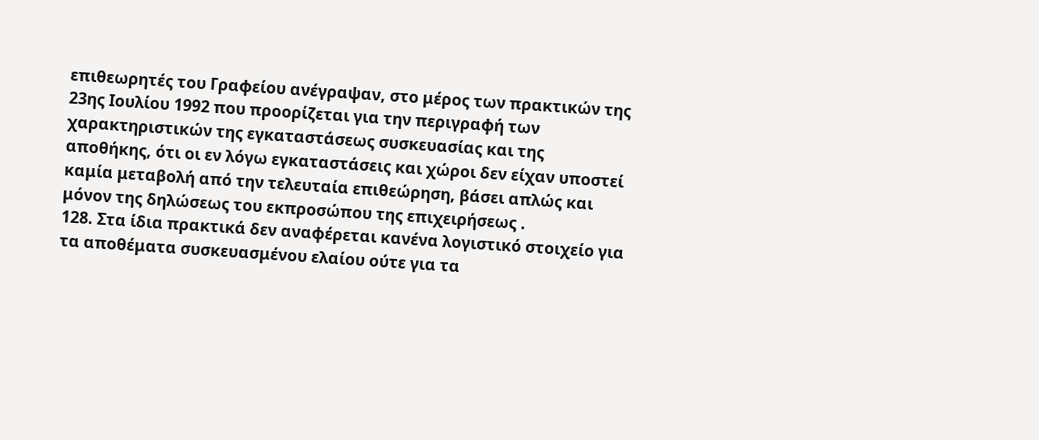επιθεωρητές του Γραφείου ανέγραψαν, στο μέρος των πρακτικών της 23ης Ιουλίου 1992 που προορίζεται για την περιγραφή των χαρακτηριστικών της εγκαταστάσεως συσκευασίας και της αποθήκης, ότι οι εν λόγω εγκαταστάσεις και χώροι δεν είχαν υποστεί καμία μεταβολή από την τελευταία επιθεώρηση, βάσει απλώς και μόνον της δηλώσεως του εκπροσώπου της επιχειρήσεως .
128. Στα ίδια πρακτικά δεν αναφέρεται κανένα λογιστικό στοιχείο για τα αποθέματα συσκευασμένου ελαίου ούτε για τα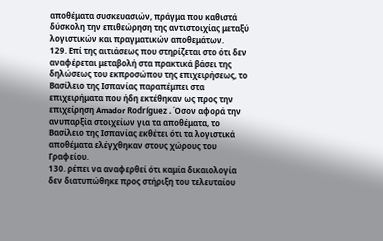αποθέματα συσκευασιών, πράγμα που καθιστά δύσκολη την επιθεώρηση της αντιστοιχίας μεταξύ λογιστικών και πραγματικών αποθεμάτων.
129. Επί της αιτιάσεως που στηρίζεται στο ότι δεν αναφέρεται μεταβολή στα πρακτικά βάσει της δηλώσεως του εκπροσώπου της επιχειρήσεως, το Βασίλειο της Ισπανίας παραπέμπει στα επιχειρήματα που ήδη εκτέθηκαν ως προς την επιχείρηση Amador Rodríguez . Όσον αφορά την ανυπαρξία στοιχείων για τα αποθέματα, το Βασίλειο της Ισπανίας εκθέτει ότι τα λογιστικά αποθέματα ελέγχθηκαν στους χώρους του Γραφείου.
130. ρέπει να αναφερθεί ότι καμία δικαιολογία δεν διατυπώθηκε προς στήριξη του τελευταίου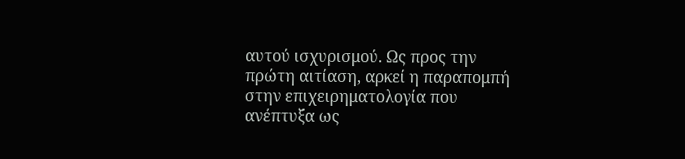αυτού ισχυρισμού. Ως προς την πρώτη αιτίαση, αρκεί η παραπομπή στην επιχειρηματολογία που ανέπτυξα ως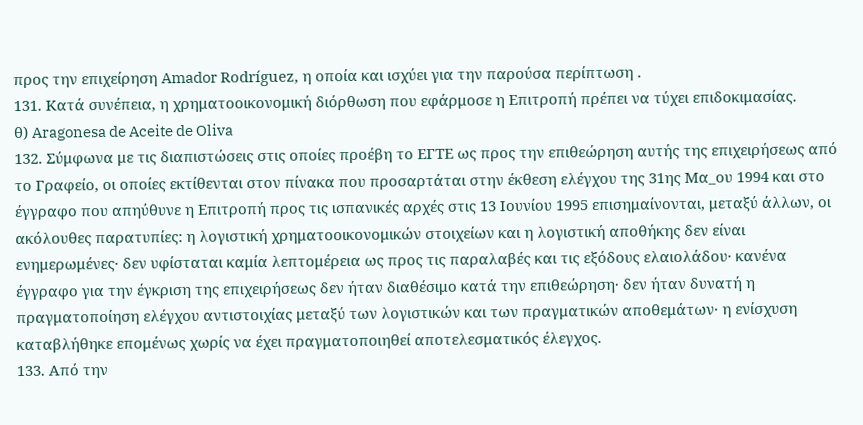προς την επιχείρηση Amador Rodríguez, η οποία και ισχύει για την παρούσα περίπτωση .
131. Κατά συνέπεια, η χρηματοοικονομική διόρθωση που εφάρμοσε η Επιτροπή πρέπει να τύχει επιδοκιμασίας.
θ) Aragonesa de Aceite de Oliva
132. Σύμφωνα με τις διαπιστώσεις στις οποίες προέβη το ΕΓΤΕ ως προς την επιθεώρηση αυτής της επιχειρήσεως από το Γραφείο, οι οποίες εκτίθενται στον πίνακα που προσαρτάται στην έκθεση ελέγχου της 31ης Μα_ου 1994 και στο έγγραφο που απηύθυνε η Επιτροπή προς τις ισπανικές αρχές στις 13 Ιουνίου 1995 επισημαίνονται, μεταξύ άλλων, οι ακόλουθες παρατυπίες: η λογιστική χρηματοοικονομικών στοιχείων και η λογιστική αποθήκης δεν είναι ενημερωμένες· δεν υφίσταται καμία λεπτομέρεια ως προς τις παραλαβές και τις εξόδους ελαιολάδου· κανένα έγγραφο για την έγκριση της επιχειρήσεως δεν ήταν διαθέσιμο κατά την επιθεώρηση· δεν ήταν δυνατή η πραγματοποίηση ελέγχου αντιστοιχίας μεταξύ των λογιστικών και των πραγματικών αποθεμάτων· η ενίσχυση καταβλήθηκε επομένως χωρίς να έχει πραγματοποιηθεί αποτελεσματικός έλεγχος.
133. Από την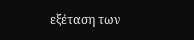εξέταση των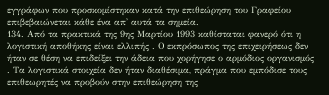εγγράφων που προσκομίστηκαν κατά την επιθεώρηση του Γραφείου επιβεβαιώνεται κάθε ένα απ' αυτά τα σημεία.
134. Από τα πρακτικά της 9ης Μαρτίου 1993 καθίσταται φανερό ότι η λογιστική αποθήκης είναι ελλιπής . Ο εκπρόσωπος της επιχειρήσεως δεν ήταν σε θέση να επιδείξει την άδεια που χορήγησε ο αρμόδιος οργανισμός . Τα λογιστικά στοιχεία δεν ήταν διαθέσιμα, πράγμα που εμπόδισε τους επιθεωρητές να προβούν στην επιθεώρηση της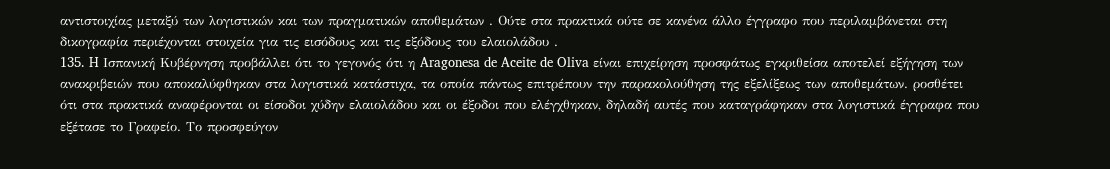αντιστοιχίας μεταξύ των λογιστικών και των πραγματικών αποθεμάτων . Ούτε στα πρακτικά ούτε σε κανένα άλλο έγγραφο που περιλαμβάνεται στη δικογραφία περιέχονται στοιχεία για τις εισόδους και τις εξόδους του ελαιολάδου .
135. H Ισπανική Κυβέρνηση προβάλλει ότι το γεγονός ότι η Aragonesa de Aceite de Oliva είναι επιχείρηση προσφάτως εγκριθείσα αποτελεί εξήγηση των ανακριβειών που αποκαλύφθηκαν στα λογιστικά κατάστιχα, τα οποία πάντως επιτρέπουν την παρακολούθηση της εξελίξεως των αποθεμάτων. ροσθέτει ότι στα πρακτικά αναφέρονται οι είσοδοι χύδην ελαιολάδου και οι έξοδοι που ελέγχθηκαν, δηλαδή αυτές που καταγράφηκαν στα λογιστικά έγγραφα που εξέτασε το Γραφείο. Το προσφεύγον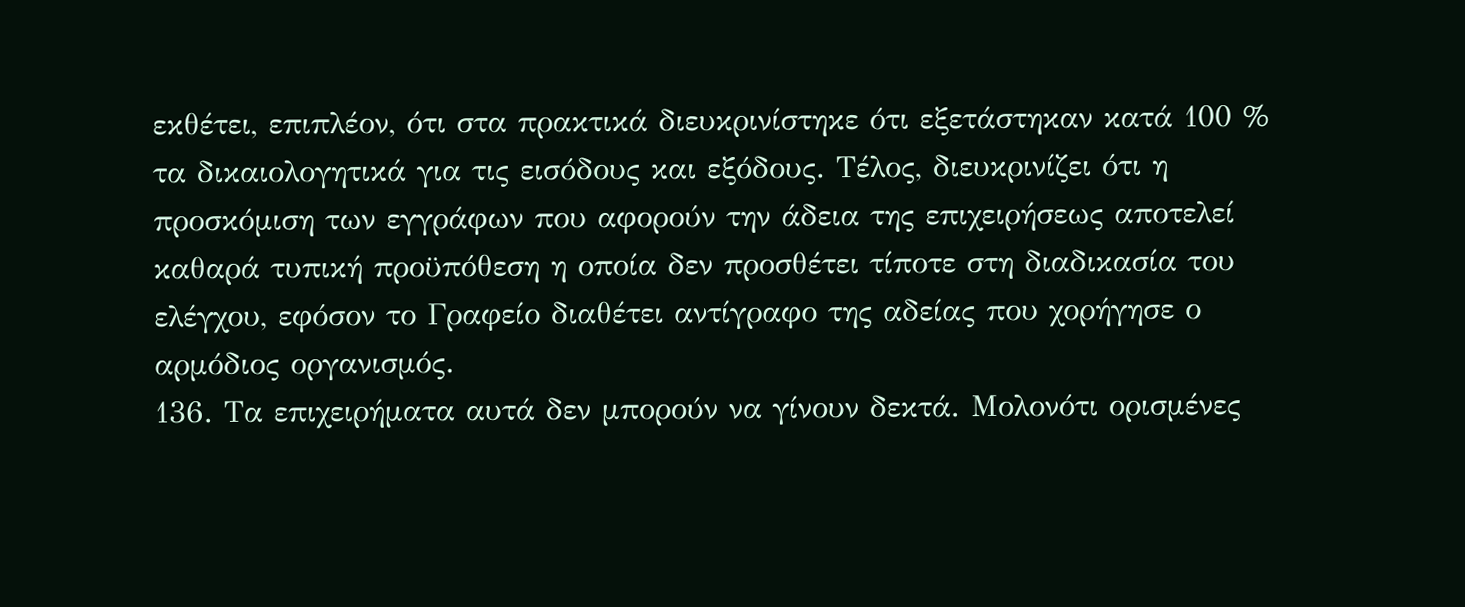εκθέτει, επιπλέον, ότι στα πρακτικά διευκρινίστηκε ότι εξετάστηκαν κατά 100 % τα δικαιολογητικά για τις εισόδους και εξόδους. Τέλος, διευκρινίζει ότι η προσκόμιση των εγγράφων που αφορούν την άδεια της επιχειρήσεως αποτελεί καθαρά τυπική προϋπόθεση η οποία δεν προσθέτει τίποτε στη διαδικασία του ελέγχου, εφόσον το Γραφείο διαθέτει αντίγραφο της αδείας που χορήγησε ο αρμόδιος οργανισμός.
136. Τα επιχειρήματα αυτά δεν μπορούν να γίνουν δεκτά. Μολονότι ορισμένες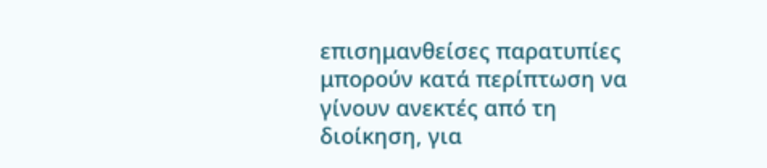επισημανθείσες παρατυπίες μπορούν κατά περίπτωση να γίνουν ανεκτές από τη διοίκηση, για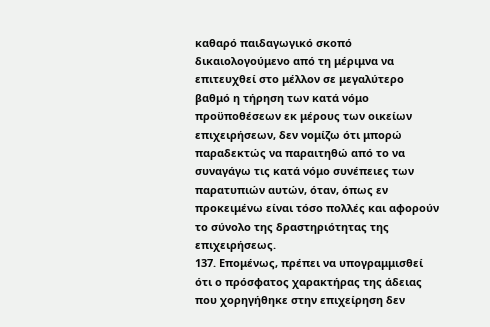καθαρό παιδαγωγικό σκοπό δικαιολογούμενο από τη μέριμνα να επιτευχθεί στο μέλλον σε μεγαλύτερο βαθμό η τήρηση των κατά νόμο προϋποθέσεων εκ μέρους των οικείων επιχειρήσεων, δεν νομίζω ότι μπορώ παραδεκτώς να παραιτηθώ από το να συναγάγω τις κατά νόμο συνέπειες των παρατυπιών αυτών, όταν, όπως εν προκειμένω είναι τόσο πολλές και αφορούν το σύνολο της δραστηριότητας της επιχειρήσεως.
137. Επομένως, πρέπει να υπογραμμισθεί ότι ο πρόσφατος χαρακτήρας της άδειας που χορηγήθηκε στην επιχείρηση δεν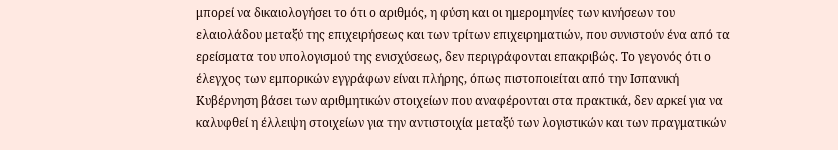μπορεί να δικαιολογήσει το ότι ο αριθμός, η φύση και οι ημερομηνίες των κινήσεων του ελαιολάδου μεταξύ της επιχειρήσεως και των τρίτων επιχειρηματιών, που συνιστούν ένα από τα ερείσματα του υπολογισμού της ενισχύσεως, δεν περιγράφονται επακριβώς. Το γεγονός ότι ο έλεγχος των εμπορικών εγγράφων είναι πλήρης, όπως πιστοποιείται από την Ισπανική Κυβέρνηση βάσει των αριθμητικών στοιχείων που αναφέρονται στα πρακτικά, δεν αρκεί για να καλυφθεί η έλλειψη στοιχείων για την αντιστοιχία μεταξύ των λογιστικών και των πραγματικών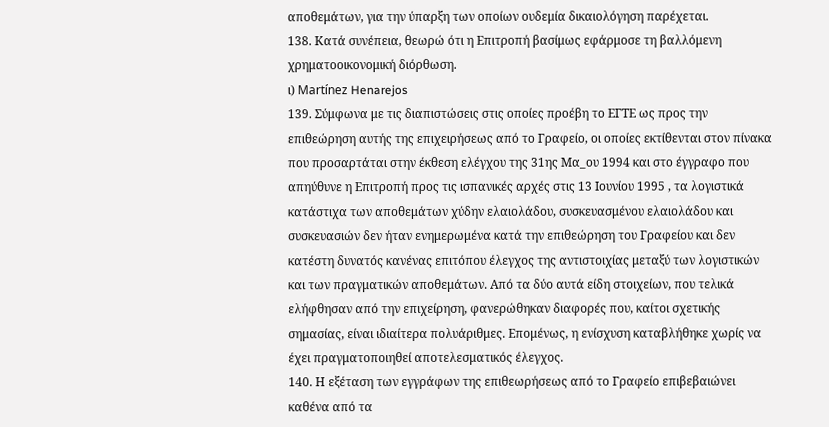αποθεμάτων, για την ύπαρξη των οποίων ουδεμία δικαιολόγηση παρέχεται.
138. Κατά συνέπεια, θεωρώ ότι η Επιτροπή βασίμως εφάρμοσε τη βαλλόμενη χρηματοοικονομική διόρθωση.
ι) Martínez Henarejos
139. Σύμφωνα με τις διαπιστώσεις στις οποίες προέβη το ΕΓΤΕ ως προς την επιθεώρηση αυτής της επιχειρήσεως από το Γραφείο, οι οποίες εκτίθενται στον πίνακα που προσαρτάται στην έκθεση ελέγχου της 31ης Μα_ου 1994 και στο έγγραφο που απηύθυνε η Επιτροπή προς τις ισπανικές αρχές στις 13 Ιουνίου 1995 , τα λογιστικά κατάστιχα των αποθεμάτων χύδην ελαιολάδου, συσκευασμένου ελαιολάδου και συσκευασιών δεν ήταν ενημερωμένα κατά την επιθεώρηση του Γραφείου και δεν κατέστη δυνατός κανένας επιτόπου έλεγχος της αντιστοιχίας μεταξύ των λογιστικών και των πραγματικών αποθεμάτων. Από τα δύο αυτά είδη στοιχείων, που τελικά ελήφθησαν από την επιχείρηση, φανερώθηκαν διαφορές που, καίτοι σχετικής σημασίας, είναι ιδιαίτερα πολυάριθμες. Επομένως, η ενίσχυση καταβλήθηκε χωρίς να έχει πραγματοποιηθεί αποτελεσματικός έλεγχος.
140. Η εξέταση των εγγράφων της επιθεωρήσεως από το Γραφείο επιβεβαιώνει καθένα από τα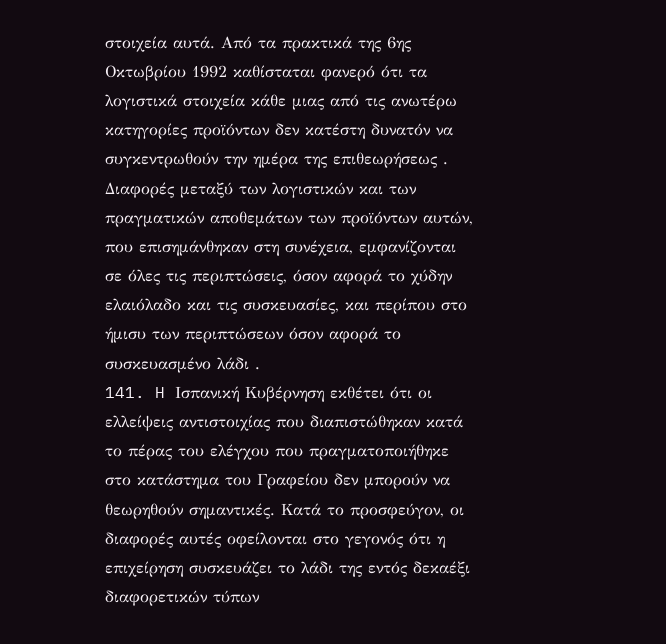στοιχεία αυτά. Από τα πρακτικά της 6ης Οκτωβρίου 1992 καθίσταται φανερό ότι τα λογιστικά στοιχεία κάθε μιας από τις ανωτέρω κατηγορίες προϊόντων δεν κατέστη δυνατόν να συγκεντρωθούν την ημέρα της επιθεωρήσεως . Διαφορές μεταξύ των λογιστικών και των πραγματικών αποθεμάτων των προϊόντων αυτών, που επισημάνθηκαν στη συνέχεια, εμφανίζονται σε όλες τις περιπτώσεις, όσον αφορά το χύδην ελαιόλαδο και τις συσκευασίες, και περίπου στο ήμισυ των περιπτώσεων όσον αφορά το συσκευασμένο λάδι .
141. H Ισπανική Κυβέρνηση εκθέτει ότι οι ελλείψεις αντιστοιχίας που διαπιστώθηκαν κατά το πέρας του ελέγχου που πραγματοποιήθηκε στο κατάστημα του Γραφείου δεν μπορούν να θεωρηθούν σημαντικές. Κατά το προσφεύγον, οι διαφορές αυτές οφείλονται στο γεγονός ότι η επιχείρηση συσκευάζει το λάδι της εντός δεκαέξι διαφορετικών τύπων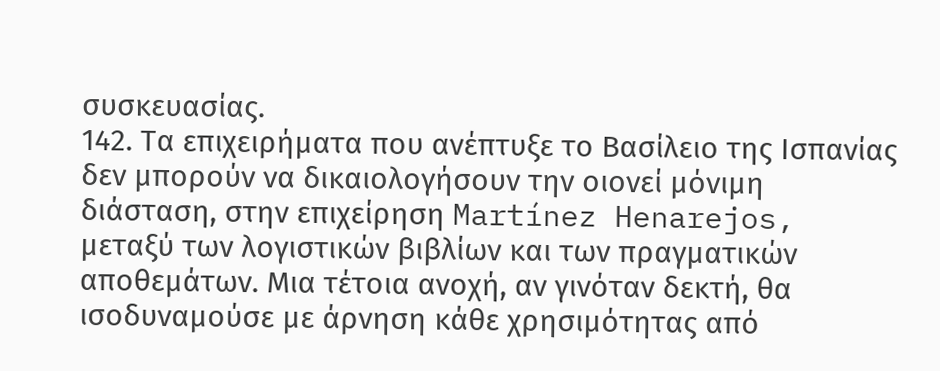συσκευασίας.
142. Τα επιχειρήματα που ανέπτυξε το Βασίλειο της Ισπανίας δεν μπορούν να δικαιολογήσουν την οιονεί μόνιμη διάσταση, στην επιχείρηση Martínez Henarejos, μεταξύ των λογιστικών βιβλίων και των πραγματικών αποθεμάτων. Μια τέτοια ανοχή, αν γινόταν δεκτή, θα ισοδυναμούσε με άρνηση κάθε χρησιμότητας από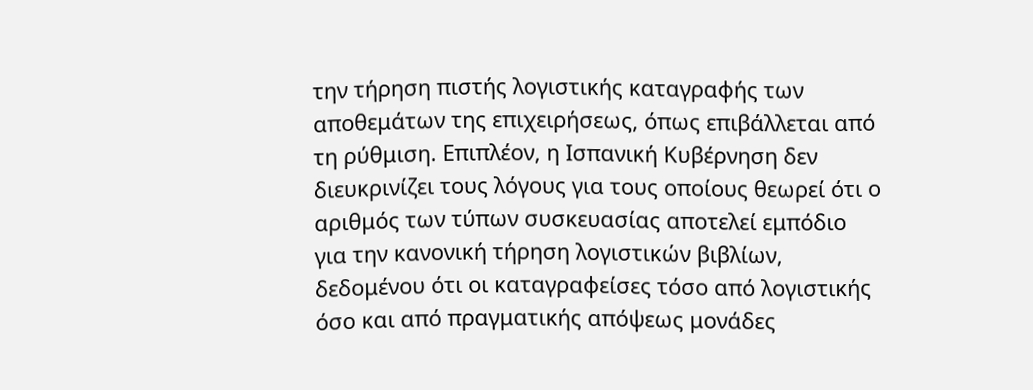την τήρηση πιστής λογιστικής καταγραφής των αποθεμάτων της επιχειρήσεως, όπως επιβάλλεται από τη ρύθμιση. Επιπλέον, η Ισπανική Κυβέρνηση δεν διευκρινίζει τους λόγους για τους οποίους θεωρεί ότι ο αριθμός των τύπων συσκευασίας αποτελεί εμπόδιο για την κανονική τήρηση λογιστικών βιβλίων, δεδομένου ότι οι καταγραφείσες τόσο από λογιστικής όσο και από πραγματικής απόψεως μονάδες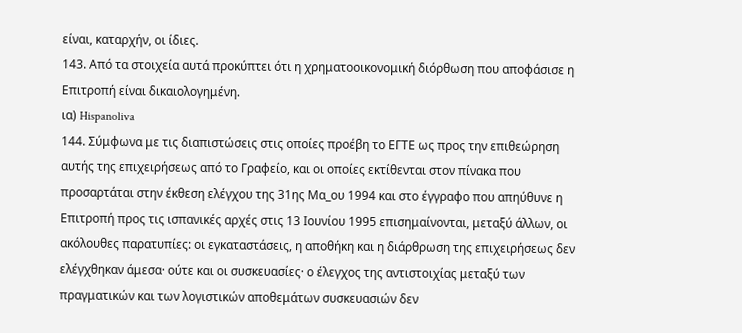είναι, καταρχήν, οι ίδιες.
143. Από τα στοιχεία αυτά προκύπτει ότι η χρηματοοικονομική διόρθωση που αποφάσισε η Επιτροπή είναι δικαιολογημένη.
ια) Hispanoliva
144. Σύμφωνα με τις διαπιστώσεις στις οποίες προέβη το ΕΓΤΕ ως προς την επιθεώρηση αυτής της επιχειρήσεως από το Γραφείο, και οι οποίες εκτίθενται στον πίνακα που προσαρτάται στην έκθεση ελέγχου της 31ης Μα_ου 1994 και στο έγγραφο που απηύθυνε η Επιτροπή προς τις ισπανικές αρχές στις 13 Ιουνίου 1995 επισημαίνονται, μεταξύ άλλων, οι ακόλουθες παρατυπίες: οι εγκαταστάσεις, η αποθήκη και η διάρθρωση της επιχειρήσεως δεν ελέγχθηκαν άμεσα· ούτε και οι συσκευασίες· ο έλεγχος της αντιστοιχίας μεταξύ των πραγματικών και των λογιστικών αποθεμάτων συσκευασιών δεν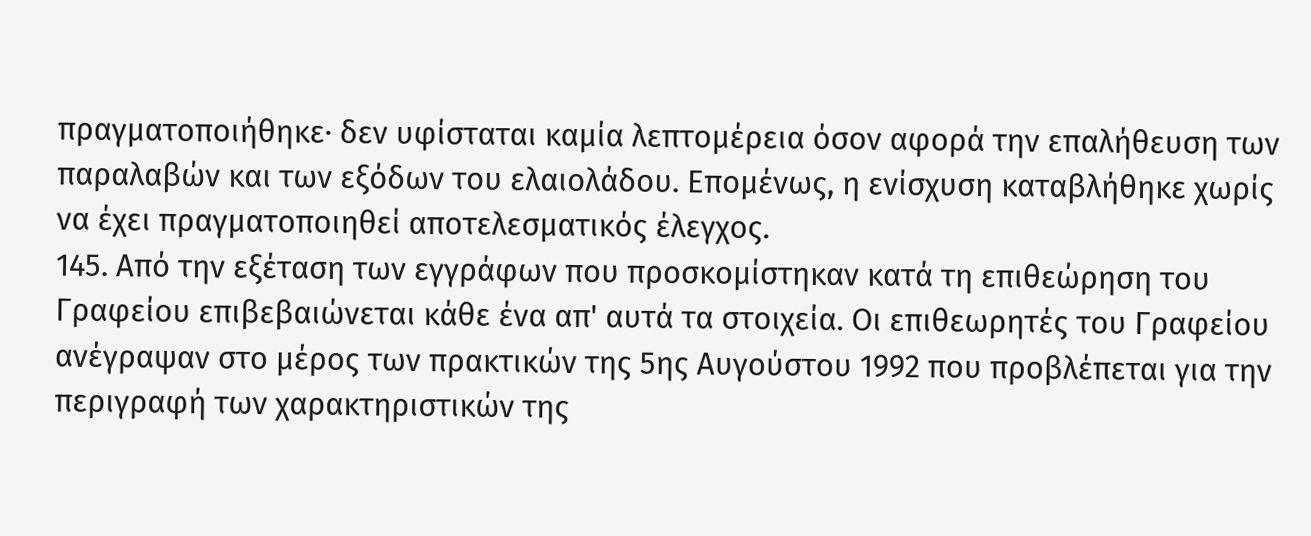πραγματοποιήθηκε· δεν υφίσταται καμία λεπτομέρεια όσον αφορά την επαλήθευση των παραλαβών και των εξόδων του ελαιολάδου. Επομένως, η ενίσχυση καταβλήθηκε χωρίς να έχει πραγματοποιηθεί αποτελεσματικός έλεγχος.
145. Από την εξέταση των εγγράφων που προσκομίστηκαν κατά τη επιθεώρηση του Γραφείου επιβεβαιώνεται κάθε ένα απ' αυτά τα στοιχεία. Οι επιθεωρητές του Γραφείου ανέγραψαν στο μέρος των πρακτικών της 5ης Αυγούστου 1992 που προβλέπεται για την περιγραφή των χαρακτηριστικών της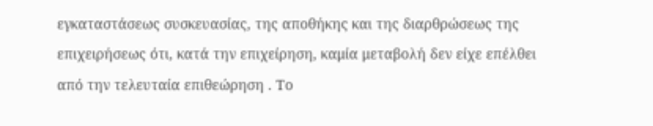εγκαταστάσεως συσκευασίας, της αποθήκης και της διαρθρώσεως της επιχειρήσεως ότι, κατά την επιχείρηση, καμία μεταβολή δεν είχε επέλθει από την τελευταία επιθεώρηση . Το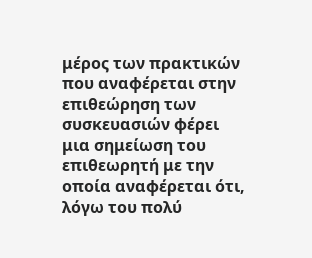μέρος των πρακτικών που αναφέρεται στην επιθεώρηση των συσκευασιών φέρει μια σημείωση του επιθεωρητή με την οποία αναφέρεται ότι, λόγω του πολύ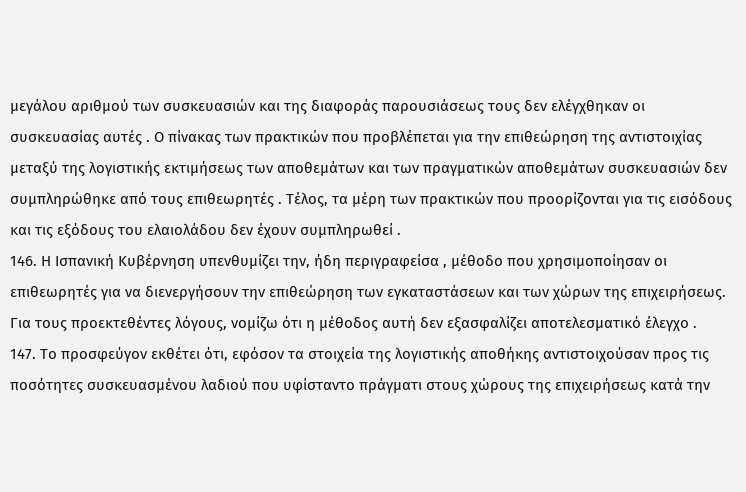μεγάλου αριθμού των συσκευασιών και της διαφοράς παρουσιάσεως τους δεν ελέγχθηκαν οι συσκευασίας αυτές . Ο πίνακας των πρακτικών που προβλέπεται για την επιθεώρηση της αντιστοιχίας μεταξύ της λογιστικής εκτιμήσεως των αποθεμάτων και των πραγματικών αποθεμάτων συσκευασιών δεν συμπληρώθηκε από τους επιθεωρητές . Τέλος, τα μέρη των πρακτικών που προορίζονται για τις εισόδους και τις εξόδους του ελαιολάδου δεν έχουν συμπληρωθεί .
146. Η Ισπανική Κυβέρνηση υπενθυμίζει την, ήδη περιγραφείσα , μέθοδο που χρησιμοποίησαν οι επιθεωρητές για να διενεργήσουν την επιθεώρηση των εγκαταστάσεων και των χώρων της επιχειρήσεως. Για τους προεκτεθέντες λόγους, νομίζω ότι η μέθοδος αυτή δεν εξασφαλίζει αποτελεσματικό έλεγχο .
147. Το προσφεύγον εκθέτει ότι, εφόσον τα στοιχεία της λογιστικής αποθήκης αντιστοιχούσαν προς τις ποσότητες συσκευασμένου λαδιού που υφίσταντο πράγματι στους χώρους της επιχειρήσεως κατά την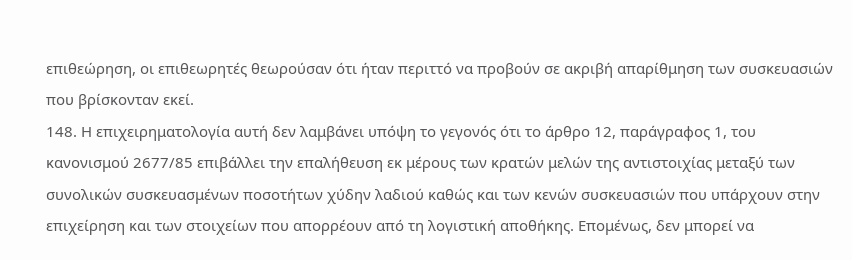επιθεώρηση, οι επιθεωρητές θεωρούσαν ότι ήταν περιττό να προβούν σε ακριβή απαρίθμηση των συσκευασιών που βρίσκονταν εκεί.
148. Η επιχειρηματολογία αυτή δεν λαμβάνει υπόψη το γεγονός ότι το άρθρο 12, παράγραφος 1, του κανονισμού 2677/85 επιβάλλει την επαλήθευση εκ μέρους των κρατών μελών της αντιστοιχίας μεταξύ των συνολικών συσκευασμένων ποσοτήτων χύδην λαδιού καθώς και των κενών συσκευασιών που υπάρχουν στην επιχείρηση και των στοιχείων που απορρέουν από τη λογιστική αποθήκης. Επομένως, δεν μπορεί να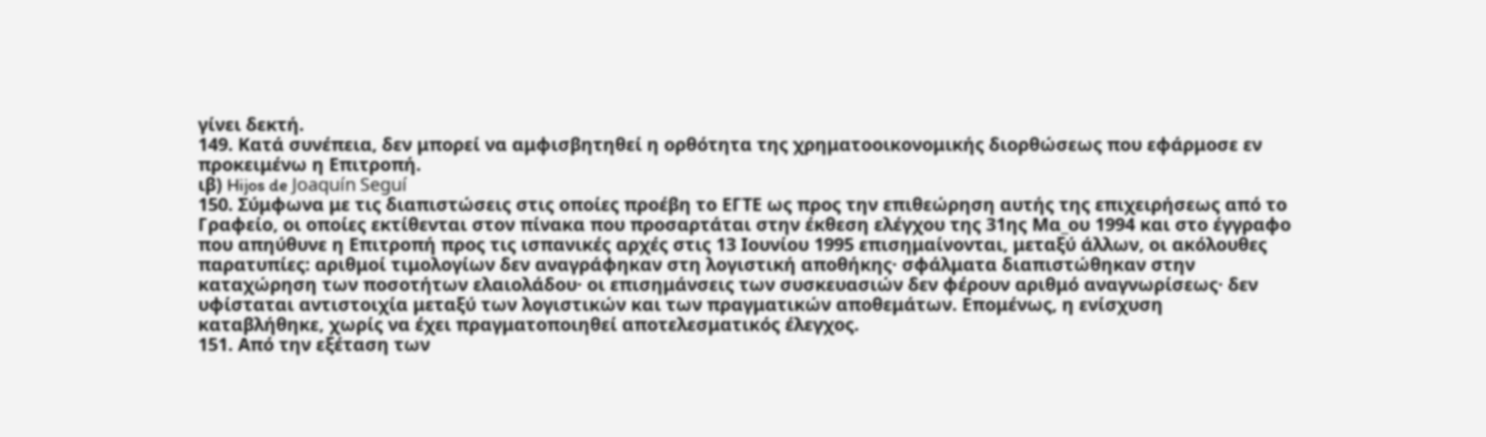γίνει δεκτή.
149. Κατά συνέπεια, δεν μπορεί να αμφισβητηθεί η ορθότητα της χρηματοοικονομικής διορθώσεως που εφάρμοσε εν προκειμένω η Επιτροπή.
ιβ) Hijos de Joaquín Seguí
150. Σύμφωνα με τις διαπιστώσεις στις οποίες προέβη το ΕΓΤΕ ως προς την επιθεώρηση αυτής της επιχειρήσεως από το Γραφείο, οι οποίες εκτίθενται στον πίνακα που προσαρτάται στην έκθεση ελέγχου της 31ης Μα_ου 1994 και στο έγγραφο που απηύθυνε η Επιτροπή προς τις ισπανικές αρχές στις 13 Ιουνίου 1995 επισημαίνονται, μεταξύ άλλων, οι ακόλουθες παρατυπίες: αριθμοί τιμολογίων δεν αναγράφηκαν στη λογιστική αποθήκης· σφάλματα διαπιστώθηκαν στην καταχώρηση των ποσοτήτων ελαιολάδου· οι επισημάνσεις των συσκευασιών δεν φέρουν αριθμό αναγνωρίσεως· δεν υφίσταται αντιστοιχία μεταξύ των λογιστικών και των πραγματικών αποθεμάτων. Επομένως, η ενίσχυση καταβλήθηκε, χωρίς να έχει πραγματοποιηθεί αποτελεσματικός έλεγχος.
151. Από την εξέταση των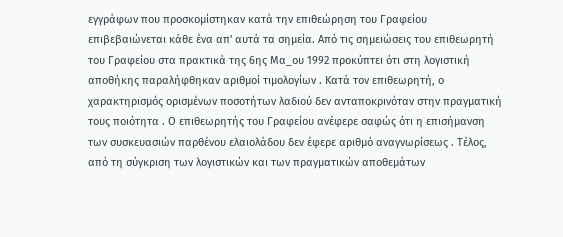εγγράφων που προσκομίστηκαν κατά την επιθεώρηση του Γραφείου επιβεβαιώνεται κάθε ένα απ' αυτά τα σημεία. Από τις σημειώσεις του επιθεωρητή του Γραφείου στα πρακτικά της 6ης Μα_ου 1992 προκύπτει ότι στη λογιστική αποθήκης παραλήφθηκαν αριθμοί τιμολογίων . Κατά τον επιθεωρητή, ο χαρακτηρισμός ορισμένων ποσοτήτων λαδιού δεν ανταποκρινόταν στην πραγματική τους ποιότητα . Ο επιθεωρητής του Γραφείου ανέφερε σαφώς ότι η επισήμανση των συσκευασιών παρθένου ελαιολάδου δεν έφερε αριθμό αναγνωρίσεως . Τέλος, από τη σύγκριση των λογιστικών και των πραγματικών αποθεμάτων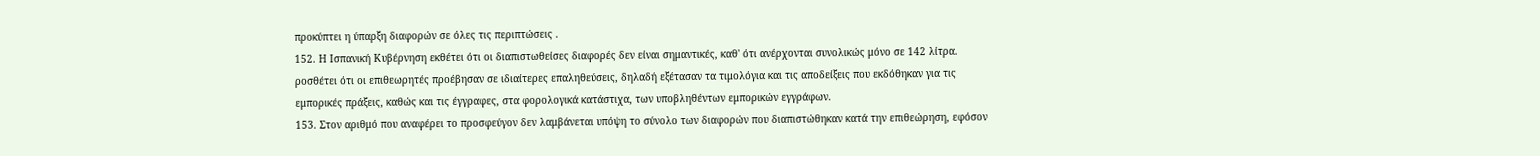προκύπτει η ύπαρξη διαφορών σε όλες τις περιπτώσεις .
152. Η Ισπανική Κυβέρνηση εκθέτει ότι οι διαπιστωθείσες διαφορές δεν είναι σημαντικές, καθ' ότι ανέρχονται συνολικώς μόνο σε 142 λίτρα. ροσθέτει ότι οι επιθεωρητές προέβησαν σε ιδιαίτερες επαληθεύσεις, δηλαδή εξέτασαν τα τιμολόγια και τις αποδείξεις που εκδόθηκαν για τις εμπορικές πράξεις, καθώς και τις έγγραφες, στα φορολογικά κατάστιχα, των υποβληθέντων εμπορικών εγγράφων.
153. Στον αριθμό που αναφέρει το προσφεύγον δεν λαμβάνεται υπόψη το σύνολο των διαφορών που διαπιστώθηκαν κατά την επιθεώρηση, εφόσον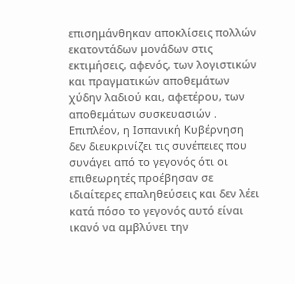επισημάνθηκαν αποκλίσεις πολλών εκατοντάδων μονάδων στις εκτιμήσεις, αφενός, των λογιστικών και πραγματικών αποθεμάτων χύδην λαδιού και, αφετέρου, των αποθεμάτων συσκευασιών . Επιπλέον, η Ισπανική Κυβέρνηση δεν διευκρινίζει τις συνέπειες που συνάγει από το γεγονός ότι οι επιθεωρητές προέβησαν σε ιδιαίτερες επαληθεύσεις και δεν λέει κατά πόσο το γεγονός αυτό είναι ικανό να αμβλύνει την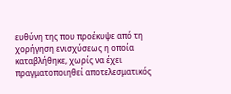ευθύνη της που προέκυψε από τη χορήγηση ενισχύσεως η οποία καταβλήθηκε, χωρίς να έχει πραγματοποιηθεί αποτελεσματικός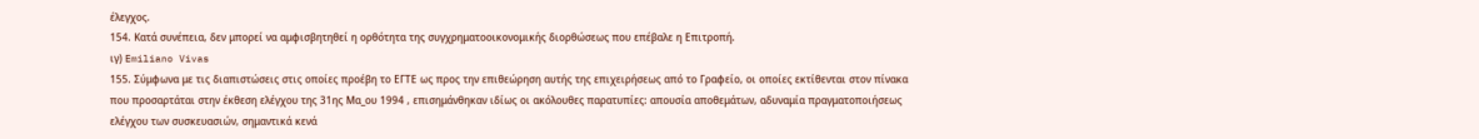έλεγχος.
154. Κατά συνέπεια, δεν μπορεί να αμφισβητηθεί η ορθότητα της συγχρηματοοικονομικής διορθώσεως που επέβαλε η Επιτροπή.
ιγ) Emiliano Vivas
155. Σύμφωνα με τις διαπιστώσεις στις οποίες προέβη το ΕΓΤΕ ως προς την επιθεώρηση αυτής της επιχειρήσεως από το Γραφείο, οι οποίες εκτίθενται στον πίνακα που προσαρτάται στην έκθεση ελέγχου της 31ης Μα_ου 1994 , επισημάνθηκαν ιδίως οι ακόλουθες παρατυπίες: απουσία αποθεμάτων, αδυναμία πραγματοποιήσεως ελέγχου των συσκευασιών, σημαντικά κενά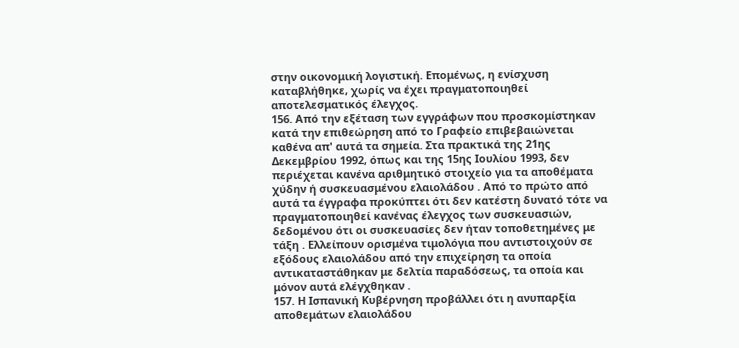στην οικονομική λογιστική. Επομένως, η ενίσχυση καταβλήθηκε, χωρίς να έχει πραγματοποιηθεί αποτελεσματικός έλεγχος.
156. Από την εξέταση των εγγράφων που προσκομίστηκαν κατά την επιθεώρηση από το Γραφείο επιβεβαιώνεται καθένα απ' αυτά τα σημεία. Στα πρακτικά της 21ης Δεκεμβρίου 1992, όπως και της 15ης Ιουλίου 1993, δεν περιέχεται κανένα αριθμητικό στοιχείο για τα αποθέματα χύδην ή συσκευασμένου ελαιολάδου . Από το πρώτο από αυτά τα έγγραφα προκύπτει ότι δεν κατέστη δυνατό τότε να πραγματοποιηθεί κανένας έλεγχος των συσκευασιών, δεδομένου ότι οι συσκευασίες δεν ήταν τοποθετημένες με τάξη . Ελλείπουν ορισμένα τιμολόγια που αντιστοιχούν σε εξόδους ελαιολάδου από την επιχείρηση τα οποία αντικαταστάθηκαν με δελτία παραδόσεως, τα οποία και μόνον αυτά ελέγχθηκαν .
157. Η Ισπανική Κυβέρνηση προβάλλει ότι η ανυπαρξία αποθεμάτων ελαιολάδου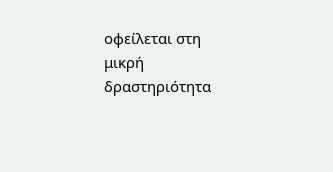οφείλεται στη μικρή δραστηριότητα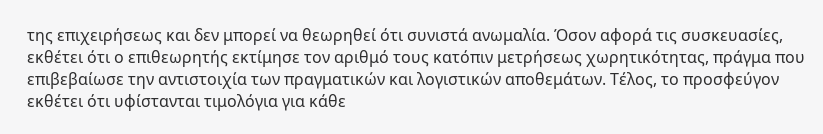της επιχειρήσεως και δεν μπορεί να θεωρηθεί ότι συνιστά ανωμαλία. Όσον αφορά τις συσκευασίες, εκθέτει ότι ο επιθεωρητής εκτίμησε τον αριθμό τους κατόπιν μετρήσεως χωρητικότητας, πράγμα που επιβεβαίωσε την αντιστοιχία των πραγματικών και λογιστικών αποθεμάτων. Τέλος, το προσφεύγον εκθέτει ότι υφίστανται τιμολόγια για κάθε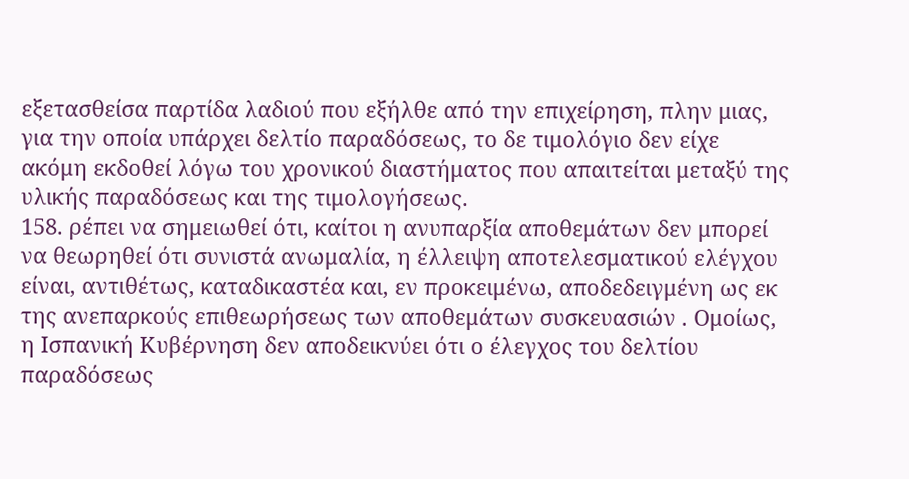εξετασθείσα παρτίδα λαδιού που εξήλθε από την επιχείρηση, πλην μιας, για την οποία υπάρχει δελτίο παραδόσεως, το δε τιμολόγιο δεν είχε ακόμη εκδοθεί λόγω του χρονικού διαστήματος που απαιτείται μεταξύ της υλικής παραδόσεως και της τιμολογήσεως.
158. ρέπει να σημειωθεί ότι, καίτοι η ανυπαρξία αποθεμάτων δεν μπορεί να θεωρηθεί ότι συνιστά ανωμαλία, η έλλειψη αποτελεσματικού ελέγχου είναι, αντιθέτως, καταδικαστέα και, εν προκειμένω, αποδεδειγμένη ως εκ της ανεπαρκούς επιθεωρήσεως των αποθεμάτων συσκευασιών . Ομοίως, η Ισπανική Κυβέρνηση δεν αποδεικνύει ότι ο έλεγχος του δελτίου παραδόσεως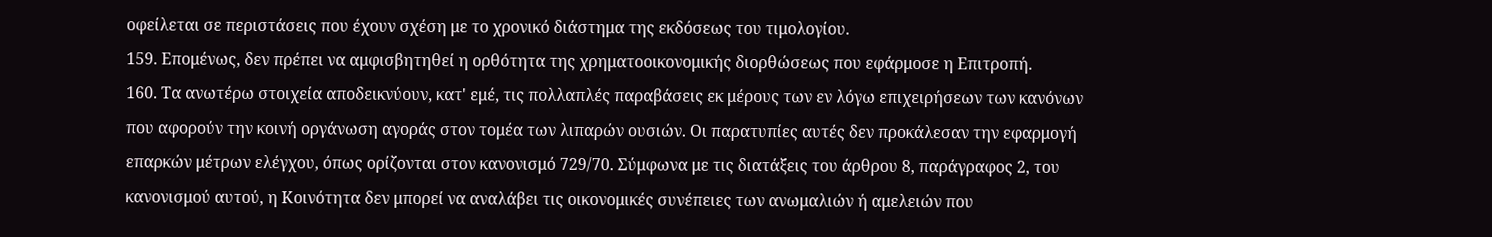οφείλεται σε περιστάσεις που έχουν σχέση με το χρονικό διάστημα της εκδόσεως του τιμολογίου.
159. Επομένως, δεν πρέπει να αμφισβητηθεί η ορθότητα της χρηματοοικονομικής διορθώσεως που εφάρμοσε η Επιτροπή.
160. Τα ανωτέρω στοιχεία αποδεικνύουν, κατ' εμέ, τις πολλαπλές παραβάσεις εκ μέρους των εν λόγω επιχειρήσεων των κανόνων που αφορούν την κοινή οργάνωση αγοράς στον τομέα των λιπαρών ουσιών. Οι παρατυπίες αυτές δεν προκάλεσαν την εφαρμογή επαρκών μέτρων ελέγχου, όπως ορίζονται στον κανονισμό 729/70. Σύμφωνα με τις διατάξεις του άρθρου 8, παράγραφος 2, του κανονισμού αυτού, η Κοινότητα δεν μπορεί να αναλάβει τις οικονομικές συνέπειες των ανωμαλιών ή αμελειών που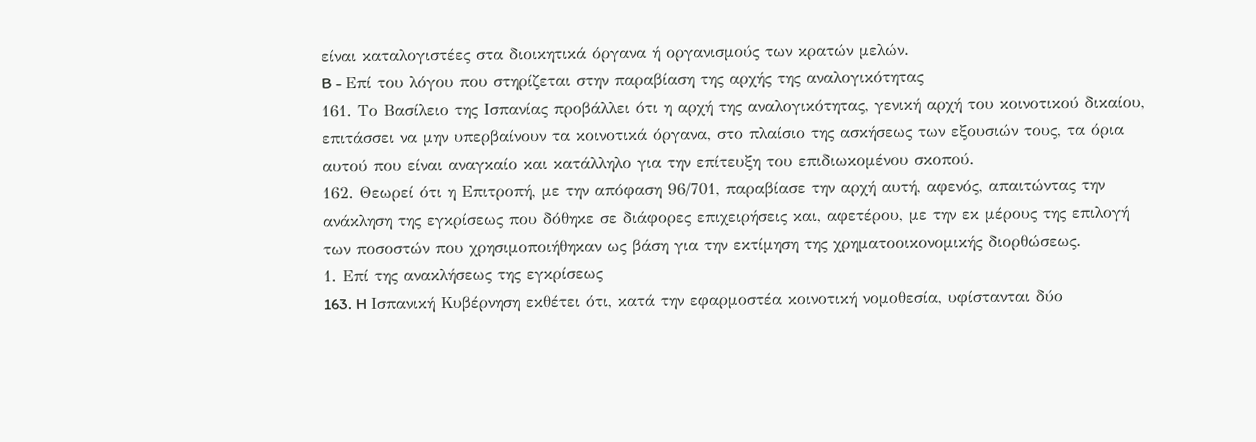είναι καταλογιστέες στα διοικητικά όργανα ή οργανισμούς των κρατών μελών.
B - Επί του λόγου που στηρίζεται στην παραβίαση της αρχής της αναλογικότητας
161. Το Βασίλειο της Ισπανίας προβάλλει ότι η αρχή της αναλογικότητας, γενική αρχή του κοινοτικού δικαίου, επιτάσσει να μην υπερβαίνουν τα κοινοτικά όργανα, στο πλαίσιο της ασκήσεως των εξουσιών τους, τα όρια αυτού που είναι αναγκαίο και κατάλληλο για την επίτευξη του επιδιωκομένου σκοπού.
162. Θεωρεί ότι η Επιτροπή, με την απόφαση 96/701, παραβίασε την αρχή αυτή, αφενός, απαιτώντας την ανάκληση της εγκρίσεως που δόθηκε σε διάφορες επιχειρήσεις και, αφετέρου, με την εκ μέρους της επιλογή των ποσοστών που χρησιμοποιήθηκαν ως βάση για την εκτίμηση της χρηματοοικονομικής διορθώσεως.
1. Επί της ανακλήσεως της εγκρίσεως
163. H Ισπανική Κυβέρνηση εκθέτει ότι, κατά την εφαρμοστέα κοινοτική νομοθεσία, υφίστανται δύο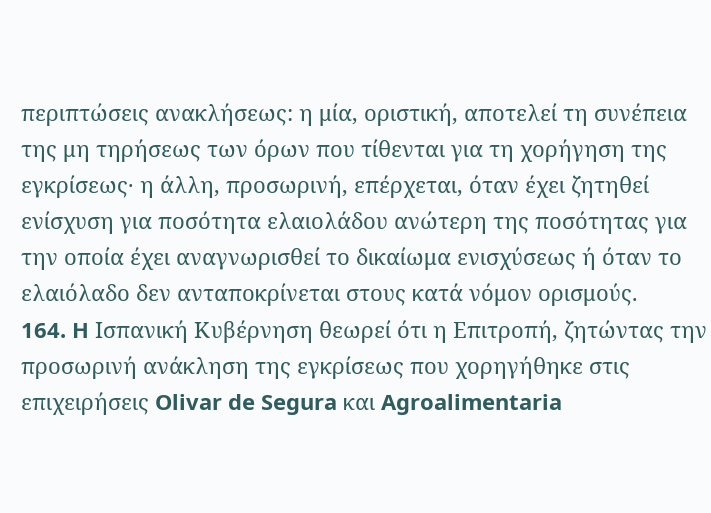περιπτώσεις ανακλήσεως: η μία, οριστική, αποτελεί τη συνέπεια της μη τηρήσεως των όρων που τίθενται για τη χορήγηση της εγκρίσεως· η άλλη, προσωρινή, επέρχεται, όταν έχει ζητηθεί ενίσχυση για ποσότητα ελαιολάδου ανώτερη της ποσότητας για την οποία έχει αναγνωρισθεί το δικαίωμα ενισχύσεως ή όταν το ελαιόλαδο δεν ανταποκρίνεται στους κατά νόμον ορισμούς.
164. H Ισπανική Κυβέρνηση θεωρεί ότι η Επιτροπή, ζητώντας την προσωρινή ανάκληση της εγκρίσεως που χορηγήθηκε στις επιχειρήσεις Olivar de Segura και Agroalimentaria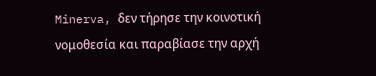Minerva, δεν τήρησε την κοινοτική νομοθεσία και παραβίασε την αρχή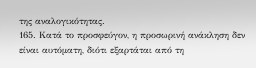της αναλογικότητας.
165. Κατά το προσφεύγον, η προσωρινή ανάκληση δεν είναι αυτόματη, διότι εξαρτάται από τη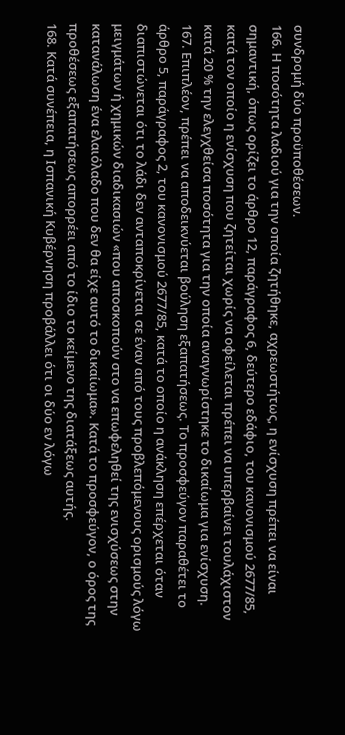συνδρομή δύο προϋποθέσεων.
166. Η ποσότητα λαδιού για την οποία ζητήθηκε, αχρεωστήτως, η ενίσχυση πρέπει να είναι σημαντική, όπως ορίζει το άρθρο 12, παράγραφος 6, δεύτερο εδάφιο, του κανονισμού 2677/85, κατά τον οποίο η ενίσχυση που ζητείται χωρίς να οφείλεται πρέπει να υπερβαίνει τουλάχιστον κατά 20 % την ελεγχθείσα ποσότητα για την οποία αναγνωρίστηκε το δικαίωμα για ενίσχυση.
167. Επιπλέον, πρέπει να αποδεικνύεται βούληση εξαπατήσεως. Το προσφεύγον παραθέτει το άρθρο 5, παράγραφος 2, του κανονισμού 2677/85, κατά το οποίο η ανάκληση επέρχεται όταν διαπιστώνεται ότι το λάδι δεν ανταποκρίνεται σε έναν από τους προβλεπόμενους ορισμούς λόγω μειγμάτων ή χημικών διαδικασιών «που αποσκοπούν στο να επωφεληθεί της ενισχύσεως στην κατανάλωση ένα ελαιόλαδο που δεν θα είχε αυτό το δικαίωμα». Κατά το προσφεύγον, ο όρος της προθέσεως εξαπατήσεως απορρέει από το ίδιο το κείμενο της διατάξεως αυτής.
168. Κατά συνέπεια, η Ισπανική Κυβέρνηση προβάλλει ότι οι δύο εν λόγω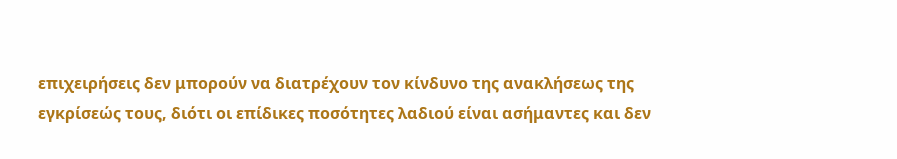επιχειρήσεις δεν μπορούν να διατρέχουν τον κίνδυνο της ανακλήσεως της εγκρίσεώς τους, διότι οι επίδικες ποσότητες λαδιού είναι ασήμαντες και δεν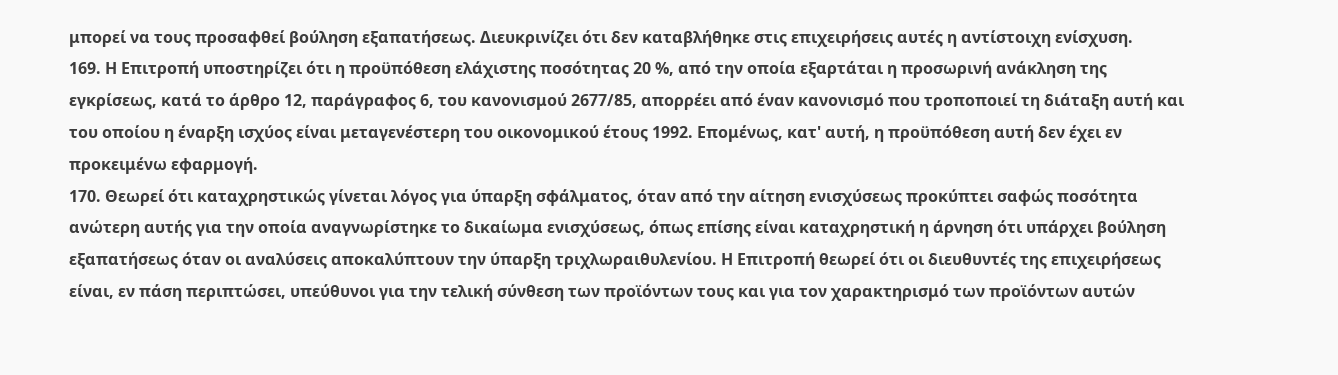μπορεί να τους προσαφθεί βούληση εξαπατήσεως. Διευκρινίζει ότι δεν καταβλήθηκε στις επιχειρήσεις αυτές η αντίστοιχη ενίσχυση.
169. Η Επιτροπή υποστηρίζει ότι η προϋπόθεση ελάχιστης ποσότητας 20 %, από την οποία εξαρτάται η προσωρινή ανάκληση της εγκρίσεως, κατά το άρθρο 12, παράγραφος 6, του κανονισμού 2677/85, απορρέει από έναν κανονισμό που τροποποιεί τη διάταξη αυτή και του οποίου η έναρξη ισχύος είναι μεταγενέστερη του οικονομικού έτους 1992. Επομένως, κατ' αυτή, η προϋπόθεση αυτή δεν έχει εν προκειμένω εφαρμογή.
170. Θεωρεί ότι καταχρηστικώς γίνεται λόγος για ύπαρξη σφάλματος, όταν από την αίτηση ενισχύσεως προκύπτει σαφώς ποσότητα ανώτερη αυτής για την οποία αναγνωρίστηκε το δικαίωμα ενισχύσεως, όπως επίσης είναι καταχρηστική η άρνηση ότι υπάρχει βούληση εξαπατήσεως όταν οι αναλύσεις αποκαλύπτουν την ύπαρξη τριχλωραιθυλενίου. Η Επιτροπή θεωρεί ότι οι διευθυντές της επιχειρήσεως είναι, εν πάση περιπτώσει, υπεύθυνοι για την τελική σύνθεση των προϊόντων τους και για τον χαρακτηρισμό των προϊόντων αυτών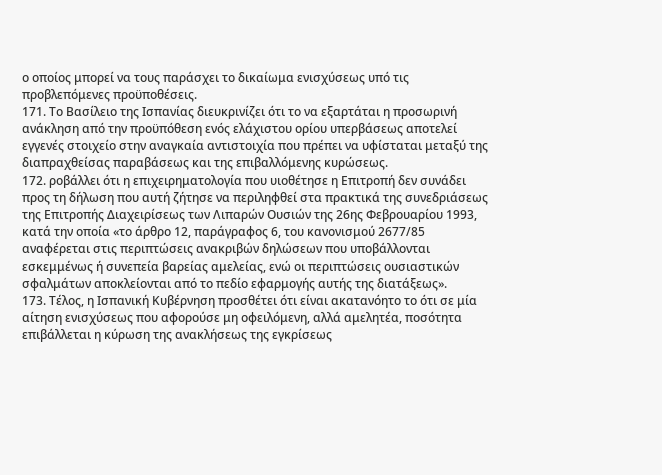ο οποίος μπορεί να τους παράσχει το δικαίωμα ενισχύσεως υπό τις προβλεπόμενες προϋποθέσεις.
171. Το Βασίλειο της Ισπανίας διευκρινίζει ότι το να εξαρτάται η προσωρινή ανάκληση από την προϋπόθεση ενός ελάχιστου ορίου υπερβάσεως αποτελεί εγγενές στοιχείο στην αναγκαία αντιστοιχία που πρέπει να υφίσταται μεταξύ της διαπραχθείσας παραβάσεως και της επιβαλλόμενης κυρώσεως.
172. ροβάλλει ότι η επιχειρηματολογία που υιοθέτησε η Επιτροπή δεν συνάδει προς τη δήλωση που αυτή ζήτησε να περιληφθεί στα πρακτικά της συνεδριάσεως της Επιτροπής Διαχειρίσεως των Λιπαρών Ουσιών της 26ης Φεβρουαρίου 1993, κατά την οποία «το άρθρο 12, παράγραφος 6, του κανονισμού 2677/85 αναφέρεται στις περιπτώσεις ανακριβών δηλώσεων που υποβάλλονται εσκεμμένως ή συνεπεία βαρείας αμελείας, ενώ οι περιπτώσεις ουσιαστικών σφαλμάτων αποκλείονται από το πεδίο εφαρμογής αυτής της διατάξεως».
173. Τέλος, η Ισπανική Κυβέρνηση προσθέτει ότι είναι ακατανόητο το ότι σε μία αίτηση ενισχύσεως που αφορούσε μη οφειλόμενη, αλλά αμελητέα, ποσότητα επιβάλλεται η κύρωση της ανακλήσεως της εγκρίσεως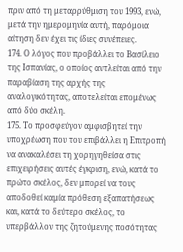πριν από τη μεταρρύθμιση του 1993, ενώ, μετά την ημερομηνία αυτή, παρόμοια αίτηση δεν έχει τις ίδιες συνέπειες.
174. Ο λόγος που προβάλλει το Βασίλειο της Ισπανίας, ο οποίος αντλείται από την παραβίαση της αρχής της αναλογικότητας, αποτελείται επομένως από δύο σκέλη.
175. Το προσφεύγον αμφισβητεί την υποχρέωση που του επιβάλλει η Επιτροπή να ανακαλέσει τη χορηγηθείσα στις επιχειρήσεις αυτές έγκριση, ενώ, κατά το πρώτο σκέλος, δεν μπορεί να τους αποδοθεί καμία πρόθεση εξαπατήσεως και, κατά το δεύτερο σκέλος, το υπερβάλλον της ζητούμενης ποσότητας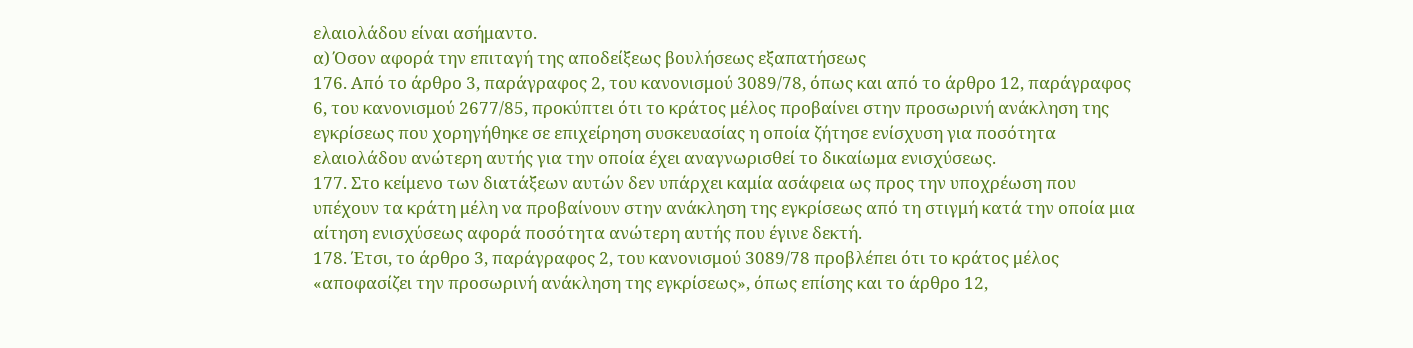ελαιολάδου είναι ασήμαντο.
α) Όσον αφορά την επιταγή της αποδείξεως βουλήσεως εξαπατήσεως
176. Από το άρθρο 3, παράγραφος 2, του κανονισμού 3089/78, όπως και από το άρθρο 12, παράγραφος 6, του κανονισμού 2677/85, προκύπτει ότι το κράτος μέλος προβαίνει στην προσωρινή ανάκληση της εγκρίσεως που χορηγήθηκε σε επιχείρηση συσκευασίας η οποία ζήτησε ενίσχυση για ποσότητα ελαιολάδου ανώτερη αυτής για την οποία έχει αναγνωρισθεί το δικαίωμα ενισχύσεως.
177. Στο κείμενο των διατάξεων αυτών δεν υπάρχει καμία ασάφεια ως προς την υποχρέωση που υπέχουν τα κράτη μέλη να προβαίνουν στην ανάκληση της εγκρίσεως από τη στιγμή κατά την οποία μια αίτηση ενισχύσεως αφορά ποσότητα ανώτερη αυτής που έγινε δεκτή.
178. Έτσι, το άρθρο 3, παράγραφος 2, του κανονισμού 3089/78 προβλέπει ότι το κράτος μέλος «αποφασίζει την προσωρινή ανάκληση της εγκρίσεως», όπως επίσης και το άρθρο 12,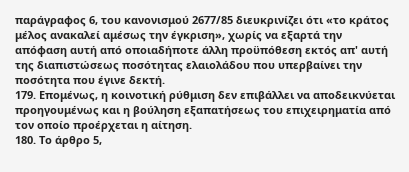παράγραφος 6, του κανονισμού 2677/85 διευκρινίζει ότι «το κράτος μέλος ανακαλεί αμέσως την έγκριση», χωρίς να εξαρτά την απόφαση αυτή από οποιαδήποτε άλλη προϋπόθεση εκτός απ' αυτή της διαπιστώσεως ποσότητας ελαιολάδου που υπερβαίνει την ποσότητα που έγινε δεκτή.
179. Επομένως, η κοινοτική ρύθμιση δεν επιβάλλει να αποδεικνύεται προηγουμένως και η βούληση εξαπατήσεως του επιχειρηματία από τον οποίο προέρχεται η αίτηση.
180. Το άρθρο 5,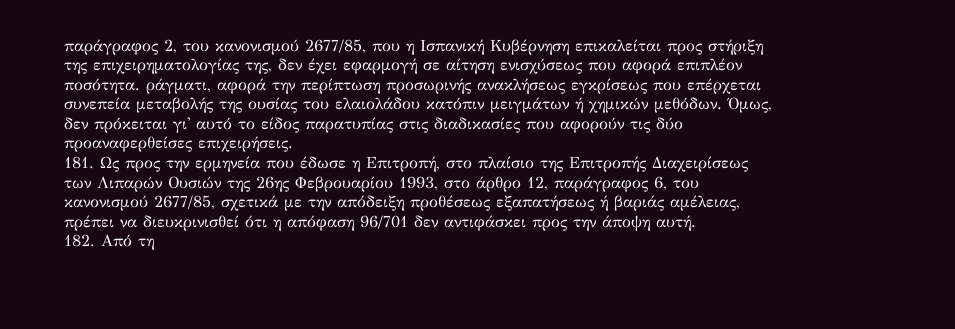παράγραφος 2, του κανονισμού 2677/85, που η Ισπανική Κυβέρνηση επικαλείται προς στήριξη της επιχειρηματολογίας της, δεν έχει εφαρμογή σε αίτηση ενισχύσεως που αφορά επιπλέον ποσότητα. ράγματι, αφορά την περίπτωση προσωρινής ανακλήσεως εγκρίσεως που επέρχεται συνεπεία μεταβολής της ουσίας του ελαιολάδου κατόπιν μειγμάτων ή χημικών μεθόδων. Όμως, δεν πρόκειται γι' αυτό το είδος παρατυπίας στις διαδικασίες που αφορούν τις δύο προαναφερθείσες επιχειρήσεις.
181. Ως προς την ερμηνεία που έδωσε η Επιτροπή, στο πλαίσιο της Επιτροπής Διαχειρίσεως των Λιπαρών Ουσιών της 26ης Φεβρουαρίου 1993, στο άρθρο 12, παράγραφος 6, του κανονισμού 2677/85, σχετικά με την απόδειξη προθέσεως εξαπατήσεως ή βαριάς αμέλειας, πρέπει να διευκρινισθεί ότι η απόφαση 96/701 δεν αντιφάσκει προς την άποψη αυτή.
182. Από τη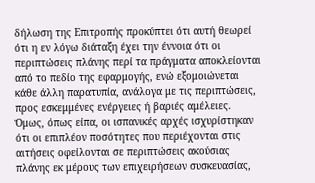δήλωση της Επιτροπής προκύπτει ότι αυτή θεωρεί ότι η εν λόγω διάταξη έχει την έννοια ότι οι περιπτώσεις πλάνης περί τα πράγματα αποκλείονται από το πεδίο της εφαρμογής, ενώ εξομοιώνεται κάθε άλλη παρατυπία, ανάλογα με τις περιπτώσεις, προς εσκεμμένες ενέργειες ή βαριές αμέλειες. Όμως, όπως είπα, οι ισπανικές αρχές ισχυρίστηκαν ότι οι επιπλέον ποσότητες που περιέχονται στις αιτήσεις οφείλονται σε περιπτώσεις ακούσιας πλάνης εκ μέρους των επιχειρήσεων συσκευασίας,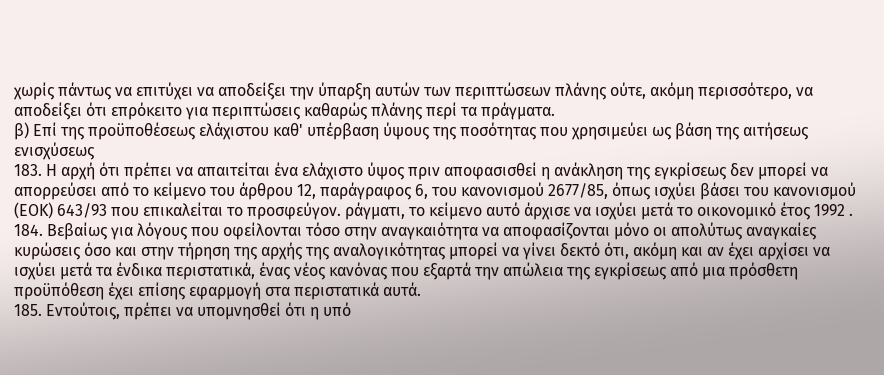χωρίς πάντως να επιτύχει να αποδείξει την ύπαρξη αυτών των περιπτώσεων πλάνης ούτε, ακόμη περισσότερο, να αποδείξει ότι επρόκειτο για περιπτώσεις καθαρώς πλάνης περί τα πράγματα.
β) Επί της προϋποθέσεως ελάχιστου καθ' υπέρβαση ύψους της ποσότητας που χρησιμεύει ως βάση της αιτήσεως ενισχύσεως
183. Η αρχή ότι πρέπει να απαιτείται ένα ελάχιστο ύψος πριν αποφασισθεί η ανάκληση της εγκρίσεως δεν μπορεί να απορρεύσει από το κείμενο του άρθρου 12, παράγραφος 6, του κανονισμού 2677/85, όπως ισχύει βάσει του κανονισμού (ΕΟΚ) 643/93 που επικαλείται το προσφεύγον. ράγματι, το κείμενο αυτό άρχισε να ισχύει μετά το οικονομικό έτος 1992 .
184. Βεβαίως για λόγους που οφείλονται τόσο στην αναγκαιότητα να αποφασίζονται μόνο οι απολύτως αναγκαίες κυρώσεις όσο και στην τήρηση της αρχής της αναλογικότητας μπορεί να γίνει δεκτό ότι, ακόμη και αν έχει αρχίσει να ισχύει μετά τα ένδικα περιστατικά, ένας νέος κανόνας που εξαρτά την απώλεια της εγκρίσεως από μια πρόσθετη προϋπόθεση έχει επίσης εφαρμογή στα περιστατικά αυτά.
185. Εντούτοις, πρέπει να υπομνησθεί ότι η υπό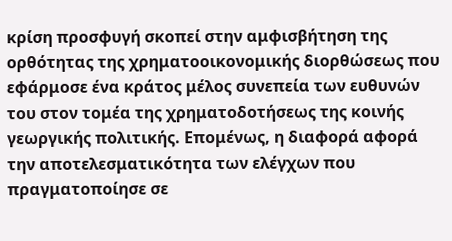κρίση προσφυγή σκοπεί στην αμφισβήτηση της ορθότητας της χρηματοοικονομικής διορθώσεως που εφάρμοσε ένα κράτος μέλος συνεπεία των ευθυνών του στον τομέα της χρηματοδοτήσεως της κοινής γεωργικής πολιτικής. Επομένως, η διαφορά αφορά την αποτελεσματικότητα των ελέγχων που πραγματοποίησε σε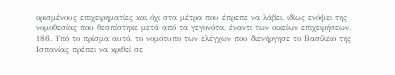ορισμένους επιχειρηματίες και όχι στα μέτρα που έπρεπε να λάβει, ιδίως ενόψει της νομοθεσίας που θεσπίστηκε μετά από τα γεγονότα, έναντι των οικείων επιχειρήσεων.
186. Υπό το πρίσμα αυτό, το νομότυπο των ελέγχων που διενήργησε το Βασίλειο της Ισπανίας πρέπει να κριθεί σε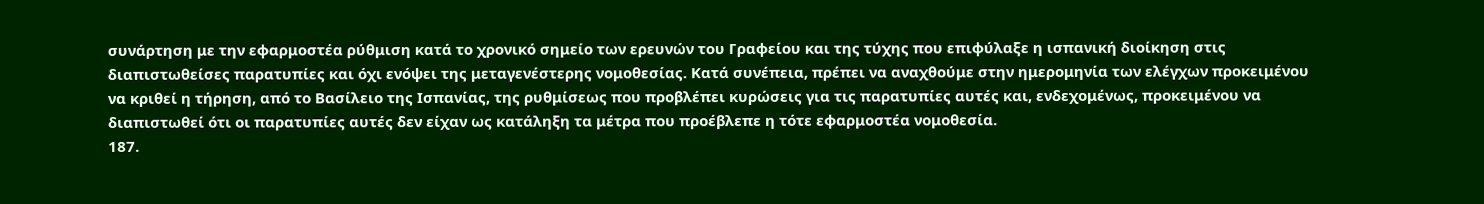συνάρτηση με την εφαρμοστέα ρύθμιση κατά το χρονικό σημείο των ερευνών του Γραφείου και της τύχης που επιφύλαξε η ισπανική διοίκηση στις διαπιστωθείσες παρατυπίες και όχι ενόψει της μεταγενέστερης νομοθεσίας. Κατά συνέπεια, πρέπει να αναχθούμε στην ημερομηνία των ελέγχων προκειμένου να κριθεί η τήρηση, από το Βασίλειο της Ισπανίας, της ρυθμίσεως που προβλέπει κυρώσεις για τις παρατυπίες αυτές και, ενδεχομένως, προκειμένου να διαπιστωθεί ότι οι παρατυπίες αυτές δεν είχαν ως κατάληξη τα μέτρα που προέβλεπε η τότε εφαρμοστέα νομοθεσία.
187.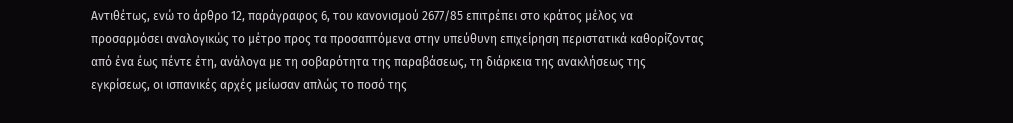Αντιθέτως, ενώ το άρθρο 12, παράγραφος 6, του κανονισμού 2677/85 επιτρέπει στο κράτος μέλος να προσαρμόσει αναλογικώς το μέτρο προς τα προσαπτόμενα στην υπεύθυνη επιχείρηση περιστατικά καθορίζοντας από ένα έως πέντε έτη, ανάλογα με τη σοβαρότητα της παραβάσεως, τη διάρκεια της ανακλήσεως της εγκρίσεως, οι ισπανικές αρχές μείωσαν απλώς το ποσό της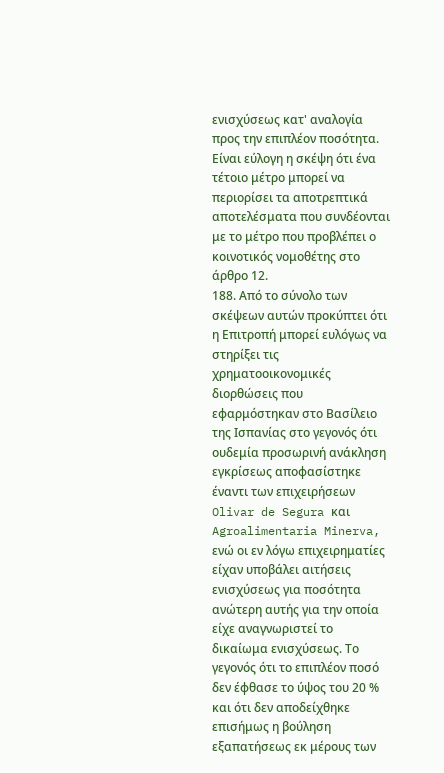ενισχύσεως κατ' αναλογία προς την επιπλέον ποσότητα. Είναι εύλογη η σκέψη ότι ένα τέτοιο μέτρο μπορεί να περιορίσει τα αποτρεπτικά αποτελέσματα που συνδέονται με το μέτρο που προβλέπει ο κοινοτικός νομοθέτης στο άρθρο 12.
188. Από το σύνολο των σκέψεων αυτών προκύπτει ότι η Επιτροπή μπορεί ευλόγως να στηρίξει τις χρηματοοικονομικές διορθώσεις που εφαρμόστηκαν στο Βασίλειο της Ισπανίας στο γεγονός ότι ουδεμία προσωρινή ανάκληση εγκρίσεως αποφασίστηκε έναντι των επιχειρήσεων Olivar de Segura και Agroalimentaria Minerva, ενώ οι εν λόγω επιχειρηματίες είχαν υποβάλει αιτήσεις ενισχύσεως για ποσότητα ανώτερη αυτής για την οποία είχε αναγνωριστεί το δικαίωμα ενισχύσεως. Το γεγονός ότι το επιπλέον ποσό δεν έφθασε το ύψος του 20 % και ότι δεν αποδείχθηκε επισήμως η βούληση εξαπατήσεως εκ μέρους των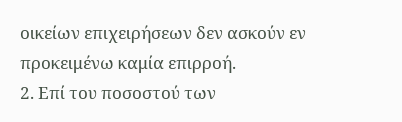οικείων επιχειρήσεων δεν ασκούν εν προκειμένω καμία επιρροή.
2. Επί του ποσοστού των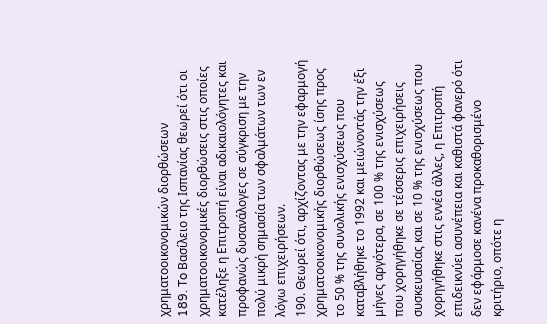χρηματοοικονομικών διορθώσεων
189. To Βασίλειο της Ισπανίας θεωρεί ότι οι χρηματοοικονομικές διορθώσεις στις οποίες κατέληξε η Επιτροπή είναι αδικαιολόγητες και προφανώς δυσανάλογες σε σύγκριση με την πολύ μικρή σημασία των σφαλμάτων των εν λόγω επιχειρήσεων.
190. Θεωρεί ότι, αρχίζοντας με την εφαρμογή χρηματοοικονομικής διορθώσεως ίσης προς το 50 % της συνολικής ενισχύσεως που καταβλήθηκε το 1992 και μειώνοντάς την έξι μήνες αργότερα, σε 100 % της ενισχύσεως που χορηγήθηκε σε τέσσερις επιχειρήσεις συσκευασίας και σε 10 % της ενισχύσεως που χορηγήθηκε στις εννέα άλλες, η Επιτροπή επιδεικνύει ασυνέπεια και καθιστά φανερό ότι δεν εφάρμοσε κανένα προκαθορισμένο κριτήριο, οπότε η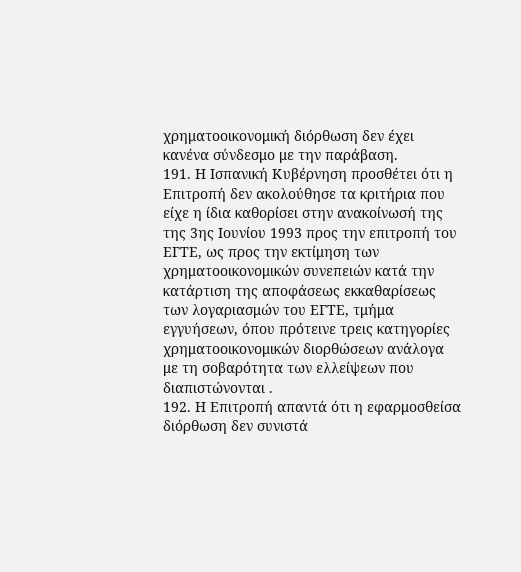χρηματοοικονομική διόρθωση δεν έχει κανένα σύνδεσμο με την παράβαση.
191. Η Ισπανική Κυβέρνηση προσθέτει ότι η Επιτροπή δεν ακολούθησε τα κριτήρια που είχε η ίδια καθορίσει στην ανακοίνωσή της της 3ης Ιουνίου 1993 προς την επιτροπή του ΕΓΤΕ, ως προς την εκτίμηση των χρηματοοικονομικών συνεπειών κατά την κατάρτιση της αποφάσεως εκκαθαρίσεως των λογαριασμών του ΕΓΤΕ, τμήμα εγγυήσεων, όπου πρότεινε τρεις κατηγορίες χρηματοοικονομικών διορθώσεων ανάλογα με τη σοβαρότητα των ελλείψεων που διαπιστώνονται .
192. Η Επιτροπή απαντά ότι η εφαρμοσθείσα διόρθωση δεν συνιστά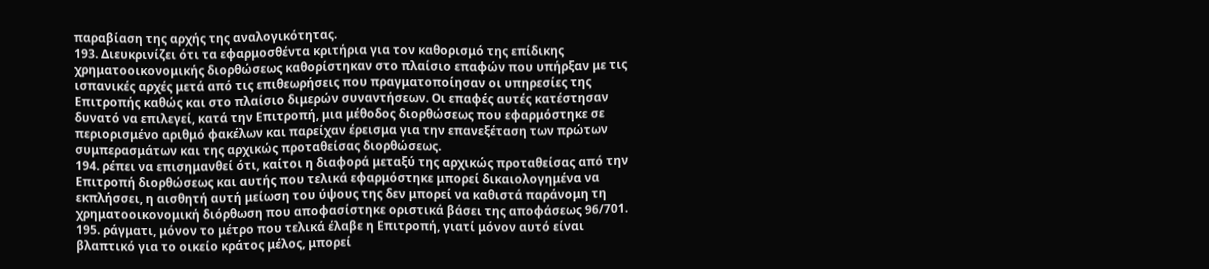παραβίαση της αρχής της αναλογικότητας.
193. Διευκρινίζει ότι τα εφαρμοσθέντα κριτήρια για τον καθορισμό της επίδικης χρηματοοικονομικής διορθώσεως καθορίστηκαν στο πλαίσιο επαφών που υπήρξαν με τις ισπανικές αρχές μετά από τις επιθεωρήσεις που πραγματοποίησαν οι υπηρεσίες της Επιτροπής καθώς και στο πλαίσιο διμερών συναντήσεων. Οι επαφές αυτές κατέστησαν δυνατό να επιλεγεί, κατά την Επιτροπή, μια μέθοδος διορθώσεως που εφαρμόστηκε σε περιορισμένο αριθμό φακέλων και παρείχαν έρεισμα για την επανεξέταση των πρώτων συμπερασμάτων και της αρχικώς προταθείσας διορθώσεως.
194. ρέπει να επισημανθεί ότι, καίτοι η διαφορά μεταξύ της αρχικώς προταθείσας από την Επιτροπή διορθώσεως και αυτής που τελικά εφαρμόστηκε μπορεί δικαιολογημένα να εκπλήσσει, η αισθητή αυτή μείωση του ύψους της δεν μπορεί να καθιστά παράνομη τη χρηματοοικονομική διόρθωση που αποφασίστηκε οριστικά βάσει της αποφάσεως 96/701.
195. ράγματι, μόνον το μέτρο που τελικά έλαβε η Επιτροπή, γιατί μόνον αυτό είναι βλαπτικό για το οικείο κράτος μέλος, μπορεί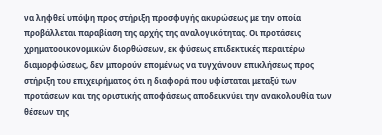να ληφθεί υπόψη προς στήριξη προσφυγής ακυρώσεως με την οποία προβάλλεται παραβίαση της αρχής της αναλογικότητας. Οι προτάσεις χρηματοοικονομικών διορθώσεων, εκ φύσεως επιδεκτικές περαιτέρω διαμορφώσεως, δεν μπορούν επομένως να τυγχάνουν επικλήσεως προς στήριξη του επιχειρήματος ότι η διαφορά που υφίσταται μεταξύ των προτάσεων και της οριστικής αποφάσεως αποδεικνύει την ανακολουθία των θέσεων της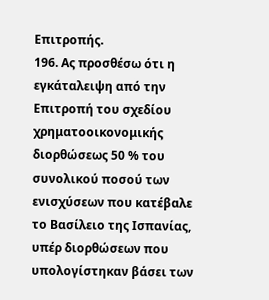Επιτροπής.
196. Ας προσθέσω ότι η εγκάταλειψη από την Επιτροπή του σχεδίου χρηματοοικονομικής διορθώσεως 50 % του συνολικού ποσού των ενισχύσεων που κατέβαλε το Βασίλειο της Ισπανίας, υπέρ διορθώσεων που υπολογίστηκαν βάσει των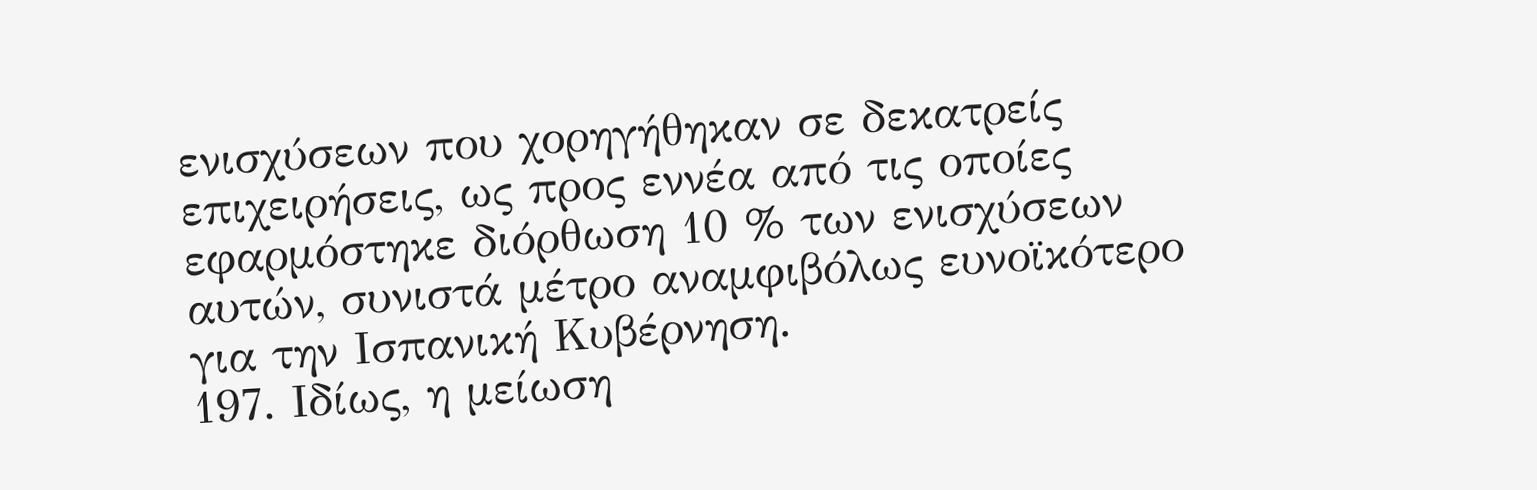ενισχύσεων που χορηγήθηκαν σε δεκατρείς επιχειρήσεις, ως προς εννέα από τις οποίες εφαρμόστηκε διόρθωση 10 % των ενισχύσεων αυτών, συνιστά μέτρο αναμφιβόλως ευνοϊκότερο για την Ισπανική Κυβέρνηση.
197. Ιδίως, η μείωση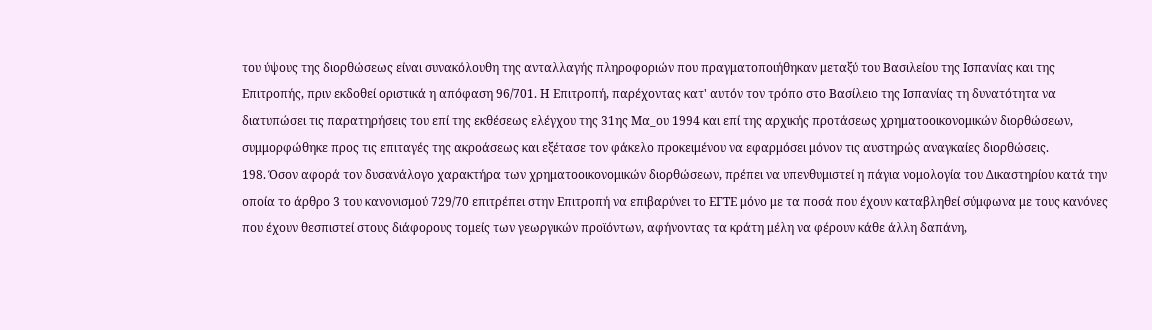του ύψους της διορθώσεως είναι συνακόλουθη της ανταλλαγής πληροφοριών που πραγματοποιήθηκαν μεταξύ του Βασιλείου της Ισπανίας και της Επιτροπής, πριν εκδοθεί οριστικά η απόφαση 96/701. Η Επιτροπή, παρέχοντας κατ' αυτόν τον τρόπο στο Βασίλειο της Ισπανίας τη δυνατότητα να διατυπώσει τις παρατηρήσεις του επί της εκθέσεως ελέγχου της 31ης Μα_ου 1994 και επί της αρχικής προτάσεως χρηματοοικονομικών διορθώσεων, συμμορφώθηκε προς τις επιταγές της ακροάσεως και εξέτασε τον φάκελο προκειμένου να εφαρμόσει μόνον τις αυστηρώς αναγκαίες διορθώσεις.
198. Όσον αφορά τον δυσανάλογο χαρακτήρα των χρηματοοικονομικών διορθώσεων, πρέπει να υπενθυμιστεί η πάγια νομολογία του Δικαστηρίου κατά την οποία το άρθρο 3 του κανονισμού 729/70 επιτρέπει στην Επιτροπή να επιβαρύνει το ΕΓΤΕ μόνο με τα ποσά που έχουν καταβληθεί σύμφωνα με τους κανόνες που έχουν θεσπιστεί στους διάφορους τομείς των γεωργικών προϊόντων, αφήνοντας τα κράτη μέλη να φέρουν κάθε άλλη δαπάνη,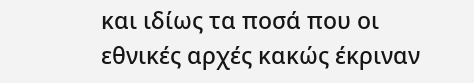και ιδίως τα ποσά που οι εθνικές αρχές κακώς έκριναν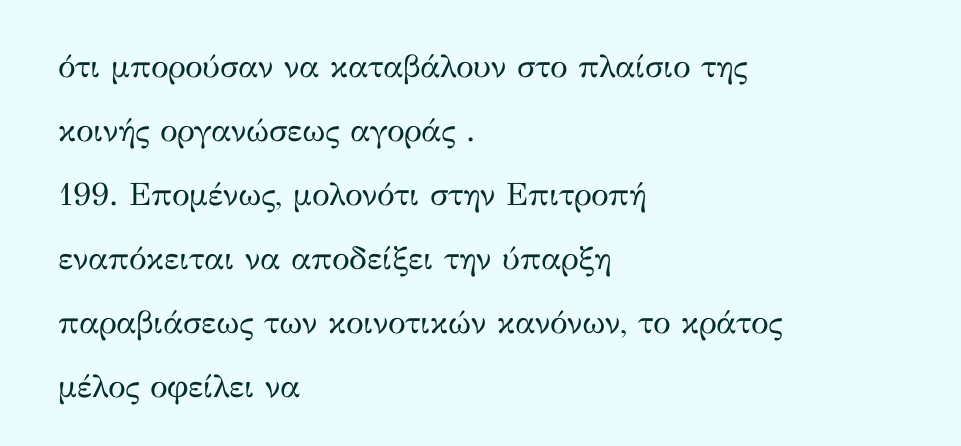ότι μπορούσαν να καταβάλουν στο πλαίσιο της κοινής οργανώσεως αγοράς .
199. Επομένως, μολονότι στην Επιτροπή εναπόκειται να αποδείξει την ύπαρξη παραβιάσεως των κοινοτικών κανόνων, το κράτος μέλος οφείλει να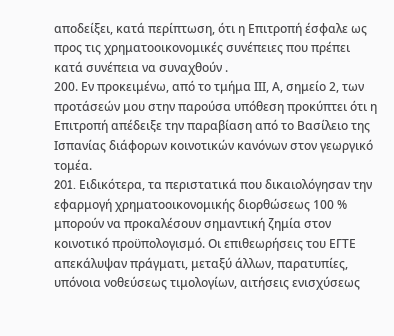αποδείξει, κατά περίπτωση, ότι η Επιτροπή έσφαλε ως προς τις χρηματοοικονομικές συνέπειες που πρέπει κατά συνέπεια να συναχθούν .
200. Εν προκειμένω, από το τμήμα ΙΙΙ, Α, σημείο 2, των προτάσεών μου στην παρούσα υπόθεση προκύπτει ότι η Επιτροπή απέδειξε την παραβίαση από το Βασίλειο της Ισπανίας διάφορων κοινοτικών κανόνων στον γεωργικό τομέα.
201. Eιδικότερα, τα περιστατικά που δικαιολόγησαν την εφαρμογή χρηματοοικονομικής διορθώσεως 100 % μπορούν να προκαλέσουν σημαντική ζημία στον κοινοτικό προϋπολογισμό. Οι επιθεωρήσεις του ΕΓΤΕ απεκάλυψαν πράγματι, μεταξύ άλλων, παρατυπίες, υπόνοια νοθεύσεως τιμολογίων, αιτήσεις ενισχύσεως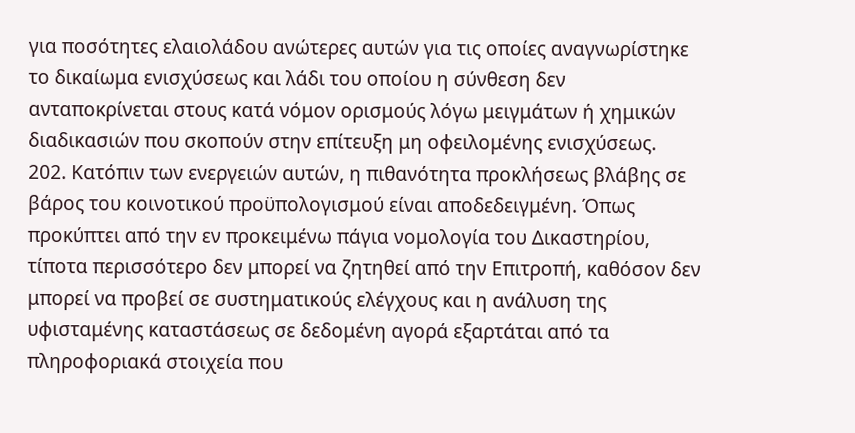για ποσότητες ελαιολάδου ανώτερες αυτών για τις οποίες αναγνωρίστηκε το δικαίωμα ενισχύσεως και λάδι του οποίου η σύνθεση δεν ανταποκρίνεται στους κατά νόμον ορισμούς λόγω μειγμάτων ή χημικών διαδικασιών που σκοπούν στην επίτευξη μη οφειλομένης ενισχύσεως.
202. Κατόπιν των ενεργειών αυτών, η πιθανότητα προκλήσεως βλάβης σε βάρος του κοινοτικού προϋπολογισμού είναι αποδεδειγμένη. Όπως προκύπτει από την εν προκειμένω πάγια νομολογία του Δικαστηρίου, τίποτα περισσότερο δεν μπορεί να ζητηθεί από την Επιτροπή, καθόσον δεν μπορεί να προβεί σε συστηματικούς ελέγχους και η ανάλυση της υφισταμένης καταστάσεως σε δεδομένη αγορά εξαρτάται από τα πληροφοριακά στοιχεία που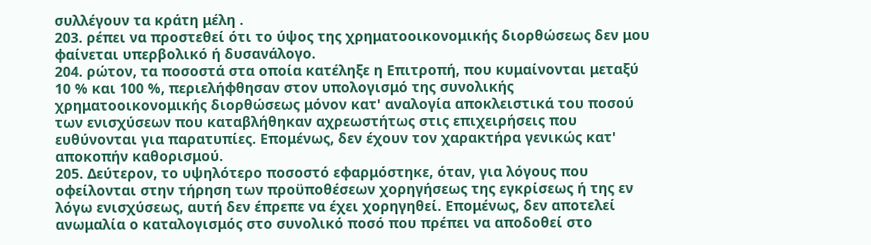συλλέγουν τα κράτη μέλη .
203. ρέπει να προστεθεί ότι το ύψος της χρηματοοικονομικής διορθώσεως δεν μου φαίνεται υπερβολικό ή δυσανάλογο.
204. ρώτον, τα ποσοστά στα οποία κατέληξε η Επιτροπή, που κυμαίνονται μεταξύ 10 % και 100 %, περιελήφθησαν στον υπολογισμό της συνολικής χρηματοοικονομικής διορθώσεως μόνον κατ' αναλογία αποκλειστικά του ποσού των ενισχύσεων που καταβλήθηκαν αχρεωστήτως στις επιχειρήσεις που ευθύνονται για παρατυπίες. Επομένως, δεν έχουν τον χαρακτήρα γενικώς κατ' αποκοπήν καθορισμού.
205. Δεύτερον, το υψηλότερο ποσοστό εφαρμόστηκε, όταν, για λόγους που οφείλονται στην τήρηση των προϋποθέσεων χορηγήσεως της εγκρίσεως ή της εν λόγω ενισχύσεως, αυτή δεν έπρεπε να έχει χορηγηθεί. Επομένως, δεν αποτελεί ανωμαλία ο καταλογισμός στο συνολικό ποσό που πρέπει να αποδοθεί στο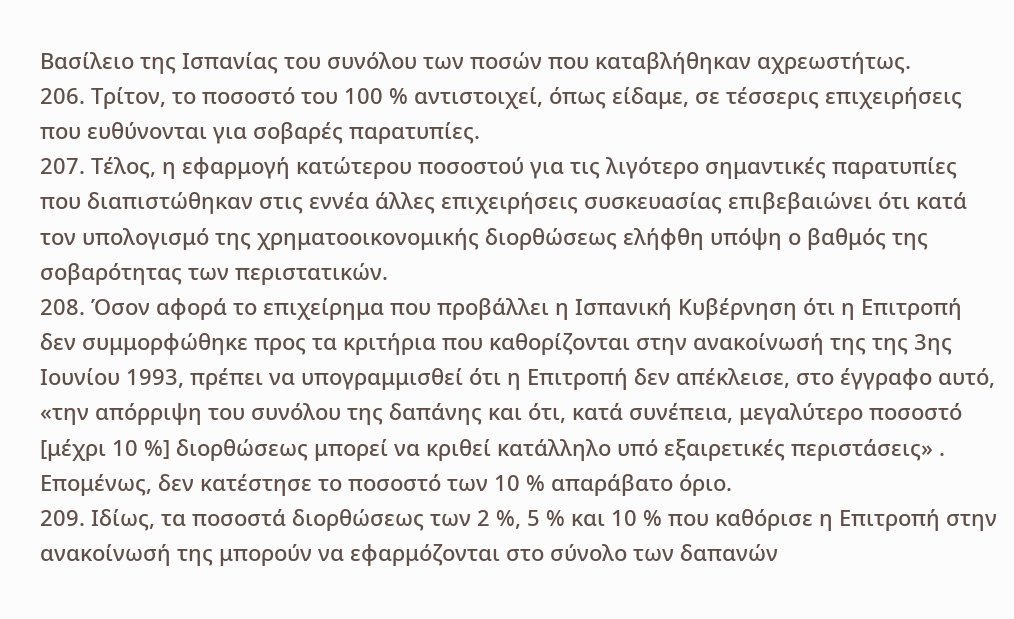Βασίλειο της Ισπανίας του συνόλου των ποσών που καταβλήθηκαν αχρεωστήτως.
206. Τρίτον, το ποσοστό του 100 % αντιστοιχεί, όπως είδαμε, σε τέσσερις επιχειρήσεις που ευθύνονται για σοβαρές παρατυπίες.
207. Τέλος, η εφαρμογή κατώτερου ποσοστού για τις λιγότερο σημαντικές παρατυπίες που διαπιστώθηκαν στις εννέα άλλες επιχειρήσεις συσκευασίας επιβεβαιώνει ότι κατά τον υπολογισμό της χρηματοοικονομικής διορθώσεως ελήφθη υπόψη ο βαθμός της σοβαρότητας των περιστατικών.
208. Όσον αφορά το επιχείρημα που προβάλλει η Ισπανική Κυβέρνηση ότι η Επιτροπή δεν συμμορφώθηκε προς τα κριτήρια που καθορίζονται στην ανακοίνωσή της της 3ης Ιουνίου 1993, πρέπει να υπογραμμισθεί ότι η Επιτροπή δεν απέκλεισε, στο έγγραφο αυτό, «την απόρριψη του συνόλου της δαπάνης και ότι, κατά συνέπεια, μεγαλύτερο ποσοστό [μέχρι 10 %] διορθώσεως μπορεί να κριθεί κατάλληλο υπό εξαιρετικές περιστάσεις» . Επομένως, δεν κατέστησε το ποσοστό των 10 % απαράβατο όριο.
209. Ιδίως, τα ποσοστά διορθώσεως των 2 %, 5 % και 10 % που καθόρισε η Επιτροπή στην ανακοίνωσή της μπορούν να εφαρμόζονται στο σύνολο των δαπανών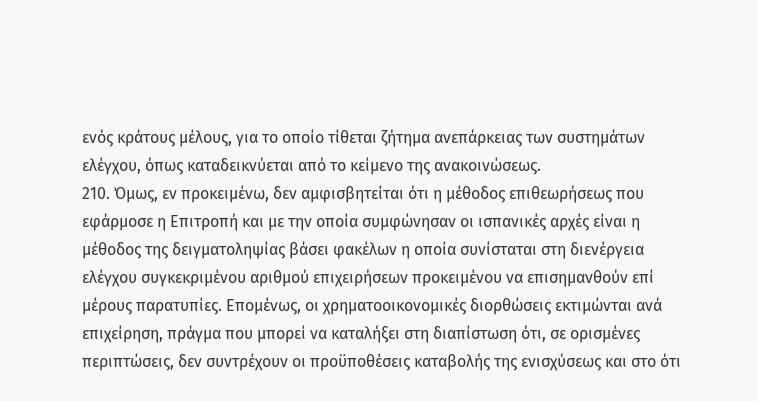ενός κράτους μέλους, για το οποίο τίθεται ζήτημα ανεπάρκειας των συστημάτων ελέγχου, όπως καταδεικνύεται από το κείμενο της ανακοινώσεως.
210. Όμως, εν προκειμένω, δεν αμφισβητείται ότι η μέθοδος επιθεωρήσεως που εφάρμοσε η Επιτροπή και με την οποία συμφώνησαν οι ισπανικές αρχές είναι η μέθοδος της δειγματοληψίας βάσει φακέλων η οποία συνίσταται στη διενέργεια ελέγχου συγκεκριμένου αριθμού επιχειρήσεων προκειμένου να επισημανθούν επί μέρους παρατυπίες. Επομένως, οι χρηματοοικονομικές διορθώσεις εκτιμώνται ανά επιχείρηση, πράγμα που μπορεί να καταλήξει στη διαπίστωση ότι, σε ορισμένες περιπτώσεις, δεν συντρέχουν οι προϋποθέσεις καταβολής της ενισχύσεως και στο ότι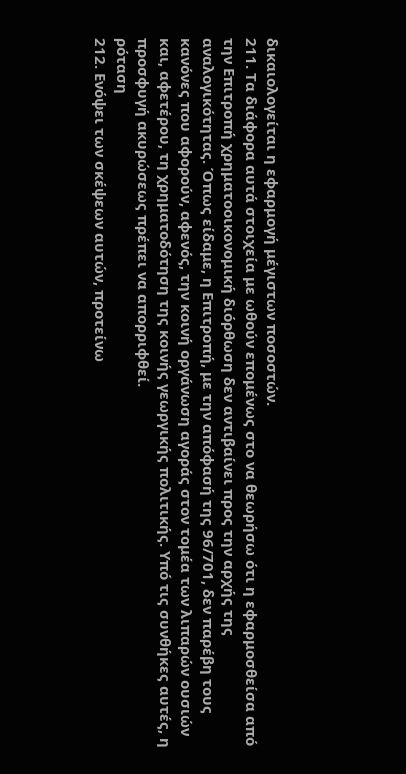δικαιολογείται η εφαρμογή μέγιστων ποσοστών.
211. Τα διάφορα αυτά στοιχεία με ωθούν επομένως στο να θεωρήσω ότι η εφαρμοσθείσα από την Επιτροπή χρηματοοικονομική διόρθωση δεν αντιβαίνει προς την αρχής της αναλογικότητας. Όπως είδαμε, η Επιτροπή, με την απόφασή της 96/701, δεν παρέβη τους κανόνες που αφορούν, αφενός, την κοινή οργάνωση αγοράς στον τομέα των λιπαρών ουσιών και, αφετέρου, τη χρηματοδότηση της κοινής γεωργικής πολιτικής. Υπό τις συνθήκες αυτές, η προσφυγή ακυρώσεως πρέπει να απορριφθεί.
ρόταση
212. Ενόψει των σκέψεων αυτών, προτείνω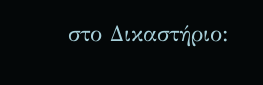στο Δικαστήριο: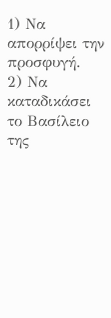1) Να απορρίψει την προσφυγή.
2) Να καταδικάσει το Βασίλειο της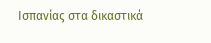Ισπανίας στα δικαστικά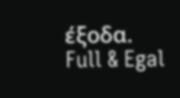έξοδα.
Full & Egal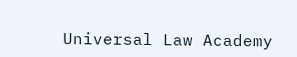Universal Law Academy